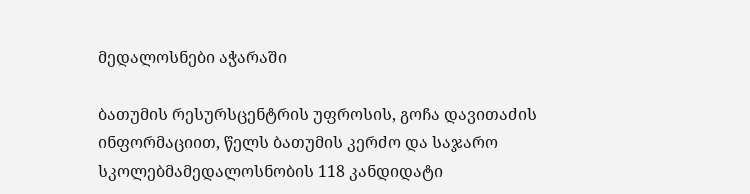მედალოსნები აჭარაში

ბათუმის რესურსცენტრის უფროსის, გოჩა დავითაძის ინფორმაციით, წელს ბათუმის კერძო და საჯარო სკოლებმამედალოსნობის 118 კანდიდატი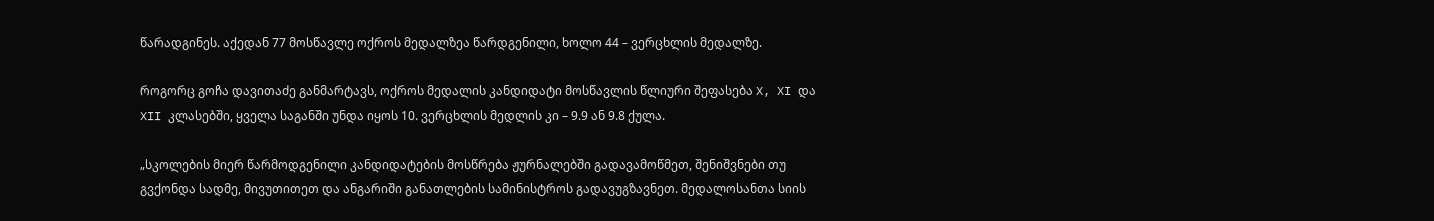წარადგინეს. აქედან 77 მოსწავლე ოქროს მედალზეა წარდგენილი, ხოლო 44 – ვერცხლის მედალზე.

როგორც გოჩა დავითაძე განმარტავს, ოქროს მედალის კანდიდატი მოსწავლის წლიური შეფასება X, XI და XII კლასებში, ყველა საგანში უნდა იყოს 10. ვერცხლის მედლის კი – 9.9 ან 9.8 ქულა.

„სკოლების მიერ წარმოდგენილი კანდიდატების მოსწრება ჟურნალებში გადავამოწმეთ, შენიშვნები თუ გვქონდა სადმე, მივუთითეთ და ანგარიში განათლების სამინისტროს გადავუგზავნეთ. მედალოსანთა სიის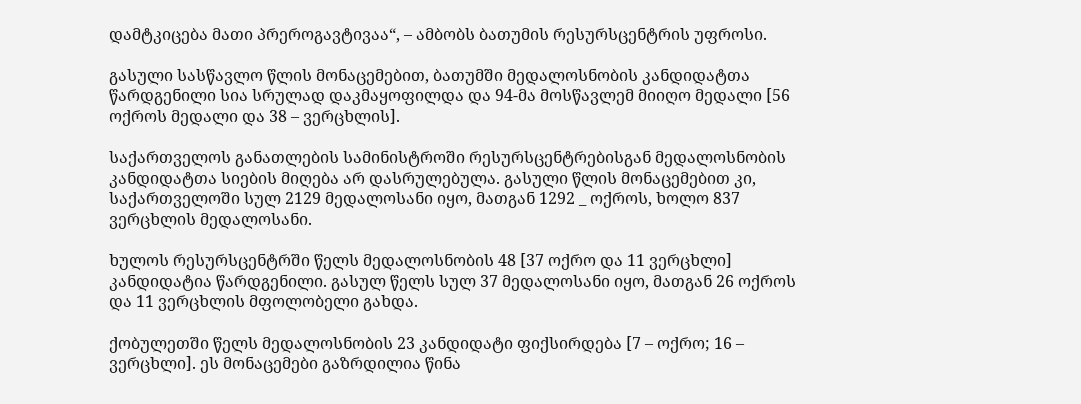დამტკიცება მათი პრეროგავტივაა“, – ამბობს ბათუმის რესურსცენტრის უფროსი.

გასული სასწავლო წლის მონაცემებით, ბათუმში მედალოსნობის კანდიდატთა წარდგენილი სია სრულად დაკმაყოფილდა და 94-მა მოსწავლემ მიიღო მედალი [56 ოქროს მედალი და 38 – ვერცხლის].

საქართველოს განათლების სამინისტროში რესურსცენტრებისგან მედალოსნობის კანდიდატთა სიების მიღება არ დასრულებულა. გასული წლის მონაცემებით კი, საქართველოში სულ 2129 მედალოსანი იყო, მათგან 1292 _ ოქროს, ხოლო 837 ვერცხლის მედალოსანი.

ხულოს რესურსცენტრში წელს მედალოსნობის 48 [37 ოქრო და 11 ვერცხლი] კანდიდატია წარდგენილი. გასულ წელს სულ 37 მედალოსანი იყო, მათგან 26 ოქროს და 11 ვერცხლის მფოლობელი გახდა.

ქობულეთში წელს მედალოსნობის 23 კანდიდატი ფიქსირდება [7 – ოქრო; 16 – ვერცხლი]. ეს მონაცემები გაზრდილია წინა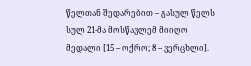წელთან შედარებით – გასულ წელს სულ 21-მა მოსწავლემ მიიღო მედალი [15 – ოქრო; 8 – ვერცხლი].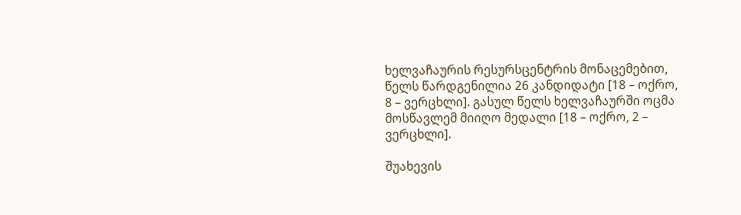ხელვაჩაურის რესურსცენტრის მონაცემებით, წელს წარდგენილია 26 კანდიდატი [18 – ოქრო, 8 – ვერცხლი]. გასულ წელს ხელვაჩაურში ოცმა მოსწავლემ მიიღო მედალი [18 – ოქრო, 2 – ვერცხლი].

შუახევის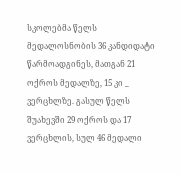სკოლებმა წელს მედალოსნობის 36 კანდიდატი წარმოადგინეს, მათგან 21 ოქროს მედალზე, 15 კი _ ვერცხლზე. გასულ წელს შუახევში 29 ოქროს და 17 ვერცხლის, სულ 46 მედალი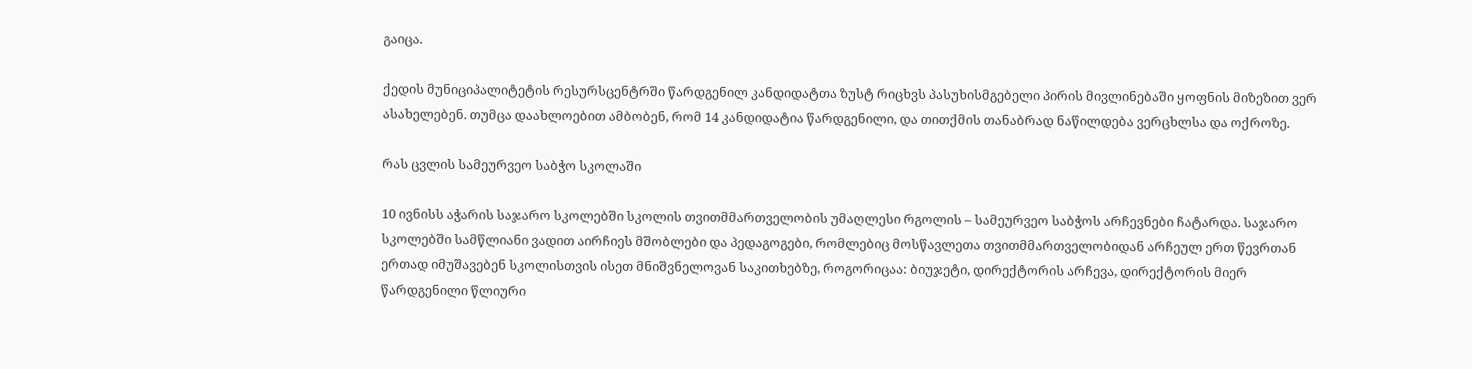გაიცა.

ქედის მუნიციპალიტეტის რესურსცენტრში წარდგენილ კანდიდატთა ზუსტ რიცხვს პასუხისმგებელი პირის მივლინებაში ყოფნის მიზეზით ვერ ასახელებენ. თუმცა დაახლოებით ამბობენ, რომ 14 კანდიდატია წარდგენილი, და თითქმის თანაბრად ნაწილდება ვერცხლსა და ოქროზე.

რას ცვლის სამეურვეო საბჭო სკოლაში

10 ივნისს აჭარის საჯარო სკოლებში სკოლის თვითმმართველობის უმაღლესი რგოლის – სამეურვეო საბჭოს არჩევნები ჩატარდა. საჯარო სკოლებში სამწლიანი ვადით აირჩიეს მშობლები და პედაგოგები, რომლებიც მოსწავლეთა თვითმმართველობიდან არჩეულ ერთ წევრთან ერთად იმუშავებენ სკოლისთვის ისეთ მნიშვნელოვან საკითხებზე, როგორიცაა: ბიუჯეტი, დირექტორის არჩევა, დირექტორის მიერ წარდგენილი წლიური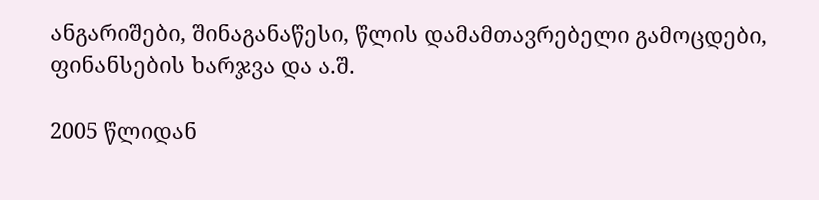ანგარიშები, შინაგანაწესი, წლის დამამთავრებელი გამოცდები, ფინანსების ხარჯვა და ა.შ.

2005 წლიდან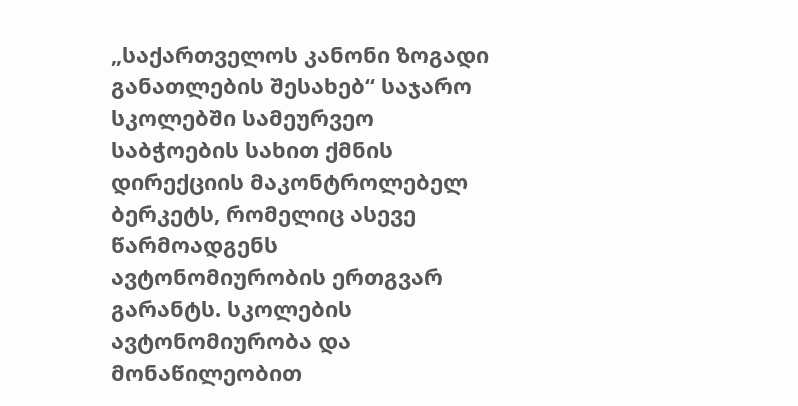„საქართველოს კანონი ზოგადი განათლების შესახებ“ საჯარო სკოლებში სამეურვეო საბჭოების სახით ქმნის დირექციის მაკონტროლებელ ბერკეტს, რომელიც ასევე წარმოადგენს ავტონომიურობის ერთგვარ გარანტს. სკოლების ავტონომიურობა და მონაწილეობით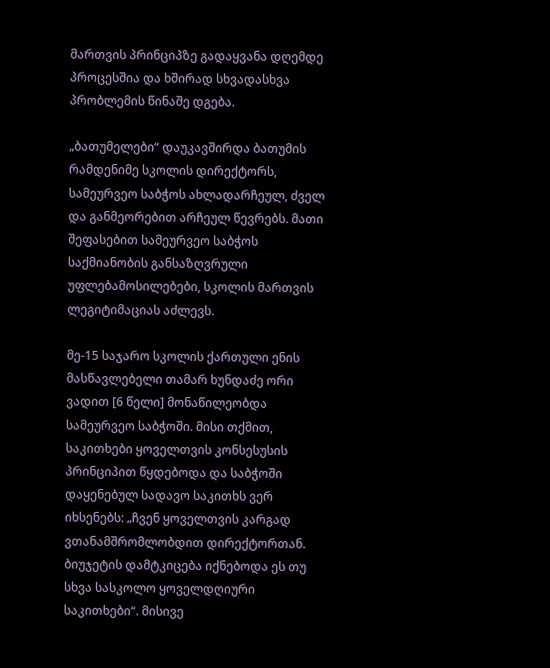მართვის პრინციპზე გადაყვანა დღემდე პროცესშია და ხშირად სხვადასხვა პრობლემის წინაშე დგება.

„ბათუმელები“ დაუკავშირდა ბათუმის რამდენიმე სკოლის დირექტორს, სამეურვეო საბჭოს ახლადარჩეულ, ძველ და განმეორებით არჩეულ წევრებს. მათი შეფასებით სამეურვეო საბჭოს საქმიანობის განსაზღვრული უფლებამოსილებები, სკოლის მართვის ლეგიტიმაციას აძლევს.

მე-15 საჯარო სკოლის ქართული ენის მასწავლებელი თამარ ხუნდაძე ორი ვადით [6 წელი] მონაწილეობდა სამეურვეო საბჭოში. მისი თქმით, საკითხები ყოველთვის კონსესუსის პრინციპით წყდებოდა და საბჭოში დაყენებულ სადავო საკითხს ვერ იხსენებს: „ჩვენ ყოველთვის კარგად ვთანამშრომლობდით დირექტორთან. ბიუჯეტის დამტკიცება იქნებოდა ეს თუ სხვა სასკოლო ყოველდღიური საკითხები“. მისივე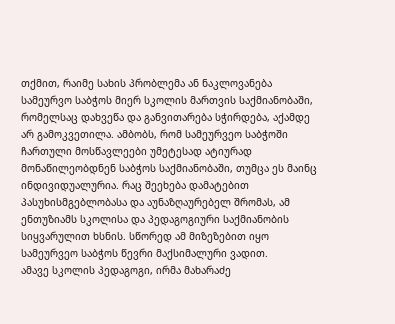თქმით, რაიმე სახის პრობლემა ან ნაკლოვანება სამეურვო საბჭოს მიერ სკოლის მართვის საქმიანობაში, რომელსაც დახვეწა და განვითარება სჭირდება, აქამდე არ გამოკვეთილა. ამბობს, რომ სამეურვეო საბჭოში ჩართული მოსწავლეები უმეტესად ატიურად მონაწილეობდნენ საბჭოს საქმიანობაში, თუმცა ეს მაინც ინდივიდუალურია. რაც შეეხება დამატებით პასუხისმგებლობასა და აუნაზღაურებელ შრომას, ამ ენთუზიამს სკოლისა და პედაგოგიური საქმიანობის სიყვარულით ხსნის. სწორედ ამ მიზეზებით იყო სამეურვეო საბჭოს წევრი მაქსიმალური ვადით.
ამავე სკოლის პედაგოგი, ირმა მახარაძე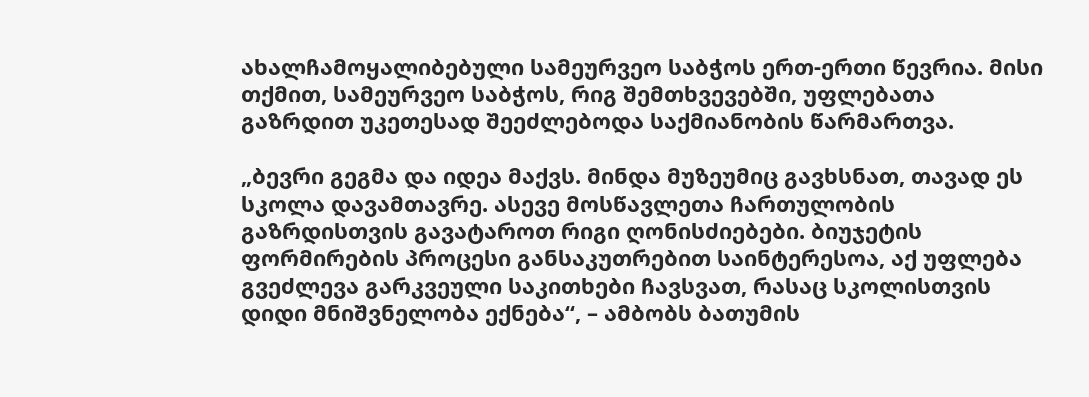ახალჩამოყალიბებული სამეურვეო საბჭოს ერთ-ერთი წევრია. მისი თქმით, სამეურვეო საბჭოს, რიგ შემთხვევებში, უფლებათა გაზრდით უკეთესად შეეძლებოდა საქმიანობის წარმართვა.

„ბევრი გეგმა და იდეა მაქვს. მინდა მუზეუმიც გავხსნათ, თავად ეს სკოლა დავამთავრე. ასევე მოსწავლეთა ჩართულობის გაზრდისთვის გავატაროთ რიგი ღონისძიებები. ბიუჯეტის ფორმირების პროცესი განსაკუთრებით საინტერესოა, აქ უფლება გვეძლევა გარკვეული საკითხები ჩავსვათ, რასაც სკოლისთვის დიდი მნიშვნელობა ექნება“, – ამბობს ბათუმის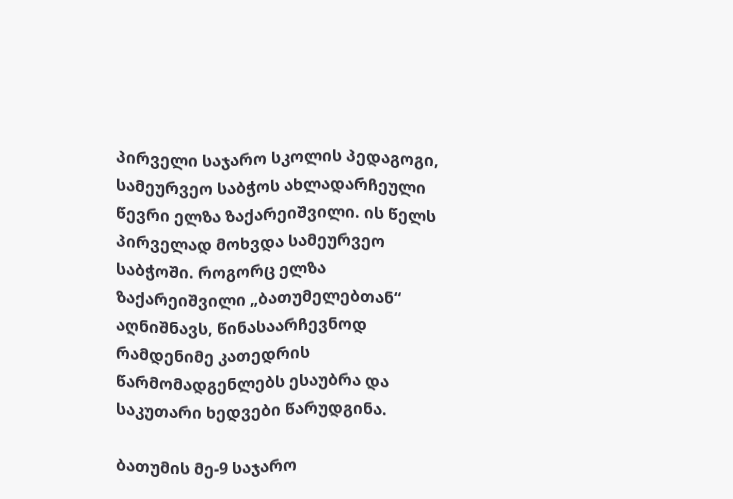პირველი საჯარო სკოლის პედაგოგი, სამეურვეო საბჭოს ახლადარჩეული წევრი ელზა ზაქარეიშვილი. ის წელს პირველად მოხვდა სამეურვეო საბჭოში. როგორც ელზა ზაქარეიშვილი „ბათუმელებთან“ აღნიშნავს, წინასაარჩევნოდ რამდენიმე კათედრის წარმომადგენლებს ესაუბრა და საკუთარი ხედვები წარუდგინა.

ბათუმის მე-9 საჯარო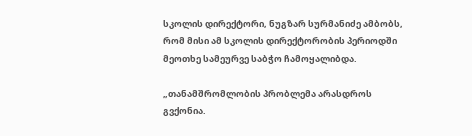სკოლის დირექტორი, ნუგზარ სურმანიძე ამბობს, რომ მისი ამ სკოლის დირექტორობის პერიოდში მეოთხე სამეურვე საბჭო ჩამოყალიბდა.

„თანამშრომლობის პრობლემა არასდროს გვქონია.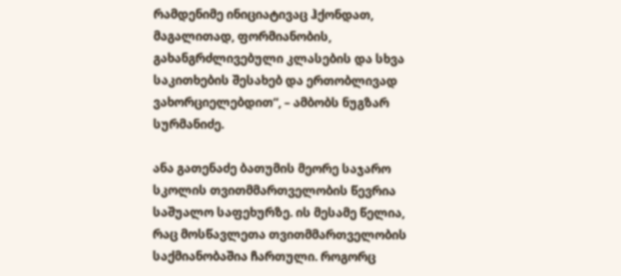რამდენიმე ინიციატივაც ჰქონდათ, მაგალითად, ფორმიანობის, გახანგრძლივებული კლასების და სხვა საკითხების შესახებ და ერთობლივად ვახორციელებდით“, – ამბობს ნუგზარ სურმანიძე.

ანა გათენაძე ბათუმის მეორე საჯარო სკოლის თვითმმართველობის წევრია საშუალო საფეხურზე. ის მესამე წელია, რაც მოსწავლეთა თვითმმართველობის საქმიანობაშია ჩართული. როგორც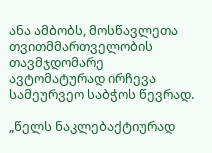ანა ამბობს, მოსწავლეთა თვითმმართველობის თავმჯდომარე ავტომატურად ირჩევა სამეურვეო საბჭოს წევრად.

„წელს ნაკლებაქტიურად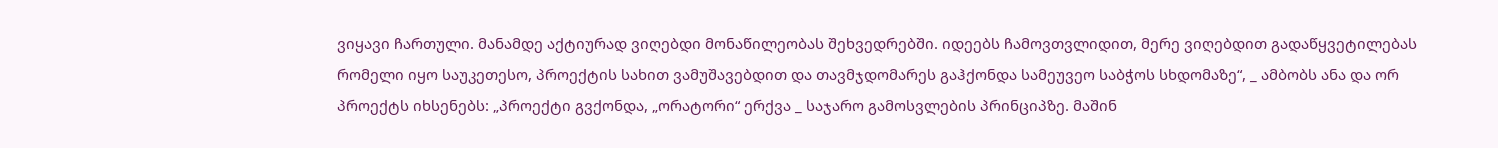ვიყავი ჩართული. მანამდე აქტიურად ვიღებდი მონაწილეობას შეხვედრებში. იდეებს ჩამოვთვლიდით, მერე ვიღებდით გადაწყვეტილებას რომელი იყო საუკეთესო, პროექტის სახით ვამუშავებდით და თავმჯდომარეს გაჰქონდა სამეუვეო საბჭოს სხდომაზე“, _ ამბობს ანა და ორ პროექტს იხსენებს: „პროექტი გვქონდა, „ორატორი“ ერქვა _ საჯარო გამოსვლების პრინციპზე. მაშინ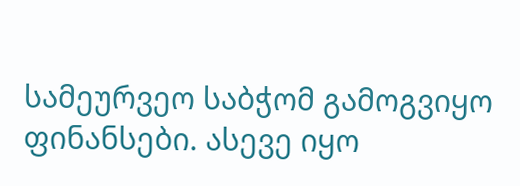სამეურვეო საბჭომ გამოგვიყო ფინანსები. ასევე იყო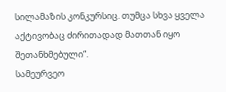სილამაზის კონკურსიც. თუმცა სხვა ყველა აქტივობაც ძირითადად მათთან იყო შეთანხმებული“.
სამეურვეო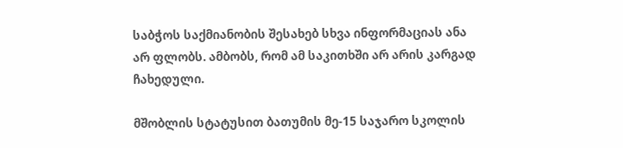საბჭოს საქმიანობის შესახებ სხვა ინფორმაციას ანა არ ფლობს. ამბობს, რომ ამ საკითხში არ არის კარგად ჩახედული.

მშობლის სტატუსით ბათუმის მე-15 საჯარო სკოლის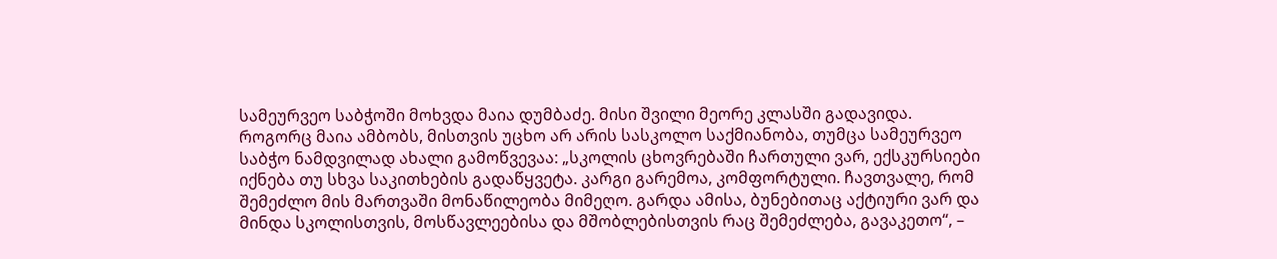სამეურვეო საბჭოში მოხვდა მაია დუმბაძე. მისი შვილი მეორე კლასში გადავიდა. როგორც მაია ამბობს, მისთვის უცხო არ არის სასკოლო საქმიანობა, თუმცა სამეურვეო საბჭო ნამდვილად ახალი გამოწვევაა: „სკოლის ცხოვრებაში ჩართული ვარ, ექსკურსიები იქნება თუ სხვა საკითხების გადაწყვეტა. კარგი გარემოა, კომფორტული. ჩავთვალე, რომ შემეძლო მის მართვაში მონაწილეობა მიმეღო. გარდა ამისა, ბუნებითაც აქტიური ვარ და მინდა სკოლისთვის, მოსწავლეებისა და მშობლებისთვის რაც შემეძლება, გავაკეთო“, –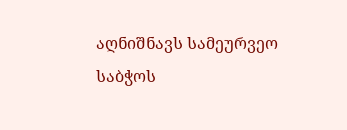აღნიშნავს სამეურვეო საბჭოს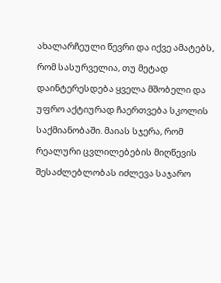ახალარჩეული წევრი და იქვე ამატებს, რომ სასურველია, თუ მეტად დაინტერესდება ყველა მშობელი და უფრო აქტიურად ჩაერთვება სკოლის საქმიანობაში. მაიას სჯერა, რომ რეალური ცვლილებების მიღწევის შესაძლებლობას იძლევა საჯარო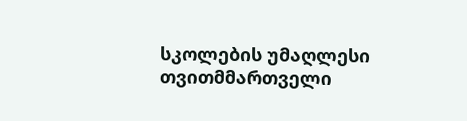სკოლების უმაღლესი თვითმმართველი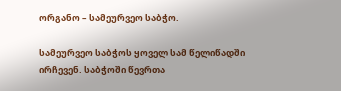ორგანო – სამეურვეო საბჭო.

სამეურვეო საბჭოს ყოველ სამ წელიწადში ირჩევენ. საბჭოში წევრთა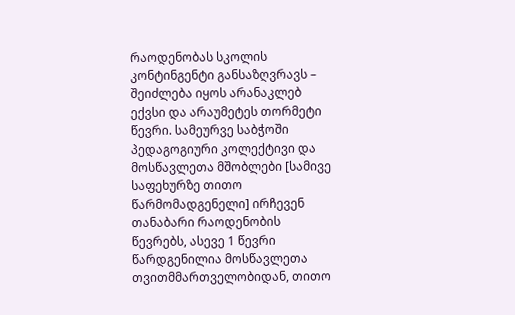რაოდენობას სკოლის კონტინგენტი განსაზღვრავს – შეიძლება იყოს არანაკლებ ექვსი და არაუმეტეს თორმეტი წევრი. სამეურვე საბჭოში პედაგოგიური კოლექტივი და მოსწავლეთა მშობლები [სამივე საფეხურზე თითო წარმომადგენელი] ირჩევენ თანაბარი რაოდენობის წევრებს, ასევე 1 წევრი წარდგენილია მოსწავლეთა თვითმმართველობიდან, თითო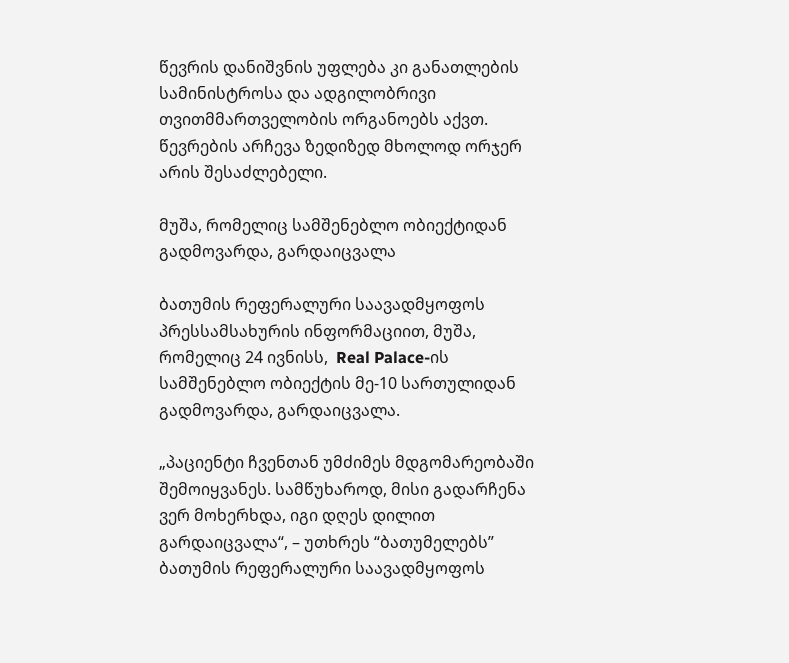წევრის დანიშვნის უფლება კი განათლების სამინისტროსა და ადგილობრივი თვითმმართველობის ორგანოებს აქვთ. წევრების არჩევა ზედიზედ მხოლოდ ორჯერ არის შესაძლებელი.

მუშა, რომელიც სამშენებლო ობიექტიდან გადმოვარდა, გარდაიცვალა

ბათუმის რეფერალური საავადმყოფოს პრესსამსახურის ინფორმაციით, მუშა, რომელიც 24 ივნისს,  Real Palace-ის სამშენებლო ობიექტის მე-10 სართულიდან გადმოვარდა, გარდაიცვალა.

„პაციენტი ჩვენთან უმძიმეს მდგომარეობაში შემოიყვანეს. სამწუხაროდ, მისი გადარჩენა ვერ მოხერხდა, იგი დღეს დილით გარდაიცვალა“, – უთხრეს “ბათუმელებს” ბათუმის რეფერალური საავადმყოფოს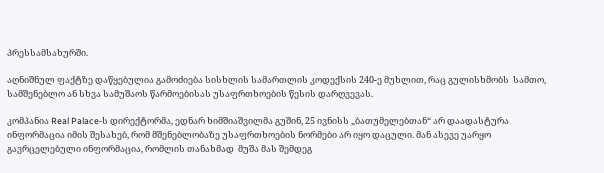პრესსამსახურში.

აღნიშნულ ფაქტზე დაწყებულია გამოძიება სისხლის სამართლის კოდექსის 240-ე მუხლით, რაც გულისხმობს  სამთო, სამშენებლო ან სხვა სამუშაოს წარმოებისას უსაფრთხოების წესის დარღვევას.

კომპანია Real Palace-ს დირექტორმა, ედნარ ხიმშიაშვილმა გუშინ, 25 ივნისს „ბათუმელებთან“ არ დაადასტურა ინფორმაცია იმის შესახებ, რომ მშენებლობაზე უსაფრთხოების ნორმები არ იყო დაცული. მან ასევე უარყო გავრცელებული ინფორმაცია, რომლის თანახმად  მუშა მას შემდეგ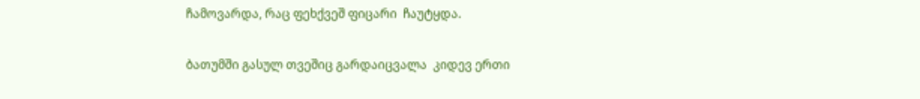ჩამოვარდა, რაც ფეხქვეშ ფიცარი  ჩაუტყდა.

ბათუმში გასულ თვეშიც გარდაიცვალა  კიდევ ერთი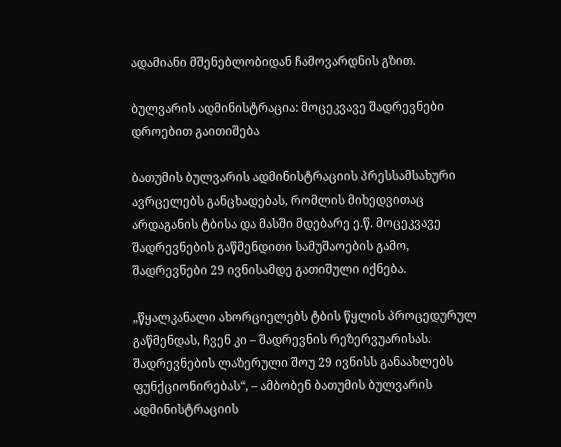ადამიანი მშენებლობიდან ჩამოვარდნის გზით.

ბულვარის ადმინისტრაცია: მოცეკვავე შადრევნები დროებით გაითიშება

ბათუმის ბულვარის ადმინისტრაციის პრესსამსახური ავრცელებს განცხადებას, რომლის მიხედვითაც არდაგანის ტბისა და მასში მდებარე ე.წ. მოცეკვავე შადრევნების გაწმენდითი სამუშაოების გამო, შადრევნები 29 ივნისამდე გათიშული იქნება.

„წყალკანალი ახორციელებს ტბის წყლის პროცედურულ გაწმენდას, ჩვენ კი – შადრევნის რეზერვუარისას. შადრევნების ლაზერული შოუ 29 ივნისს განაახლებს ფუნქციონირებას“, – ამბობენ ბათუმის ბულვარის ადმინისტრაციის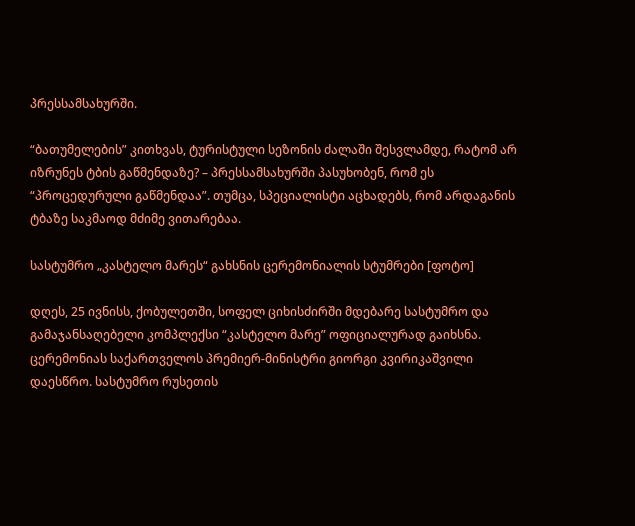პრესსამსახურში.

“ბათუმელების” კითხვას, ტურისტული სეზონის ძალაში შესვლამდე, რატომ არ იზრუნეს ტბის გაწმენდაზე? – პრესსამსახურში პასუხობენ, რომ ეს “პროცედურული გაწმენდაა”. თუმცა, სპეციალისტი აცხადებს, რომ არდაგანის ტბაზე საკმაოდ მძიმე ვითარებაა.

სასტუმრო „კასტელო მარეს“ გახსნის ცერემონიალის სტუმრები [ფოტო]

დღეს, 25 ივნისს, ქობულეთში, სოფელ ციხისძირში მდებარე სასტუმრო და გამაჯანსაღებელი კომპლექსი “კასტელო მარე” ოფიციალურად გაიხსნა. ცერემონიას საქართველოს პრემიერ-მინისტრი გიორგი კვირიკაშვილი დაესწრო. სასტუმრო რუსეთის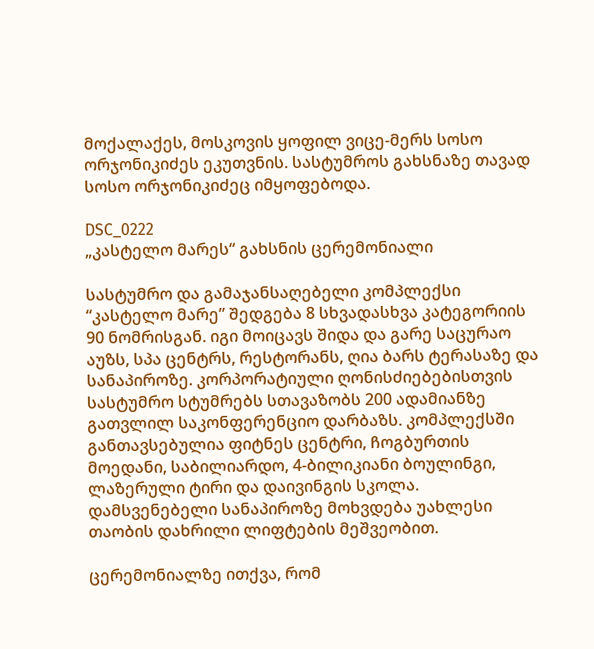მოქალაქეს, მოსკოვის ყოფილ ვიცე-მერს სოსო ორჯონიკიძეს ეკუთვნის. სასტუმროს გახსნაზე თავად სოსო ორჯონიკიძეც იმყოფებოდა.

DSC_0222
„კასტელო მარეს“ გახსნის ცერემონიალი

სასტუმრო და გამაჯანსაღებელი კომპლექსი “კასტელო მარე” შედგება 8 სხვადასხვა კატეგორიის 90 ნომრისგან. იგი მოიცავს შიდა და გარე საცურაო აუზს, სპა ცენტრს, რესტორანს, ღია ბარს ტერასაზე და სანაპიროზე. კორპორატიული ღონისძიებებისთვის სასტუმრო სტუმრებს სთავაზობს 200 ადამიანზე გათვლილ საკონფერენციო დარბაზს. კომპლექსში განთავსებულია ფიტნეს ცენტრი, ჩოგბურთის მოედანი, საბილიარდო, 4-ბილიკიანი ბოულინგი, ლაზერული ტირი და დაივინგის სკოლა. დამსვენებელი სანაპიროზე მოხვდება უახლესი თაობის დახრილი ლიფტების მეშვეობით.

ცერემონიალზე ითქვა, რომ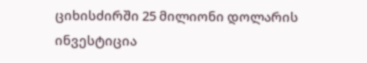ციხისძირში 25 მილიონი დოლარის ინვესტიცია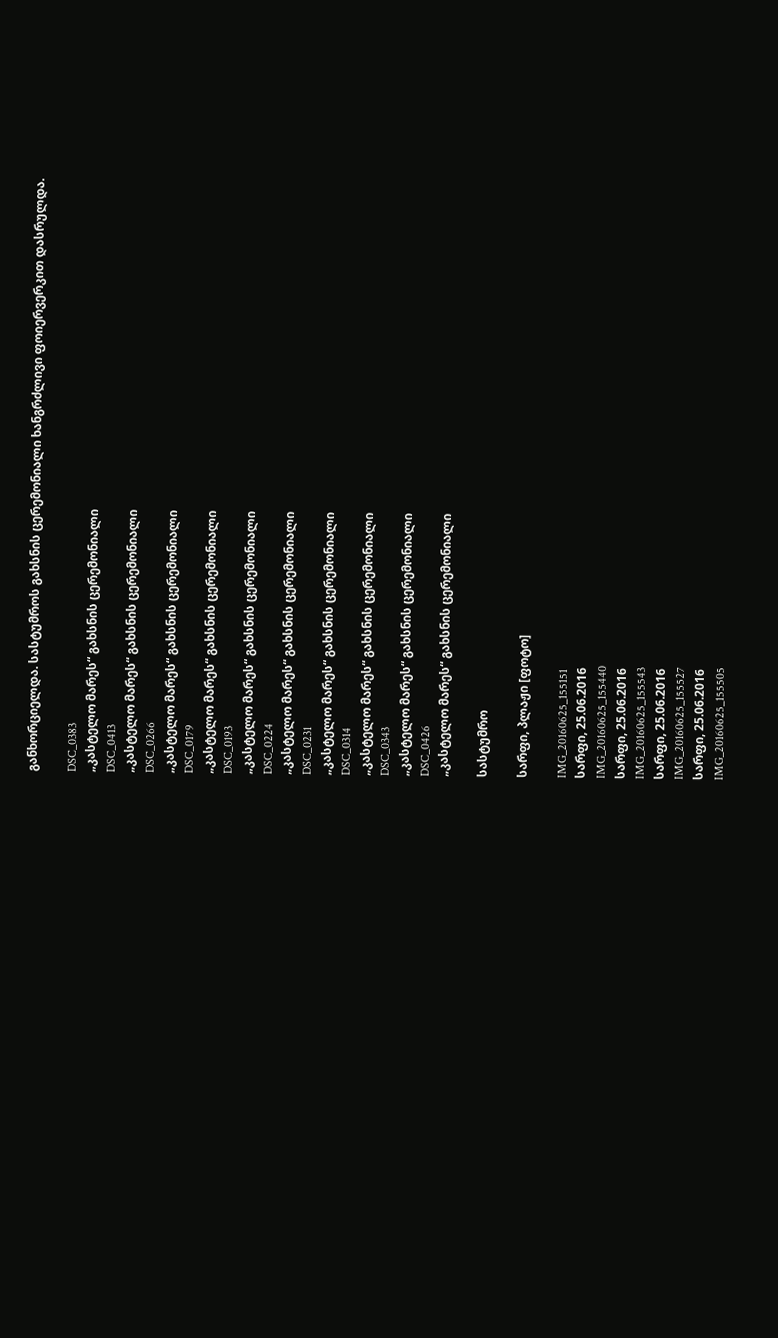განხორციელდა. სასტუმროს გახსნის ცერემონიალი ხანგრძლივი ფოიერვერკით დასრულდა.

DSC_0383
„კასტელო მარეს“ გახსნის ცერემონიალი
DSC_0413
„კასტელო მარეს“ გახსნის ცერემონიალი
DSC_0266
„კასტელო მარეს“ გახსნის ცერემონიალი
DSC_0179
„კასტელო მარეს“ გახსნის ცერემონიალი
DSC_0193
„კასტელო მარეს“ გახსნის ცერემონიალი
DSC_0224
„კასტელო მარეს“ გახსნის ცერემონიალი
DSC_0231
„კასტელო მარეს“ გახსნის ცერემონიალი
DSC_0314
„კასტელო მარეს“ გახსნის ცერემონიალი
DSC_0343
„კასტელო მარეს“ გახსნის ცერემონიალი
DSC_0426
„კასტელო მარეს“ გახსნის ცერემონიალი

სასტუმრო

სარფი, პლაჟი [ფოტო]

IMG_20160625_155151
სარფი, 25.06.2016
IMG_20160625_155440
სარფი, 25.06.2016
IMG_20160625_155543
სარფი, 25.06.2016
IMG_20160625_155527
სარფი, 25.06.2016
IMG_20160625_155505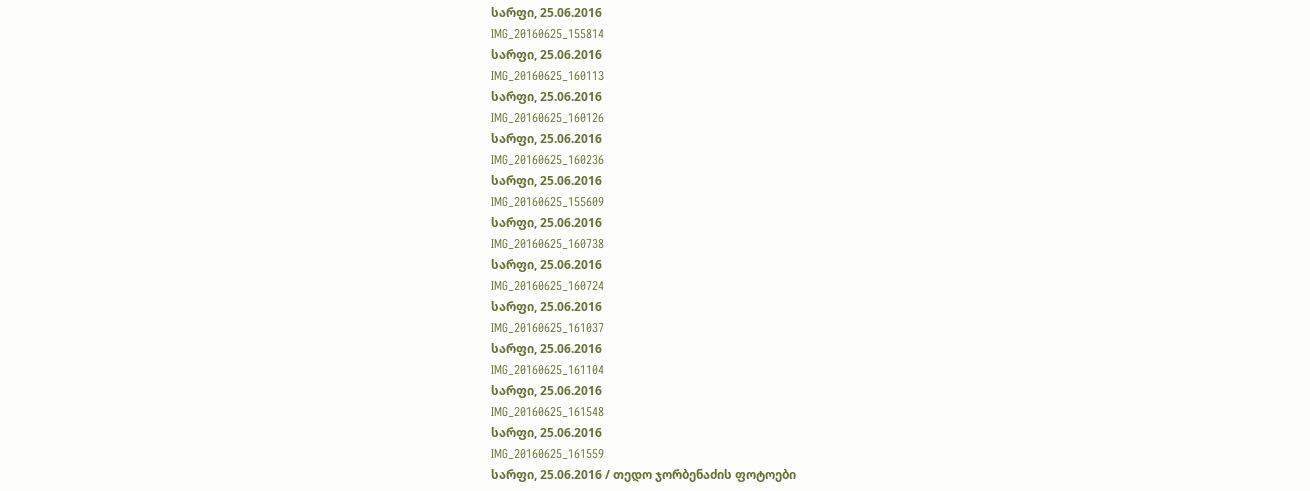სარფი, 25.06.2016
IMG_20160625_155814
სარფი, 25.06.2016
IMG_20160625_160113
სარფი, 25.06.2016
IMG_20160625_160126
სარფი, 25.06.2016
IMG_20160625_160236
სარფი, 25.06.2016
IMG_20160625_155609
სარფი, 25.06.2016
IMG_20160625_160738
სარფი, 25.06.2016
IMG_20160625_160724
სარფი, 25.06.2016
IMG_20160625_161037
სარფი, 25.06.2016
IMG_20160625_161104
სარფი, 25.06.2016
IMG_20160625_161548
სარფი, 25.06.2016
IMG_20160625_161559
სარფი, 25.06.2016 / თედო ჯორბენაძის ფოტოები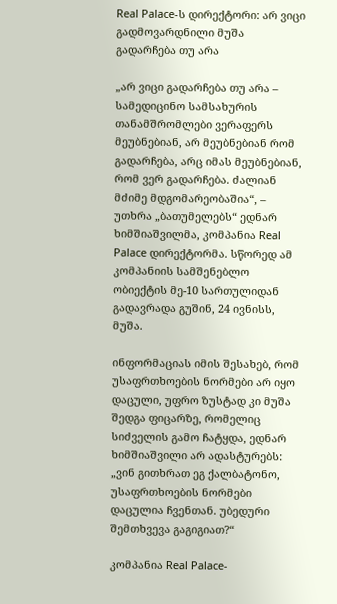Real Palace-ს დირექტორი: არ ვიცი გადმოვარდნილი მუშა გადარჩება თუ არა

„არ ვიცი გადარჩება თუ არა – სამედიცინო სამსახურის თანამშრომლები ვერაფერს მეუბნებიან, არ მეუბნებიან რომ გადარჩება, არც იმას მეუბნებიან, რომ ვერ გადარჩება. ძალიან მძიმე მდგომარეობაშია“, – უთხრა „ბათუმელებს“ ედნარ ხიმშიაშვილმა, კომპანია Real Palace დირექტორმა. სწორედ ამ კომპანიის სამშენებლო ობიექტის მე-10 სართულიდან გადავრადა გუშინ, 24 ივნისს, მუშა.

ინფორმაციას იმის შესახებ, რომ უსაფრთხოების ნორმები არ იყო დაცული, უფრო ზუსტად კი მუშა შედგა ფიცარზე, რომელიც სიძველის გამო ჩატყდა, ედნარ ხიმშიაშვილი არ ადასტურებს: „ვინ გითხრათ ეგ ქალბატონო, უსაფრთხოების ნორმები დაცულია ჩვენთან. უბედური შემთხვევა გაგიგიათ?“

კომპანია Real Palace-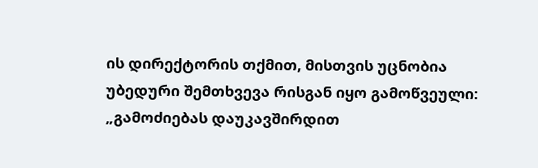ის დირექტორის თქმით, მისთვის უცნობია უბედური შემთხვევა რისგან იყო გამოწვეული: „გამოძიებას დაუკავშირდით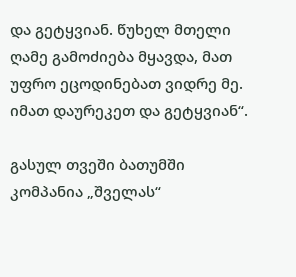და გეტყვიან. წუხელ მთელი ღამე გამოძიება მყავდა, მათ უფრო ეცოდინებათ ვიდრე მე. იმათ დაურეკეთ და გეტყვიან“.

გასულ თვეში ბათუმში კომპანია „შველას“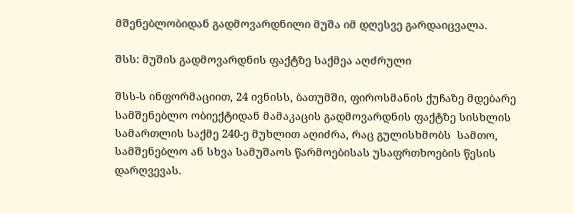მშენებლობიდან გადმოვარდნილი მუშა იმ დღესვე გარდაიცვალა.

შსს: მუშის გადმოვარდნის ფაქტზე საქმეა აღძრული

შსს-ს ინფორმაციით, 24 ივნისს, ბათუმში, ფიროსმანის ქუჩაზე მდებარე სამშენებლო ობიექტიდან მამაკაცის გადმოვარდნის ფაქტზე სისხლის სამართლის საქმე 240-ე მუხლით აღიძრა, რაც გულისხმობს  სამთო, სამშენებლო ან სხვა სამუშაოს წარმოებისას უსაფრთხოების წესის დარღვევას.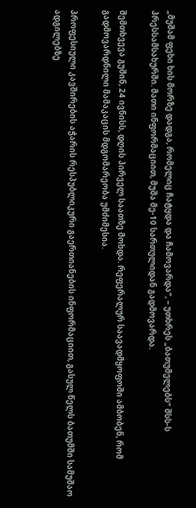„მუშამ ფეხი ხის მორზე დადგა, რომელიც ჩატყდა და ჩამოვარდა“, – უთხრეს „ბათუმელებს“ შსს-ს პრესსამსახურში. მათი ინფორმაციით, მუშა მე-10 სართულიდან გადმოვარდა.

შემთხვევა გუშინ, 24 ივნისს, დღის პირველ საათზე მოხდა. რეფერალურ საავადმყოფოში ამბობენ, რომ გადმოვარდნილი მამაკაცის მდგომარეობა უმძიმესია.

პროფესიული კავშირების აჭარის რესპუბლიკური გაერთიანების ინფორმაციით, გასულ წელს ბათუმში სამუშაო ადგილებზე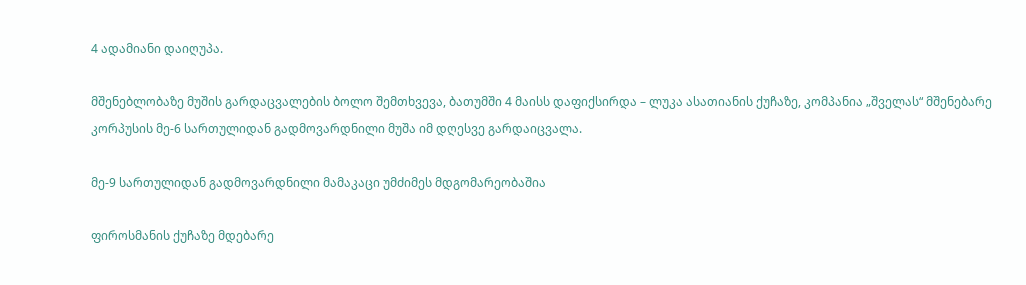4 ადამიანი დაიღუპა.

მშენებლობაზე მუშის გარდაცვალების ბოლო შემთხვევა, ბათუმში 4 მაისს დაფიქსირდა – ლუკა ასათიანის ქუჩაზე, კომპანია „შველას“ მშენებარე კორპუსის მე-6 სართულიდან გადმოვარდნილი მუშა იმ დღესვე გარდაიცვალა.

მე-9 სართულიდან გადმოვარდნილი მამაკაცი უმძიმეს მდგომარეობაშია

ფიროსმანის ქუჩაზე მდებარე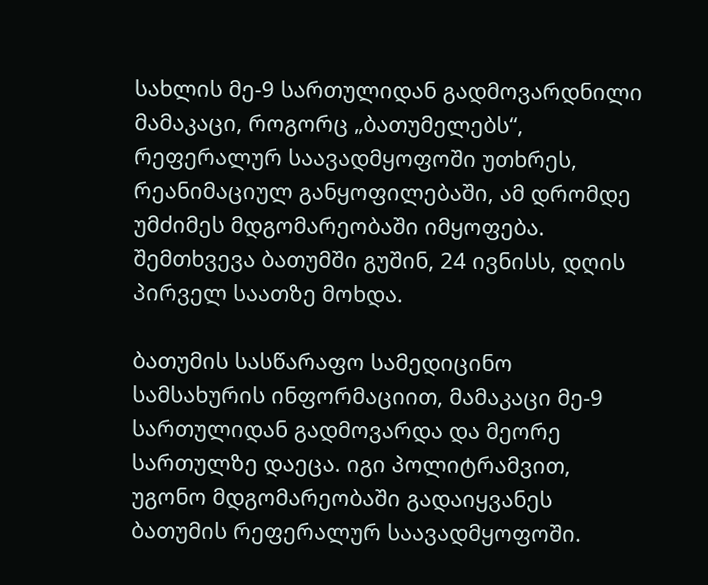სახლის მე-9 სართულიდან გადმოვარდნილი მამაკაცი, როგორც „ბათუმელებს“, რეფერალურ საავადმყოფოში უთხრეს, რეანიმაციულ განყოფილებაში, ამ დრომდე უმძიმეს მდგომარეობაში იმყოფება. შემთხვევა ბათუმში გუშინ, 24 ივნისს, დღის პირველ საათზე მოხდა.

ბათუმის სასწარაფო სამედიცინო სამსახურის ინფორმაციით, მამაკაცი მე-9 სართულიდან გადმოვარდა და მეორე სართულზე დაეცა. იგი პოლიტრამვით, უგონო მდგომარეობაში გადაიყვანეს ბათუმის რეფერალურ საავადმყოფოში.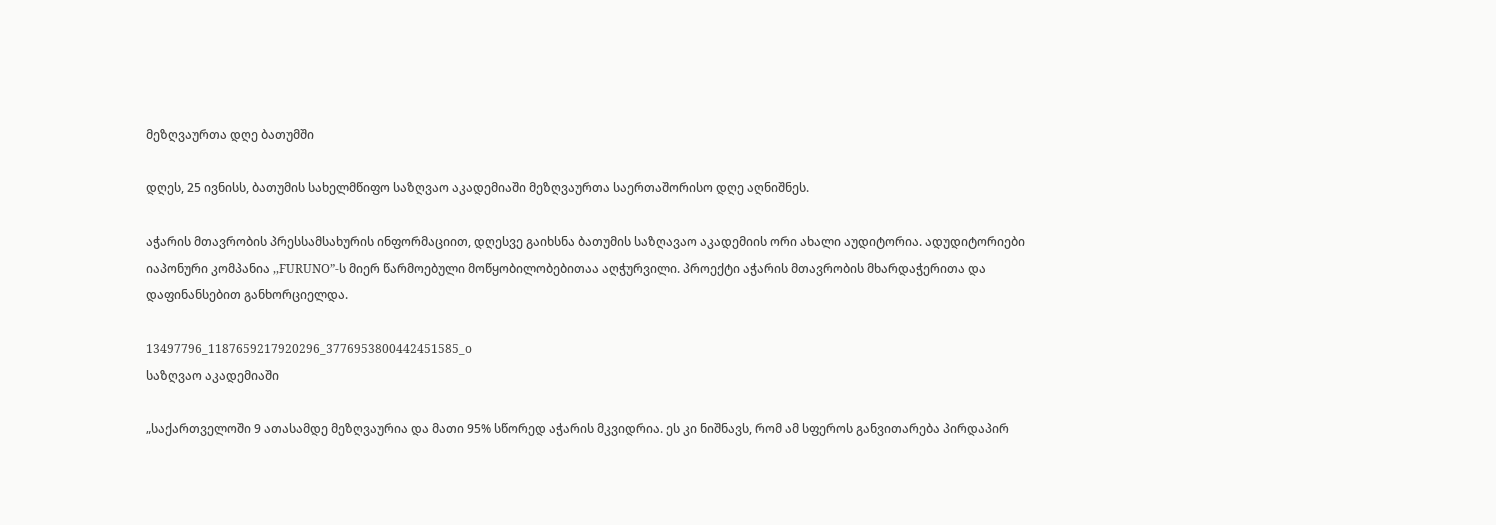მეზღვაურთა დღე ბათუმში

დღეს, 25 ივნისს, ბათუმის სახელმწიფო საზღვაო აკადემიაში მეზღვაურთა საერთაშორისო დღე აღნიშნეს.

აჭარის მთავრობის პრესსამსახურის ინფორმაციით, დღესვე გაიხსნა ბათუმის საზღავაო აკადემიის ორი ახალი აუდიტორია. ადუდიტორიები იაპონური კომპანია ,,FURUNO”-ს მიერ წარმოებული მოწყობილობებითაა აღჭურვილი. პროექტი აჭარის მთავრობის მხარდაჭერითა და დაფინანსებით განხორციელდა.

13497796_1187659217920296_3776953800442451585_o
საზღვაო აკადემიაში

„საქართველოში 9 ათასამდე მეზღვაურია და მათი 95% სწორედ აჭარის მკვიდრია. ეს კი ნიშნავს, რომ ამ სფეროს განვითარება პირდაპირ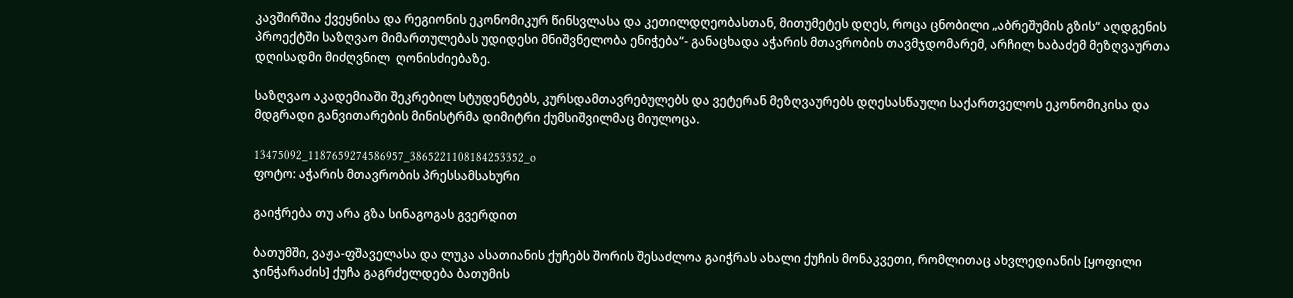კავშირშია ქვეყნისა და რეგიონის ეკონომიკურ წინსვლასა და კეთილდღეობასთან, მითუმეტეს დღეს, როცა ცნობილი „აბრეშუმის გზის“ აღდგენის პროექტში საზღვაო მიმართულებას უდიდესი მნიშვნელობა ენიჭება“- განაცხადა აჭარის მთავრობის თავმჯდომარემ, არჩილ ხაბაძემ მეზღვაურთა დღისადმი მიძღვნილ  ღონისძიებაზე.

საზღვაო აკადემიაში შეკრებილ სტუდენტებს, კურსდამთავრებულებს და ვეტერან მეზღვაურებს დღესასწაული საქართველოს ეკონომიკისა და მდგრადი განვითარების მინისტრმა დიმიტრი ქუმსიშვილმაც მიულოცა.

13475092_1187659274586957_3865221108184253352_o
ფოტო: აჭარის მთავრობის პრესსამსახური

გაიჭრება თუ არა გზა სინაგოგას გვერდით

ბათუმში, ვაჟა-ფშაველასა და ლუკა ასათიანის ქუჩებს შორის შესაძლოა გაიჭრას ახალი ქუჩის მონაკვეთი, რომლითაც ახვლედიანის [ყოფილი ჯინჭარაძის] ქუჩა გაგრძელდება ბათუმის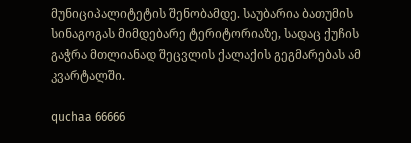მუნიციპალიტეტის შენობამდე. საუბარია ბათუმის სინაგოგას მიმდებარე ტერიტორიაზე, სადაც ქუჩის გაჭრა მთლიანად შეცვლის ქალაქის გეგმარებას ამ კვარტალში.

quchaa 66666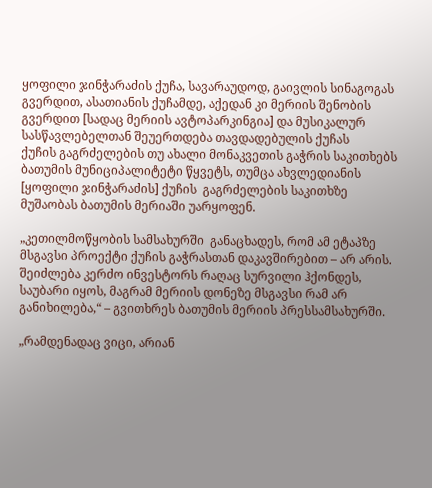ყოფილი ჯინჭარაძის ქუჩა, სავარაუდოდ, გაივლის სინაგოგას გვერდით, ასათიანის ქუჩამდე, აქედან კი მერიის შენობის გვერდით [სადაც მერიის ავტოპარკინგია] და მუსიკალურ სასწავლებელთან შეუერთდება თავდადებულის ქუჩას
ქუჩის გაგრძელების თუ ახალი მონაკვეთის გაჭრის საკითხებს ბათუმის მუნიციპალიტეტი წყვეტს, თუმცა ახვლედიანის [ყოფილი ჯინჭარაძის] ქუჩის  გაგრძელების საკითხზე მუშაობას ბათუმის მერიაში უარყოფენ.

„კეთილმოწყობის სამსახურში  განაცხადეს, რომ ამ ეტაპზე მსგავსი პროექტი ქუჩის გაჭრასთან დაკავშირებით – არ არის. შეიძლება კერძო ინვესტორს რაღაც სურვილი ჰქონდეს, საუბარი იყოს, მაგრამ მერიის დონეზე მსგავსი რამ არ განიხილება,“ – გვითხრეს ბათუმის მერიის პრესსამსახურში.

„რამდენადაც ვიცი, არიან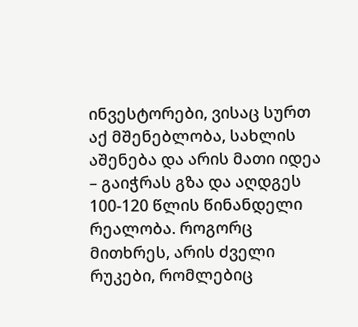ინვესტორები, ვისაც სურთ აქ მშენებლობა, სახლის აშენება და არის მათი იდეა – გაიჭრას გზა და აღდგეს 100-120 წლის წინანდელი რეალობა. როგორც მითხრეს, არის ძველი რუკები, რომლებიც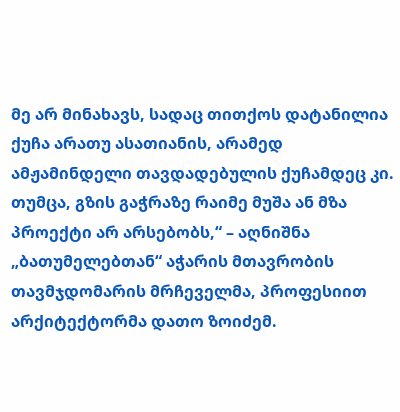მე არ მინახავს, სადაც თითქოს დატანილია ქუჩა არათუ ასათიანის, არამედ ამჟამინდელი თავდადებულის ქუჩამდეც კი. თუმცა, გზის გაჭრაზე რაიმე მუშა ან მზა პროექტი არ არსებობს,“ – აღნიშნა „ბათუმელებთან“ აჭარის მთავრობის თავმჯდომარის მრჩეველმა, პროფესიით არქიტექტორმა დათო ზოიძემ.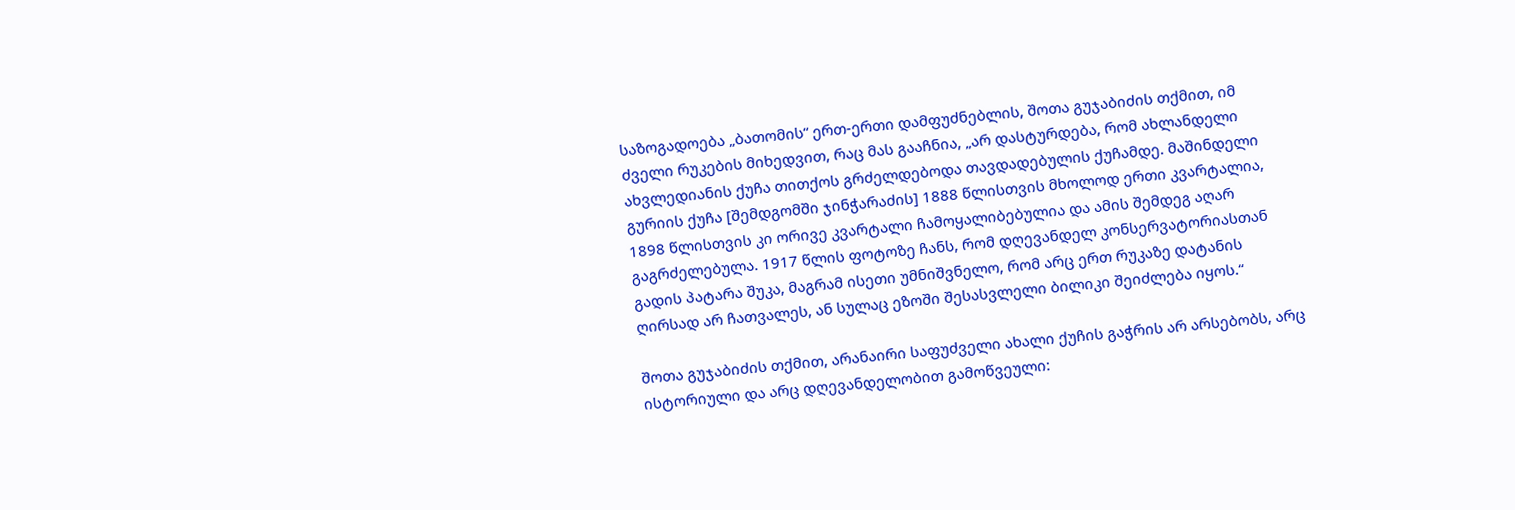საზოგადოება „ბათომის“ ერთ-ერთი დამფუძნებლის, შოთა გუჯაბიძის თქმით, იმ ძველი რუკების მიხედვით, რაც მას გააჩნია, „არ დასტურდება, რომ ახლანდელი ახვლედიანის ქუჩა თითქოს გრძელდებოდა თავდადებულის ქუჩამდე. მაშინდელი გურიის ქუჩა [შემდგომში ჯინჭარაძის] 1888 წლისთვის მხოლოდ ერთი კვარტალია, 1898 წლისთვის კი ორივე კვარტალი ჩამოყალიბებულია და ამის შემდეგ აღარ გაგრძელებულა. 1917 წლის ფოტოზე ჩანს, რომ დღევანდელ კონსერვატორიასთან გადის პატარა შუკა, მაგრამ ისეთი უმნიშვნელო, რომ არც ერთ რუკაზე დატანის ღირსად არ ჩათვალეს, ან სულაც ეზოში შესასვლელი ბილიკი შეიძლება იყოს.“

შოთა გუჯაბიძის თქმით, არანაირი საფუძველი ახალი ქუჩის გაჭრის არ არსებობს, არც ისტორიული და არც დღევანდელობით გამოწვეული: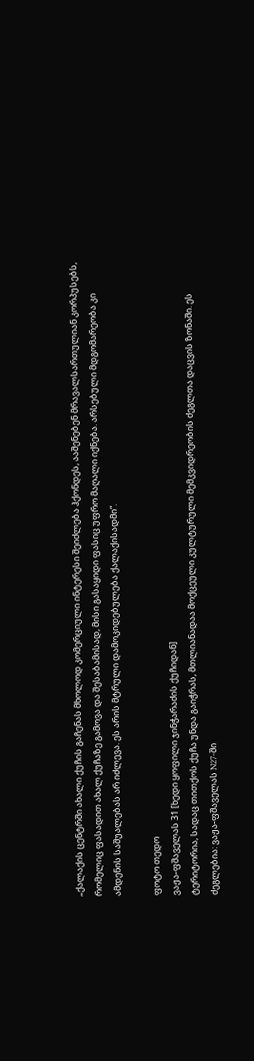„ქალაქის ცენტრში ახალი ქუჩის გაჩენას მხოლოდ კომერციული ინტერესი შეიძლება ჰქონდეს, ააშენებენ მრავალსართულიან კორპუსებს, რომელიც ფასადით ახალ ქუჩაზე გამოვა და შესაბამისად, მისი გასაყიდი ფასიც უფრო მაღალი იქნება. არსებული მდგომარეობა კი ამდენის საშუალებას არ იძლევა. ეს არის მტრული დამოკიდებულება ქალაქისადმი“.

ფოტო თედო
ვაჟა-ფშაველას 31 [ხედი ყოფილი ჯინჭარაძის ქუჩიდან]
ტერიტორია, სადაც თითქოს ქუჩა უნდა გაიჭრას, მთლიანადაა მოქცეული კულტურული მემკვიდრეობის ძეგლთა დაცვის ზონაში. ეს ძეგლებია: ვაჟა-ფშაველას N27-ში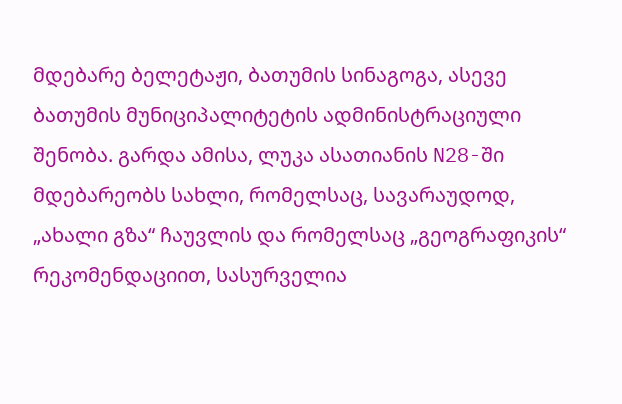მდებარე ბელეტაჟი, ბათუმის სინაგოგა, ასევე ბათუმის მუნიციპალიტეტის ადმინისტრაციული შენობა. გარდა ამისა, ლუკა ასათიანის N28-ში მდებარეობს სახლი, რომელსაც, სავარაუდოდ, „ახალი გზა“ ჩაუვლის და რომელსაც „გეოგრაფიკის“ რეკომენდაციით, სასურველია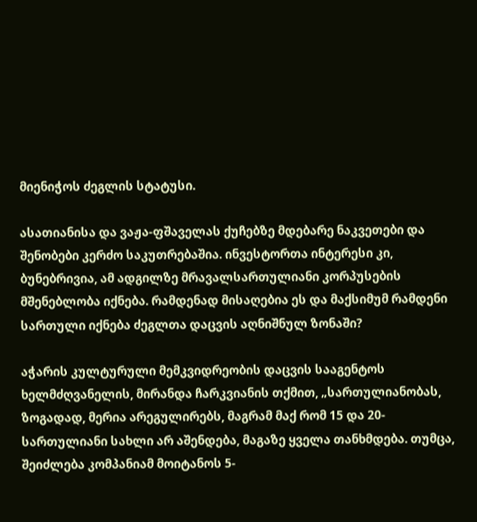მიენიჭოს ძეგლის სტატუსი.

ასათიანისა და ვაჟა-ფშაველას ქუჩებზე მდებარე ნაკვეთები და შენობები კერძო საკუთრებაშია. ინვესტორთა ინტერესი კი, ბუნებრივია, ამ ადგილზე მრავალსართულიანი კორპუსების მშენებლობა იქნება. რამდენად მისაღებია ეს და მაქსიმუმ რამდენი სართული იქნება ძეგლთა დაცვის აღნიშნულ ზონაში?

აჭარის კულტურული მემკვიდრეობის დაცვის სააგენტოს ხელმძღვანელის, მირანდა ჩარკვიანის თქმით, „სართულიანობას, ზოგადად, მერია არეგულირებს, მაგრამ მაქ რომ 15 და 20-სართულიანი სახლი არ აშენდება, მაგაზე ყველა თანხმდება. თუმცა, შეიძლება კომპანიამ მოიტანოს 5-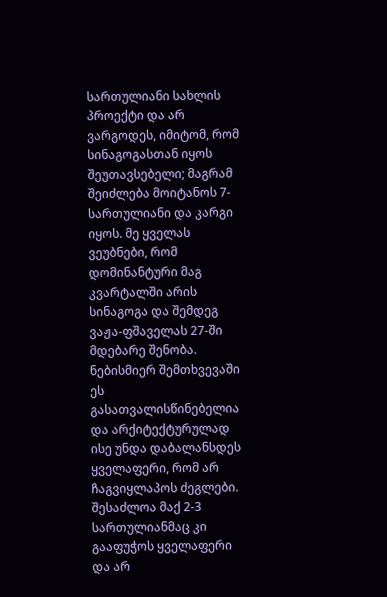სართულიანი სახლის პროექტი და არ ვარგოდეს, იმიტომ, რომ სინაგოგასთან იყოს შეუთავსებელი; მაგრამ შეიძლება მოიტანოს 7-სართულიანი და კარგი იყოს. მე ყველას ვეუბნები, რომ დომინანტური მაგ კვარტალში არის სინაგოგა და შემდეგ ვაჟა-ფშაველას 27-ში მდებარე შენობა. ნებისმიერ შემთხვევაში ეს გასათვალისწინებელია და არქიტექტურულად ისე უნდა დაბალანსდეს ყველაფერი, რომ არ ჩაგვიყლაპოს ძეგლები. შესაძლოა მაქ 2-3 სართულიანმაც კი გააფუჭოს ყველაფერი და არ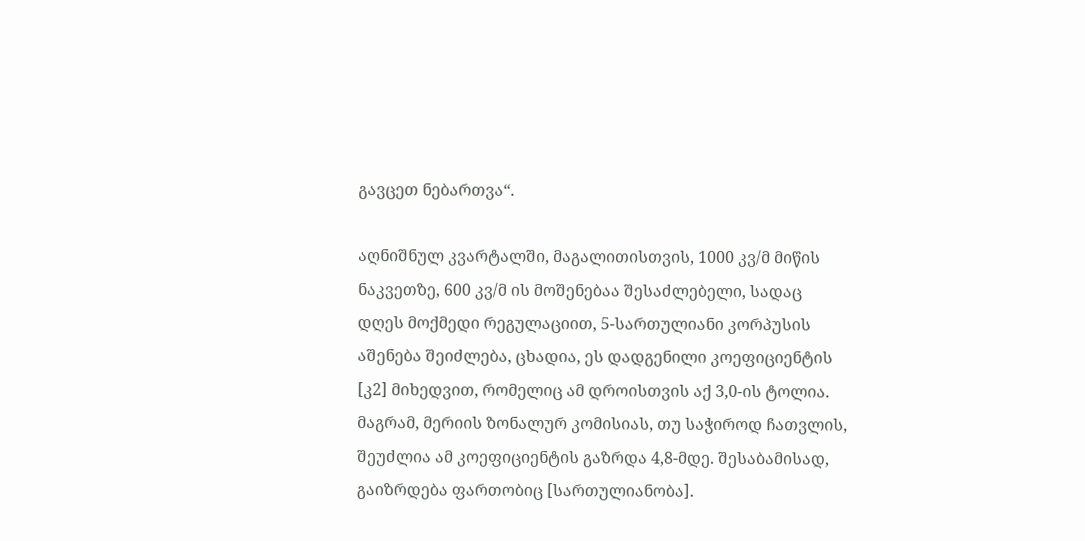გავცეთ ნებართვა“.

აღნიშნულ კვარტალში, მაგალითისთვის, 1000 კვ/მ მიწის ნაკვეთზე, 600 კვ/მ ის მოშენებაა შესაძლებელი, სადაც დღეს მოქმედი რეგულაციით, 5-სართულიანი კორპუსის აშენება შეიძლება, ცხადია, ეს დადგენილი კოეფიციენტის [კ2] მიხედვით, რომელიც ამ დროისთვის აქ 3,0-ის ტოლია. მაგრამ, მერიის ზონალურ კომისიას, თუ საჭიროდ ჩათვლის, შეუძლია ამ კოეფიციენტის გაზრდა 4,8-მდე. შესაბამისად, გაიზრდება ფართობიც [სართულიანობა].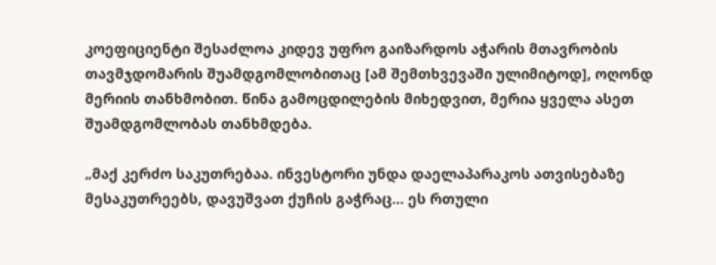კოეფიციენტი შესაძლოა კიდევ უფრო გაიზარდოს აჭარის მთავრობის თავმჯდომარის შუამდგომლობითაც [ამ შემთხვევაში ულიმიტოდ], ოღონდ მერიის თანხმობით. წინა გამოცდილების მიხედვით, მერია ყველა ასეთ შუამდგომლობას თანხმდება.

„მაქ კერძო საკუთრებაა. ინვესტორი უნდა დაელაპარაკოს ათვისებაზე მესაკუთრეებს, დავუშვათ ქუჩის გაჭრაც… ეს რთული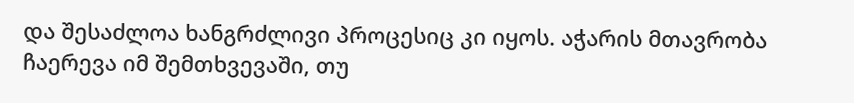და შესაძლოა ხანგრძლივი პროცესიც კი იყოს. აჭარის მთავრობა ჩაერევა იმ შემთხვევაში, თუ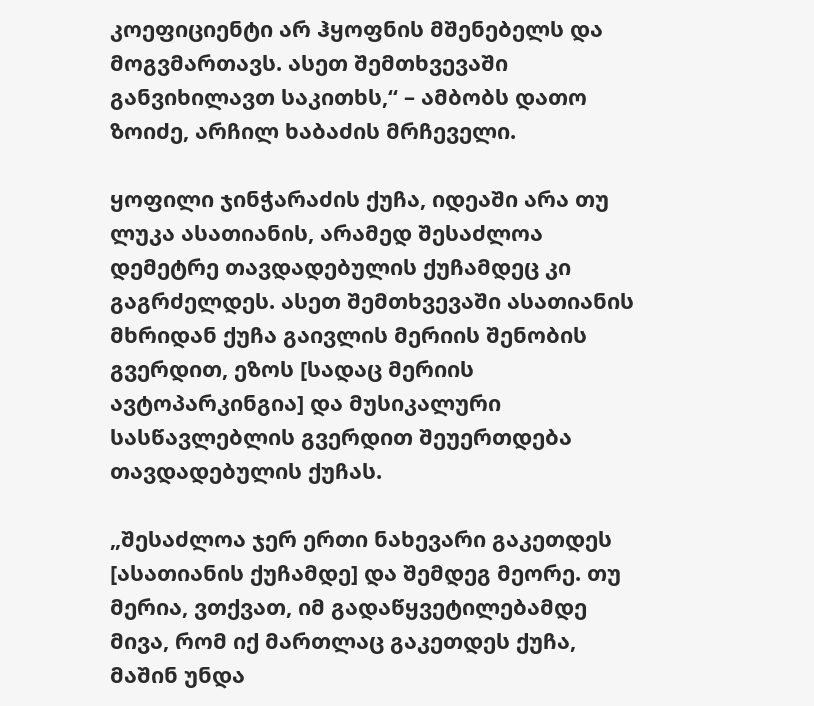კოეფიციენტი არ ჰყოფნის მშენებელს და მოგვმართავს. ასეთ შემთხვევაში განვიხილავთ საკითხს,“ – ამბობს დათო ზოიძე, არჩილ ხაბაძის მრჩეველი.

ყოფილი ჯინჭარაძის ქუჩა, იდეაში არა თუ ლუკა ასათიანის, არამედ შესაძლოა დემეტრე თავდადებულის ქუჩამდეც კი გაგრძელდეს. ასეთ შემთხვევაში ასათიანის  მხრიდან ქუჩა გაივლის მერიის შენობის გვერდით, ეზოს [სადაც მერიის ავტოპარკინგია] და მუსიკალური სასწავლებლის გვერდით შეუერთდება თავდადებულის ქუჩას.

„შესაძლოა ჯერ ერთი ნახევარი გაკეთდეს [ასათიანის ქუჩამდე] და შემდეგ მეორე. თუ მერია, ვთქვათ, იმ გადაწყვეტილებამდე მივა, რომ იქ მართლაც გაკეთდეს ქუჩა, მაშინ უნდა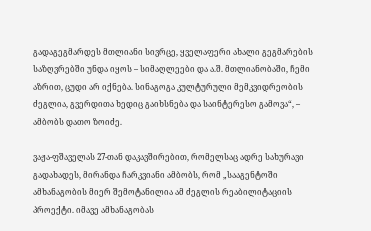გადაგეგმარდეს მთლიანი სივრცე, ყველაფერი ახალი გეგმარების საზღვრებში უნდა იყოს – სიმაღლეები და ა.შ. მთლიანობაში, ჩემი აზრით, ცუდი არ იქნება. სინაგოგა კულტურული მემკვიდრეობის ძეგლია, გვერდითა ხედიც გაიხსნება და საინტერესო გამოვა“, – ამბობს დათო ზოიძე.

ვაჟა-ფშაველას 27-თან დაკავშირებით, რომელსაც ადრე სახურავი გადახადეს, მირანდა ჩარკვიანი ამბობს, რომ „სააგენტოში ამხანაგობის მიერ შემოტანილია ამ ძეგლის რეაბილიტაციის პროექტი. იმავე ამხანაგობას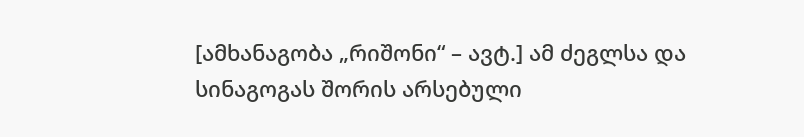[ამხანაგობა „რიშონი“ – ავტ.] ამ ძეგლსა და სინაგოგას შორის არსებული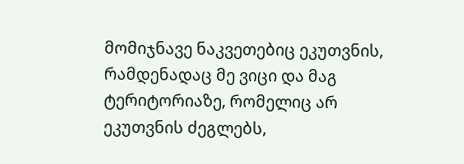მომიჯნავე ნაკვეთებიც ეკუთვნის, რამდენადაც მე ვიცი და მაგ ტერიტორიაზე, რომელიც არ ეკუთვნის ძეგლებს,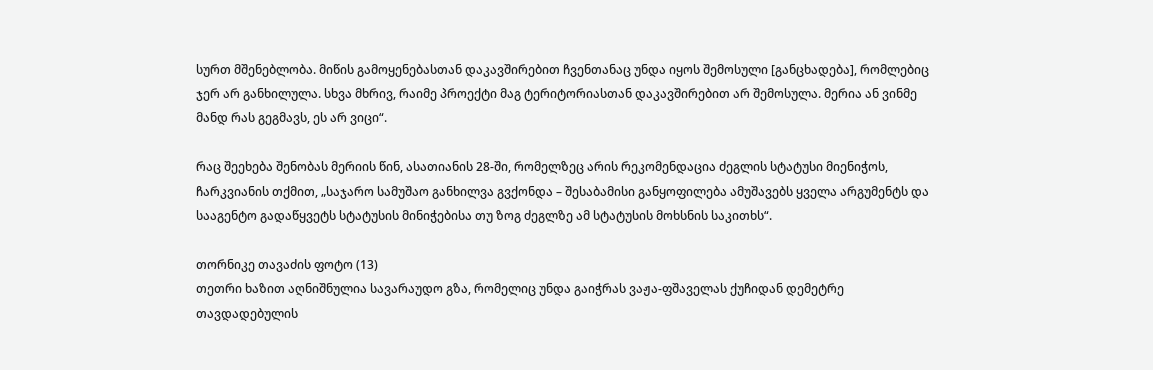სურთ მშენებლობა. მიწის გამოყენებასთან დაკავშირებით ჩვენთანაც უნდა იყოს შემოსული [განცხადება], რომლებიც ჯერ არ განხილულა. სხვა მხრივ, რაიმე პროექტი მაგ ტერიტორიასთან დაკავშირებით არ შემოსულა. მერია ან ვინმე მანდ რას გეგმავს, ეს არ ვიცი“.

რაც შეეხება შენობას მერიის წინ, ასათიანის 28-ში, რომელზეც არის რეკომენდაცია ძეგლის სტატუსი მიენიჭოს, ჩარკვიანის თქმით, „საჯარო სამუშაო განხილვა გვქონდა – შესაბამისი განყოფილება ამუშავებს ყველა არგუმენტს და სააგენტო გადაწყვეტს სტატუსის მინიჭებისა თუ ზოგ ძეგლზე ამ სტატუსის მოხსნის საკითხს“.

თორნიკე თავაძის ფოტო (13)
თეთრი ხაზით აღნიშნულია სავარაუდო გზა, რომელიც უნდა გაიჭრას ვაჟა-ფშაველას ქუჩიდან დემეტრე თავდადებულის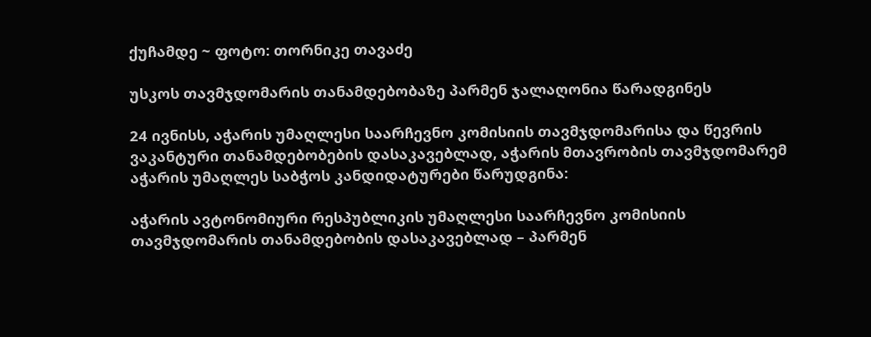ქუჩამდე ~ ფოტო: თორნიკე თავაძე

უსკოს თავმჯდომარის თანამდებობაზე პარმენ ჯალაღონია წარადგინეს

24 ივნისს, აჭარის უმაღლესი საარჩევნო კომისიის თავმჯდომარისა და წევრის ვაკანტური თანამდებობების დასაკავებლად, აჭარის მთავრობის თავმჯდომარემ აჭარის უმაღლეს საბჭოს კანდიდატურები წარუდგინა:

აჭარის ავტონომიური რესპუბლიკის უმაღლესი საარჩევნო კომისიის თავმჯდომარის თანამდებობის დასაკავებლად – პარმენ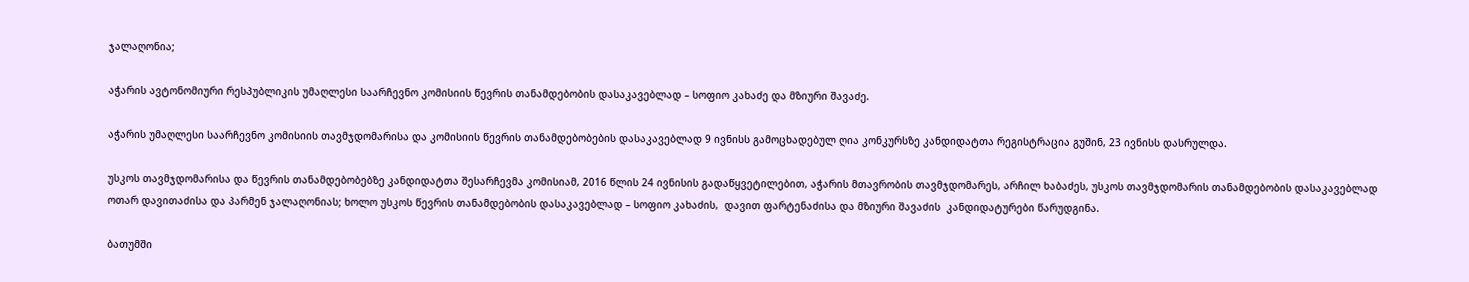ჯალაღონია;

აჭარის ავტონომიური რესპუბლიკის უმაღლესი საარჩევნო კომისიის წევრის თანამდებობის დასაკავებლად – სოფიო კახაძე და მზიური შავაძე.

აჭარის უმაღლესი საარჩევნო კომისიის თავმჯდომარისა და კომისიის წევრის თანამდებობების დასაკავებლად 9 ივნისს გამოცხადებულ ღია კონკურსზე კანდიდატთა რეგისტრაცია გუშინ, 23 ივნისს დასრულდა.

უსკოს თავმჯდომარისა და წევრის თანამდებობებზე კანდიდატთა შესარჩევმა კომისიამ, 2016 წლის 24 ივნისის გადაწყვეტილებით, აჭარის მთავრობის თავმჯდომარეს, არჩილ ხაბაძეს, უსკოს თავმჯდომარის თანამდებობის დასაკავებლად ოთარ დავითაძისა და პარმენ ჯალაღონიას; ხოლო უსკოს წევრის თანამდებობის დასაკავებლად – სოფიო კახაძის,  დავით ფარტენაძისა და მზიური შავაძის  კანდიდატურები წარუდგინა.

ბათუმში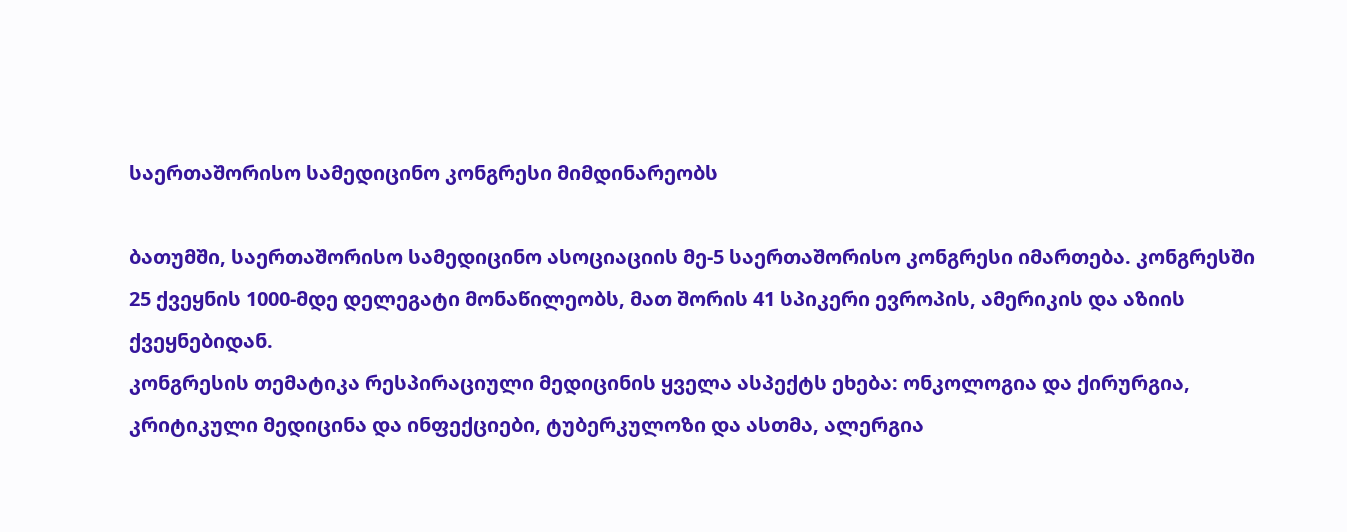საერთაშორისო სამედიცინო კონგრესი მიმდინარეობს

ბათუმში, საერთაშორისო სამედიცინო ასოციაციის მე-5 საერთაშორისო კონგრესი იმართება. კონგრესში 25 ქვეყნის 1000-მდე დელეგატი მონაწილეობს, მათ შორის 41 სპიკერი ევროპის, ამერიკის და აზიის ქვეყნებიდან.
კონგრესის თემატიკა რესპირაციული მედიცინის ყველა ასპექტს ეხება: ონკოლოგია და ქირურგია, კრიტიკული მედიცინა და ინფექციები, ტუბერკულოზი და ასთმა, ალერგია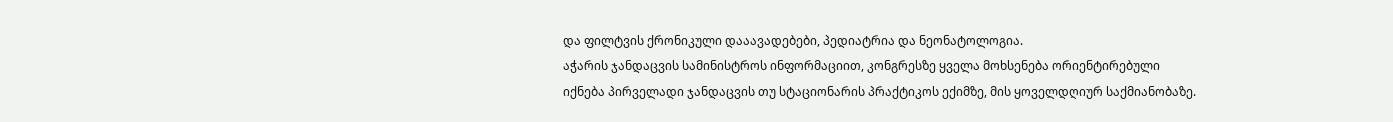და ფილტვის ქრონიკული დააავადებები, პედიატრია და ნეონატოლოგია.
აჭარის ჯანდაცვის სამინისტროს ინფორმაციით, კონგრესზე ყველა მოხსენება ორიენტირებული იქნება პირველადი ჯანდაცვის თუ სტაციონარის პრაქტიკოს ექიმზე, მის ყოველდღიურ საქმიანობაზე.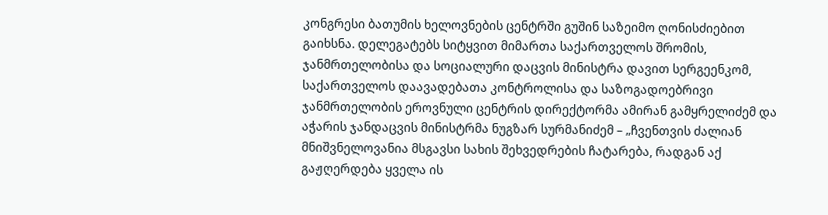კონგრესი ბათუმის ხელოვნების ცენტრში გუშინ საზეიმო ღონისძიებით გაიხსნა. დელეგატებს სიტყვით მიმართა საქართველოს შრომის, ჯანმრთელობისა და სოციალური დაცვის მინისტრა დავით სერგეენკომ, საქართველოს დაავადებათა კონტროლისა და საზოგადოებრივი ჯანმრთელობის ეროვნული ცენტრის დირექტორმა ამირან გამყრელიძემ და აჭარის ჯანდაცვის მინისტრმა ნუგზარ სურმანიძემ – „ჩვენთვის ძალიან მნიშვნელოვანია მსგავსი სახის შეხვედრების ჩატარება, რადგან აქ გაჟღერდება ყველა ის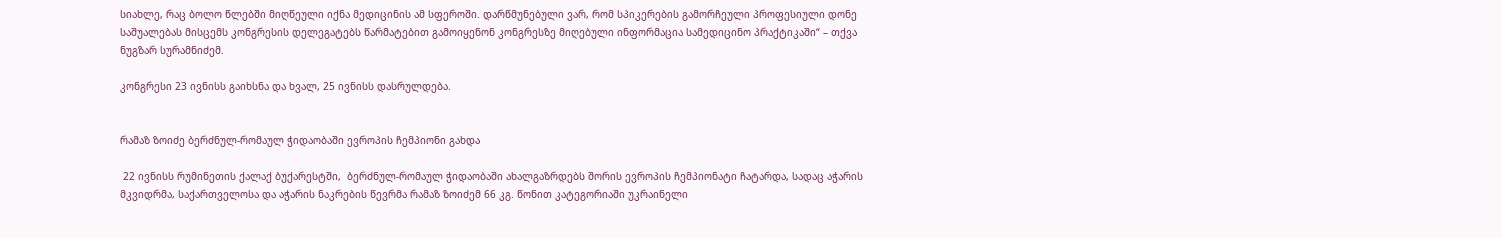სიახლე, რაც ბოლო წლებში მიღწეული იქნა მედიცინის ამ სფეროში. დარწმუნებული ვარ, რომ სპიკერების გამორჩეული პროფესიული დონე საშუალებას მისცემს კონგრესის დელეგატებს წარმატებით გამოიყენონ კონგრესზე მიღებული ინფორმაცია სამედიცინო პრაქტიკაში“ – თქვა ნუგზარ სურამნიძემ.

კონგრესი 23 ივნისს გაიხსნა და ხვალ, 25 ივნისს დასრულდება.


რამაზ ზოიძე ბერძნულ-რომაულ ჭიდაობაში ევროპის ჩემპიონი გახდა

 22 ივნისს რუმინეთის ქალაქ ბუქარესტში,  ბერძნულ-რომაულ ჭიდაობაში ახალგაზრდებს შორის ევროპის ჩემპიონატი ჩატარდა, სადაც აჭარის მკვიდრმა, საქართველოსა და აჭარის ნაკრების წევრმა რამაზ ზოიძემ 66 კგ. წონით კატეგორიაში უკრაინელი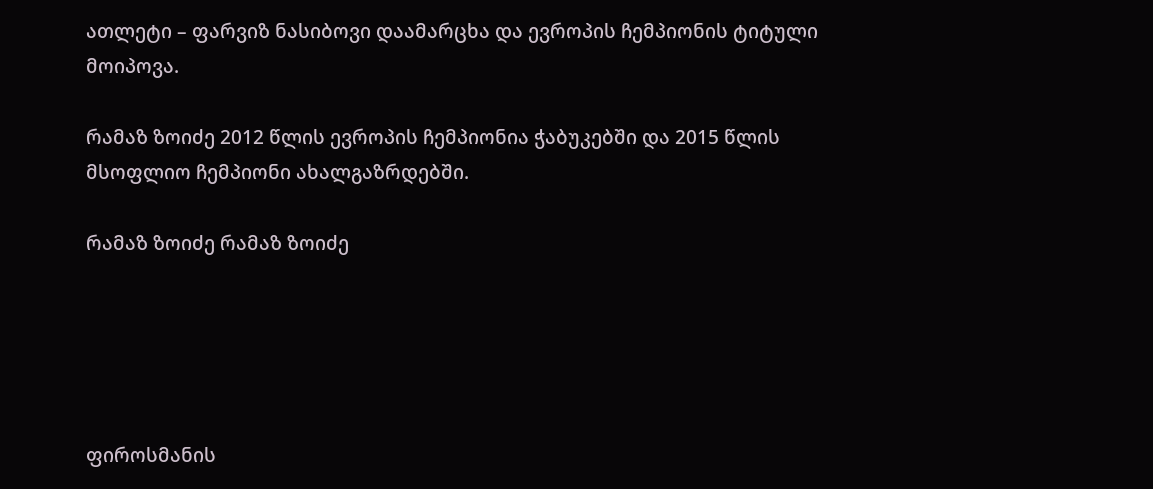ათლეტი – ფარვიზ ნასიბოვი დაამარცხა და ევროპის ჩემპიონის ტიტული მოიპოვა.

რამაზ ზოიძე 2012 წლის ევროპის ჩემპიონია ჭაბუკებში და 2015 წლის მსოფლიო ჩემპიონი ახალგაზრდებში.

რამაზ ზოიძე რამაზ ზოიძე





ფიროსმანის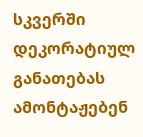სკვერში დეკორატიულ განათებას ამონტაჟებენ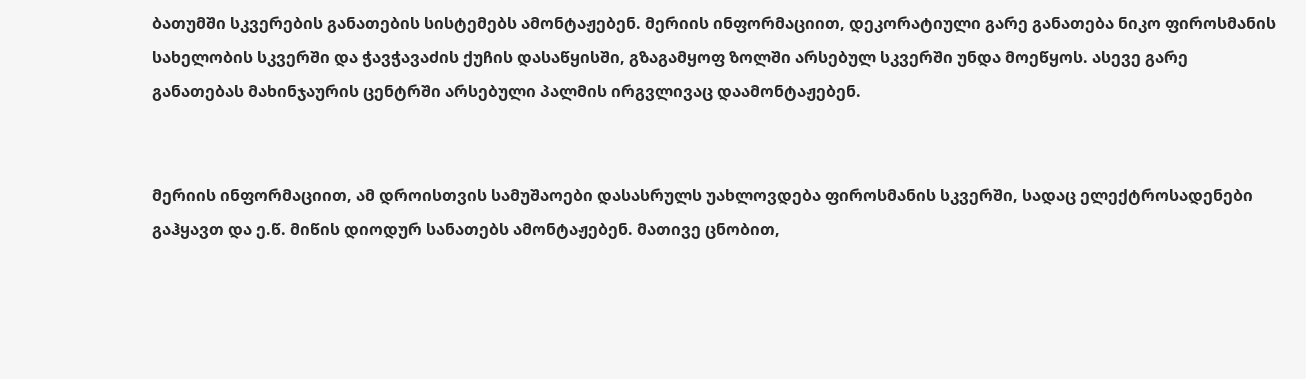ბათუმში სკვერების განათების სისტემებს ამონტაჟებენ. მერიის ინფორმაციით, დეკორატიული გარე განათება ნიკო ფიროსმანის სახელობის სკვერში და ჭავჭავაძის ქუჩის დასაწყისში, გზაგამყოფ ზოლში არსებულ სკვერში უნდა მოეწყოს. ასევე გარე განათებას მახინჯაურის ცენტრში არსებული პალმის ირგვლივაც დაამონტაჟებენ.


მერიის ინფორმაციით, ამ დროისთვის სამუშაოები დასასრულს უახლოვდება ფიროსმანის სკვერში, სადაც ელექტროსადენები გაჰყავთ და ე.წ. მიწის დიოდურ სანათებს ამონტაჟებენ. მათივე ცნობით,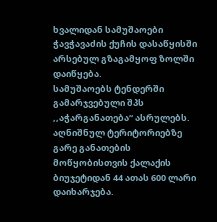ხვალიდან სამუშაოები ჭავჭავაძის ქუჩის დასაწყისში არსებულ გზაგამყოფ ზოლში დაიწყება.
სამუშაოებს ტენდერში გამარჯვებული შპს ,,აჭარგანათება“ ასრულებს. აღნიშნულ ტერიტორიებზე გარე განათების მოწყობისთვის ქალაქის ბიუჯეტიდან 44 ათას 600 ლარი დაიხარჯება.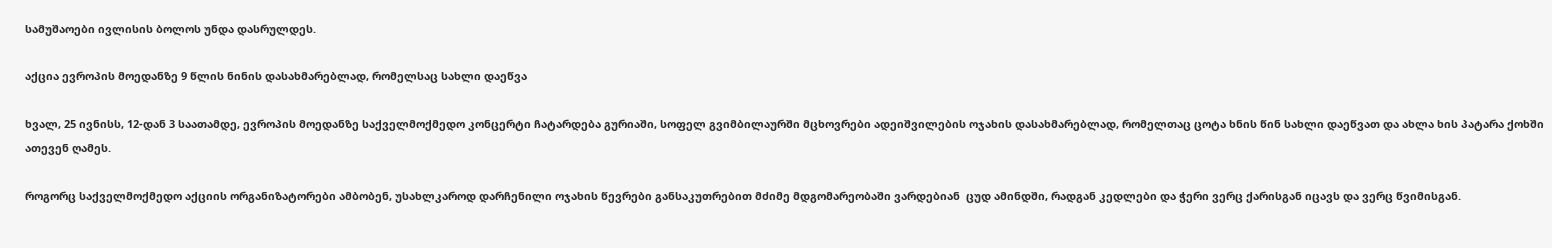სამუშაოები ივლისის ბოლოს უნდა დასრულდეს.

აქცია ევროპის მოედანზე 9 წლის ნინის დასახმარებლად, რომელსაც სახლი დაეწვა

ხვალ, 25 ივნისს, 12-დან 3 საათამდე, ევროპის მოედანზე საქველმოქმედო კონცერტი ჩატარდება გურიაში, სოფელ გვიმბილაურში მცხოვრები ადეიშვილების ოჯახის დასახმარებლად, რომელთაც ცოტა ხნის წინ სახლი დაეწვათ და ახლა ხის პატარა ქოხში ათევენ ღამეს.

როგორც საქველმოქმედო აქციის ორგანიზატორები ამბობენ, უსახლკაროდ დარჩენილი ოჯახის წევრები განსაკუთრებით მძიმე მდგომარეობაში ვარდებიან  ცუდ ამინდში, რადგან კედლები და ჭერი ვერც ქარისგან იცავს და ვერც წვიმისგან.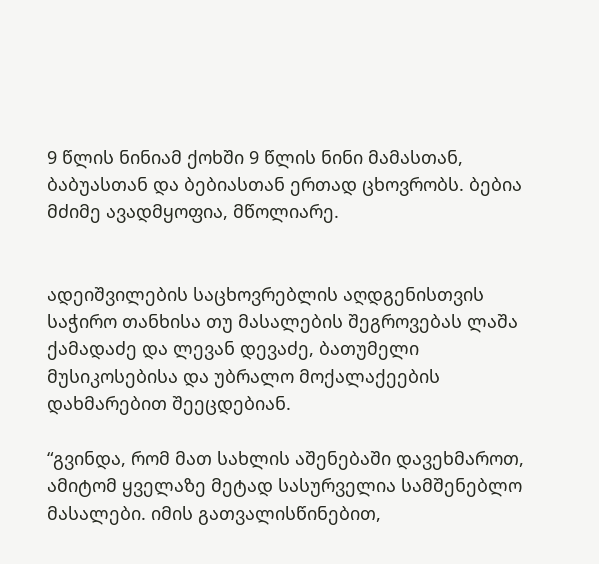9 წლის ნინიამ ქოხში 9 წლის ნინი მამასთან, ბაბუასთან და ბებიასთან ერთად ცხოვრობს. ბებია მძიმე ავადმყოფია, მწოლიარე.


ადეიშვილების საცხოვრებლის აღდგენისთვის საჭირო თანხისა თუ მასალების შეგროვებას ლაშა ქამადაძე და ლევან დევაძე, ბათუმელი მუსიკოსებისა და უბრალო მოქალაქეების დახმარებით შეეცდებიან.

“გვინდა, რომ მათ სახლის აშენებაში დავეხმაროთ, ამიტომ ყველაზე მეტად სასურველია სამშენებლო მასალები. იმის გათვალისწინებით,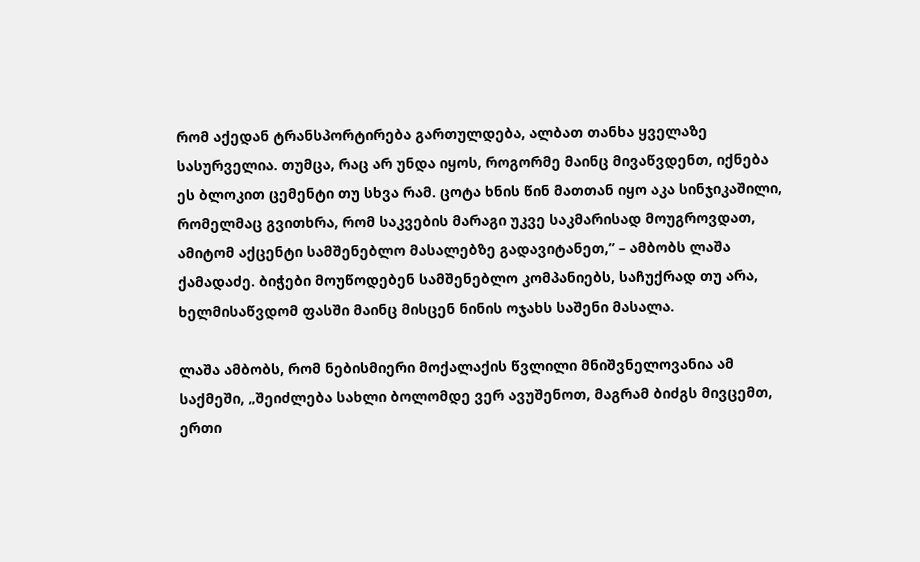რომ აქედან ტრანსპორტირება გართულდება, ალბათ თანხა ყველაზე სასურველია. თუმცა, რაც არ უნდა იყოს, როგორმე მაინც მივაწვდენთ, იქნება ეს ბლოკით ცემენტი თუ სხვა რამ. ცოტა ხნის წინ მათთან იყო აკა სინჯიკაშილი, რომელმაც გვითხრა, რომ საკვების მარაგი უკვე საკმარისად მოუგროვდათ, ამიტომ აქცენტი სამშენებლო მასალებზე გადავიტანეთ,” – ამბობს ლაშა ქამადაძე. ბიჭები მოუწოდებენ სამშენებლო კომპანიებს, საჩუქრად თუ არა, ხელმისაწვდომ ფასში მაინც მისცენ ნინის ოჯახს საშენი მასალა.

ლაშა ამბობს, რომ ნებისმიერი მოქალაქის წვლილი მნიშვნელოვანია ამ საქმეში, „შეიძლება სახლი ბოლომდე ვერ ავუშენოთ, მაგრამ ბიძგს მივცემთ, ერთი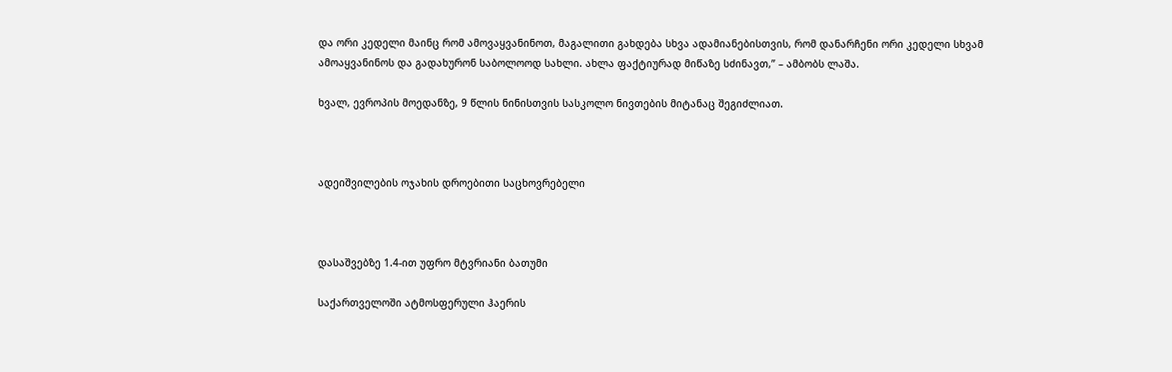და ორი კედელი მაინც რომ ამოვაყვანინოთ, მაგალითი გახდება სხვა ადამიანებისთვის, რომ დანარჩენი ორი კედელი სხვამ ამოაყვანინოს და გადახურონ საბოლოოდ სახლი. ახლა ფაქტიურად მიწაზე სძინავთ,” – ამბობს ლაშა.

ხვალ, ევროპის მოედანზე, 9 წლის ნინისთვის სასკოლო ნივთების მიტანაც შეგიძლიათ.



ადეიშვილების ოჯახის დროებითი საცხოვრებელი



დასაშვებზე 1.4-ით უფრო მტვრიანი ბათუმი

საქართველოში ატმოსფერული ჰაერის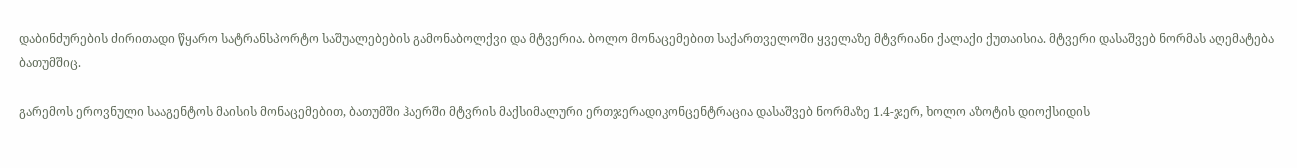დაბინძურების ძირითადი წყარო სატრანსპორტო საშუალებების გამონაბოლქვი და მტვერია. ბოლო მონაცემებით საქართველოში ყველაზე მტვრიანი ქალაქი ქუთაისია. მტვერი დასაშვებ ნორმას აღემატება ბათუმშიც.

გარემოს ეროვნული სააგენტოს მაისის მონაცემებით, ბათუმში ჰაერში მტვრის მაქსიმალური ერთჯერადიკონცენტრაცია დასაშვებ ნორმაზე 1.4-ჯერ, ხოლო აზოტის დიოქსიდის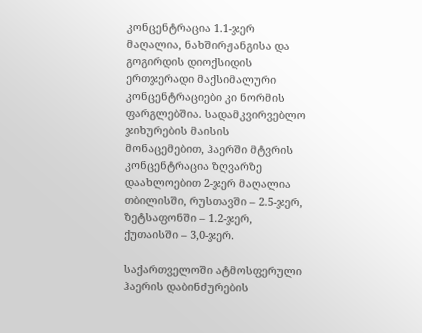კონცენტრაცია 1.1-ჯერ მაღალია, ნახშირჟანგისა და გოგირდის დიოქსიდის ერთჯერადი მაქსიმალური კონცენტრაციები კი ნორმის ფარგლებშია. სადამკვირვებლო ჯიხურების მაისის მონაცემებით, ჰაერში მტვრის კონცენტრაცია ზღვარზე დაახლოებით 2-ჯერ მაღალია თბილისში, რუსთავში – 2.5-ჯერ, ზეტსაფონში – 1.2-ჯერ, ქუთაისში – 3,0-ჯერ.

საქართველოში ატმოსფერული ჰაერის დაბინძურების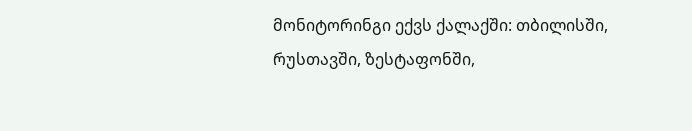მონიტორინგი ექვს ქალაქში: თბილისში, რუსთავში, ზესტაფონში,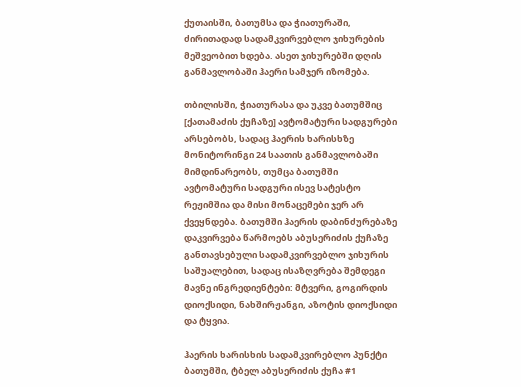ქუთაისში, ბათუმსა და ჭიათურაში, ძირითადად სადამკვირვებლო ჯიხურების მეშვეობით ხდება. ასეთ ჯიხურებში დღის განმავლობაში ჰაერი სამჯერ იზომება.

თბილისში, ჭიათურასა და უკვე ბათუმშიც [ქათამაძის ქუჩაზე] ავტომატური სადგურები არსებობს, სადაც ჰაერის ხარისხზე მონიტორინგი 24 საათის განმავლობაში მიმდინარეობს, თუმცა ბათუმში ავტომატური სადგური ისევ სატესტო რეჟიმშია და მისი მონაცემები ჯერ არ ქვეყნდება. ბათუმში ჰაერის დაბინძურებაზე დაკვირვება წარმოებს აბუსერიძის ქუჩაზე განთავსებული სადამკვირვებლო ჯიხურის საშუალებით, სადაც ისაზღვრება შემდეგი მავნე ინგრედიენტები: მტვერი, გოგირდის დიოქსიდი, ნახშირჟანგი, აზოტის დიოქსიდი და ტყვია.

ჰაერის ხარისხის სადამკვირებლო პუნქტი ბათუმში, ტბელ აბუსერიძის ქუჩა #1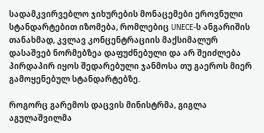სადამკვირვებლო ჯიხურების მონაცემები ეროვნული სტანდარტებით იზომება, რომლებიც UNECE-ს ანგარიშის თანახმად, კვლავ კონცენტრაციის მაქსიმალურ დასაშვებ ნორმებზეა დაფუძნებული და არ შეიძლება პირდაპირ იყოს შედარებული ჯანმოსა თუ გაეროს მიერ გამოყენებულ სტანდარტებზე.

როგორც გარემოს დაცვის მინისტრმა, გიგლა აგულაშვილმა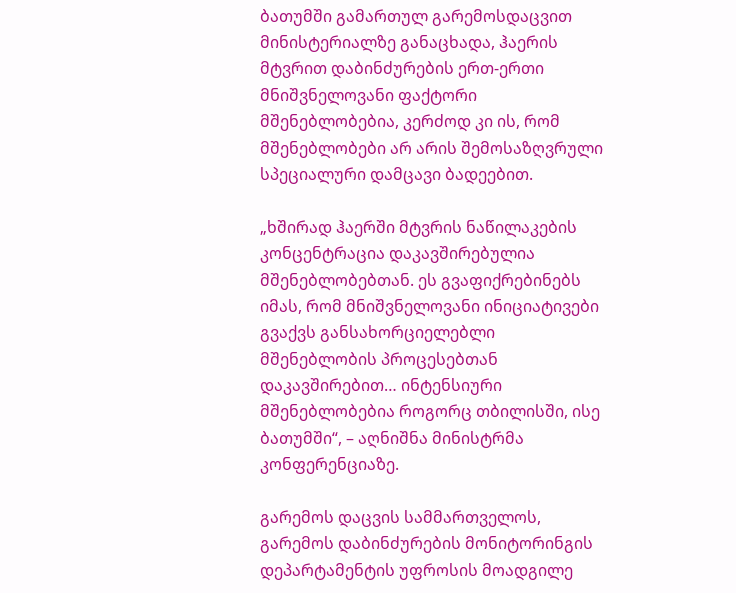ბათუმში გამართულ გარემოსდაცვით მინისტერიალზე განაცხადა, ჰაერის მტვრით დაბინძურების ერთ-ერთი მნიშვნელოვანი ფაქტორი მშენებლობებია, კერძოდ კი ის, რომ მშენებლობები არ არის შემოსაზღვრული სპეციალური დამცავი ბადეებით.

„ხშირად ჰაერში მტვრის ნაწილაკების კონცენტრაცია დაკავშირებულია მშენებლობებთან. ეს გვაფიქრებინებს იმას, რომ მნიშვნელოვანი ინიციატივები გვაქვს განსახორციელებლი მშენებლობის პროცესებთან დაკავშირებით… ინტენსიური მშენებლობებია როგორც თბილისში, ისე ბათუმში“, – აღნიშნა მინისტრმა კონფერენციაზე.

გარემოს დაცვის სამმართველოს, გარემოს დაბინძურების მონიტორინგის დეპარტამენტის უფროსის მოადგილე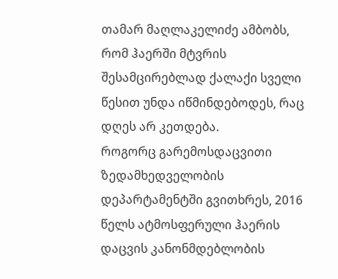თამარ მაღლაკელიძე ამბობს, რომ ჰაერში მტვრის შესამცირებლად ქალაქი სველი წესით უნდა იწმინდებოდეს, რაც დღეს არ კეთდება.
როგორც გარემოსდაცვითი ზედამხედველობის დეპარტამენტში გვითხრეს, 2016 წელს ატმოსფერული ჰაერის დაცვის კანონმდებლობის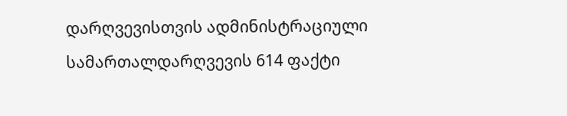დარღვევისთვის ადმინისტრაციული სამართალდარღვევის 614 ფაქტი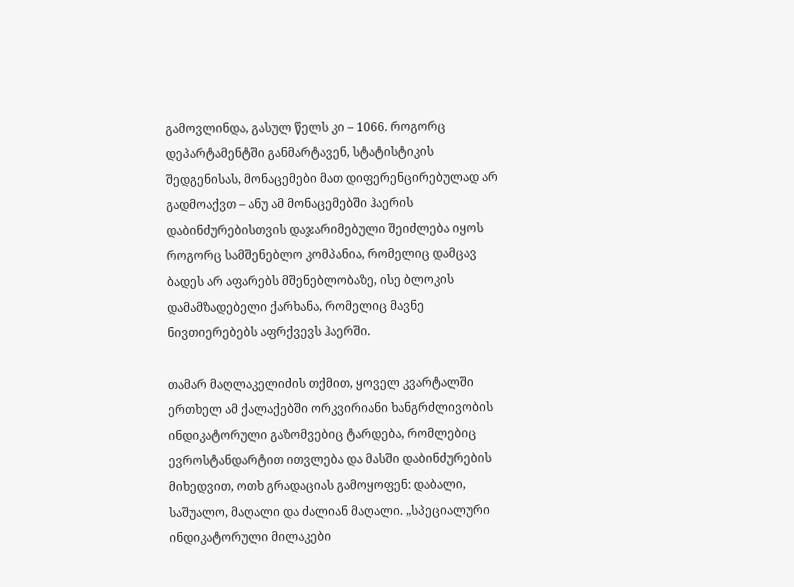გამოვლინდა, გასულ წელს კი – 1066. როგორც დეპარტამენტში განმარტავენ, სტატისტიკის შედგენისას, მონაცემები მათ დიფერენცირებულად არ გადმოაქვთ – ანუ ამ მონაცემებში ჰაერის დაბინძურებისთვის დაჯარიმებული შეიძლება იყოს როგორც სამშენებლო კომპანია, რომელიც დამცავ ბადეს არ აფარებს მშენებლობაზე, ისე ბლოკის დამამზადებელი ქარხანა, რომელიც მავნე ნივთიერებებს აფრქვევს ჰაერში.

თამარ მაღლაკელიძის თქმით, ყოველ კვარტალში ერთხელ ამ ქალაქებში ორკვირიანი ხანგრძლივობის ინდიკატორული გაზომვებიც ტარდება, რომლებიც ევროსტანდარტით ითვლება და მასში დაბინძურების მიხედვით, ოთხ გრადაციას გამოყოფენ: დაბალი, საშუალო, მაღალი და ძალიან მაღალი. „სპეციალური ინდიკატორული მილაკები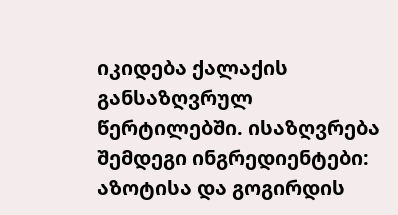იკიდება ქალაქის განსაზღვრულ წერტილებში. ისაზღვრება შემდეგი ინგრედიენტები: აზოტისა და გოგირდის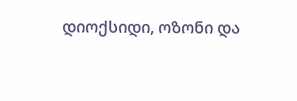დიოქსიდი, ოზონი და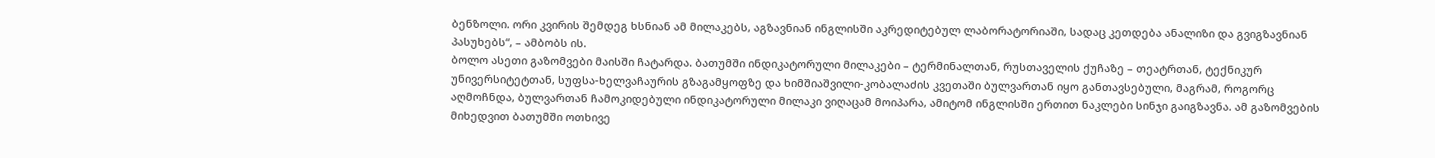ბენზოლი. ორი კვირის შემდეგ ხსნიან ამ მილაკებს, აგზავნიან ინგლისში აკრედიტებულ ლაბორატორიაში, სადაც კეთდება ანალიზი და გვიგზავნიან პასუხებს“, – ამბობს ის.
ბოლო ასეთი გაზომვები მაისში ჩატარდა. ბათუმში ინდიკატორული მილაკები – ტერმინალთან, რუსთაველის ქუჩაზე – თეატრთან, ტექნიკურ უნივერსიტეტთან, სუფსა-ხელვაჩაურის გზაგამყოფზე და ხიმშიაშვილი-კობალაძის კვეთაში ბულვართან იყო განთავსებული, მაგრამ, როგორც აღმოჩნდა, ბულვართან ჩამოკიდებული ინდიკატორული მილაკი ვიღაცამ მოიპარა, ამიტომ ინგლისში ერთით ნაკლები სინჯი გაიგზავნა. ამ გაზომვების მიხედვით ბათუმში ოთხივე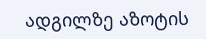ადგილზე აზოტის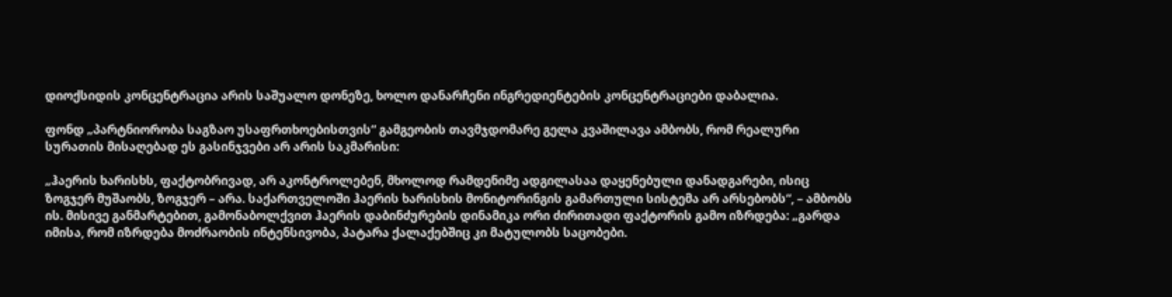დიოქსიდის კონცენტრაცია არის საშუალო დონეზე, ხოლო დანარჩენი ინგრედიენტების კონცენტრაციები დაბალია.

ფონდ „პარტნიორობა საგზაო უსაფრთხოებისთვის“ გამგეობის თავმჯდომარე გელა კვაშილავა ამბობს, რომ რეალური სურათის მისაღებად ეს გასინჯვები არ არის საკმარისი:

„ჰაერის ხარისხს, ფაქტობრივად, არ აკონტროლებენ, მხოლოდ რამდენიმე ადგილასაა დაყენებული დანადგარები, ისიც ზოგჯერ მუშაობს, ზოგჯერ – არა. საქართველოში ჰაერის ხარისხის მონიტორინგის გამართული სისტემა არ არსებობს“, – ამბობს ის. მისივე განმარტებით, გამონაბოლქვით ჰაერის დაბინძურების დინამიკა ორი ძირითადი ფაქტორის გამო იზრდება: „გარდა იმისა, რომ იზრდება მოძრაობის ინტენსივობა, პატარა ქალაქებშიც კი მატულობს საცობები.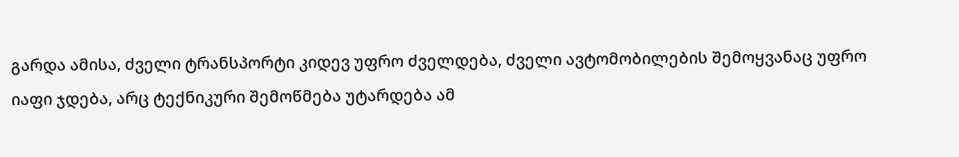გარდა ამისა, ძველი ტრანსპორტი კიდევ უფრო ძველდება, ძველი ავტომობილების შემოყვანაც უფრო იაფი ჯდება, არც ტექნიკური შემოწმება უტარდება ამ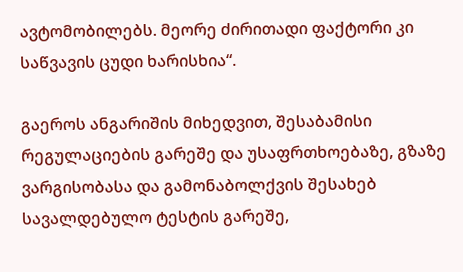ავტომობილებს. მეორე ძირითადი ფაქტორი კი საწვავის ცუდი ხარისხია“.

გაეროს ანგარიშის მიხედვით, შესაბამისი რეგულაციების გარეშე და უსაფრთხოებაზე, გზაზე ვარგისობასა და გამონაბოლქვის შესახებ სავალდებულო ტესტის გარეშე,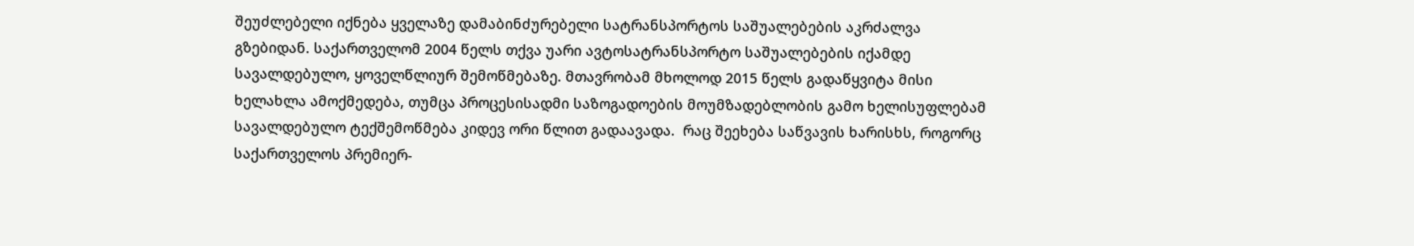შეუძლებელი იქნება ყველაზე დამაბინძურებელი სატრანსპორტოს საშუალებების აკრძალვა გზებიდან. საქართველომ 2004 წელს თქვა უარი ავტოსატრანსპორტო საშუალებების იქამდე სავალდებულო, ყოველწლიურ შემოწმებაზე. მთავრობამ მხოლოდ 2015 წელს გადაწყვიტა მისი ხელახლა ამოქმედება, თუმცა პროცესისადმი საზოგადოების მოუმზადებლობის გამო ხელისუფლებამ სავალდებულო ტექშემოწმება კიდევ ორი წლით გადაავადა.  რაც შეეხება საწვავის ხარისხს, როგორც საქართველოს პრემიერ-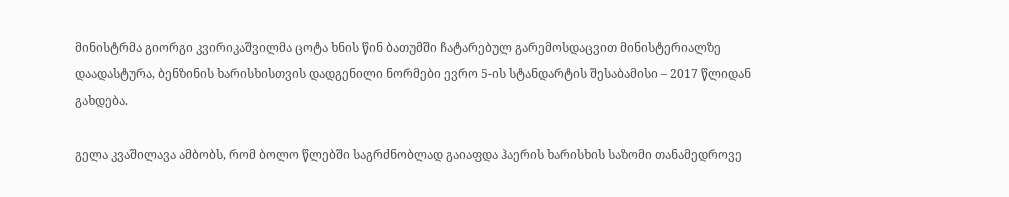მინისტრმა გიორგი კვირიკაშვილმა ცოტა ხნის წინ ბათუმში ჩატარებულ გარემოსდაცვით მინისტერიალზე დაადასტურა, ბენზინის ხარისხისთვის დადგენილი ნორმები ევრო 5-ის სტანდარტის შესაბამისი – 2017 წლიდან გახდება.

გელა კვაშილავა ამბობს, რომ ბოლო წლებში საგრძნობლად გაიაფდა ჰაერის ხარისხის საზომი თანამედროვე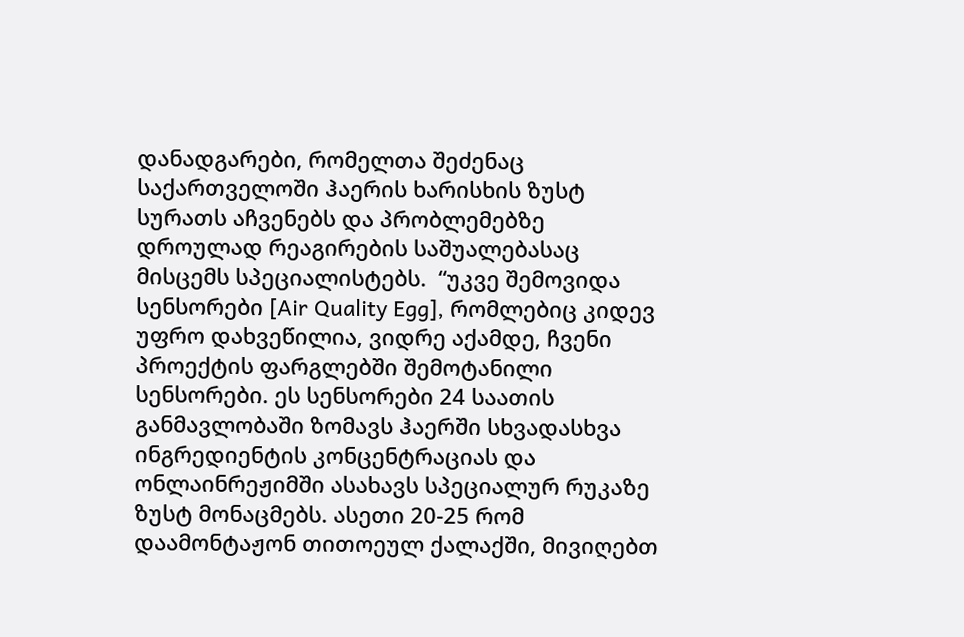დანადგარები, რომელთა შეძენაც საქართველოში ჰაერის ხარისხის ზუსტ სურათს აჩვენებს და პრობლემებზე დროულად რეაგირების საშუალებასაც მისცემს სპეციალისტებს.  “უკვე შემოვიდა სენსორები [Air Quality Egg], რომლებიც კიდევ უფრო დახვეწილია, ვიდრე აქამდე, ჩვენი პროექტის ფარგლებში შემოტანილი სენსორები. ეს სენსორები 24 საათის განმავლობაში ზომავს ჰაერში სხვადასხვა ინგრედიენტის კონცენტრაციას და ონლაინრეჟიმში ასახავს სპეციალურ რუკაზე ზუსტ მონაცმებს. ასეთი 20-25 რომ დაამონტაჟონ თითოეულ ქალაქში, მივიღებთ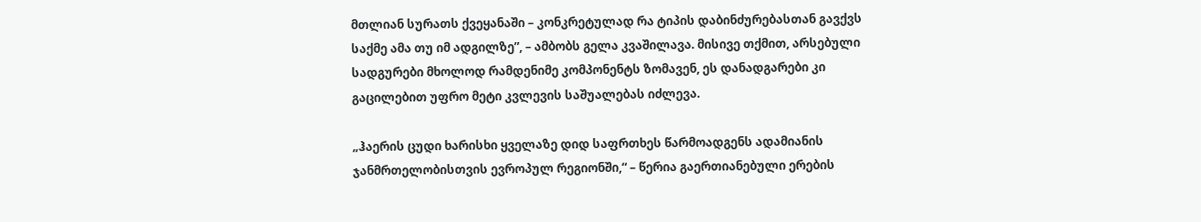მთლიან სურათს ქვეყანაში – კონკრეტულად რა ტიპის დაბინძურებასთან გავქვს საქმე ამა თუ იმ ადგილზე”, – ამბობს გელა კვაშილავა. მისივე თქმით, არსებული სადგურები მხოლოდ რამდენიმე კომპონენტს ზომავენ, ეს დანადგარები კი გაცილებით უფრო მეტი კვლევის საშუალებას იძლევა.

„ჰაერის ცუდი ხარისხი ყველაზე დიდ საფრთხეს წარმოადგენს ადამიანის ჯანმრთელობისთვის ევროპულ რეგიონში,“ – წერია გაერთიანებული ერების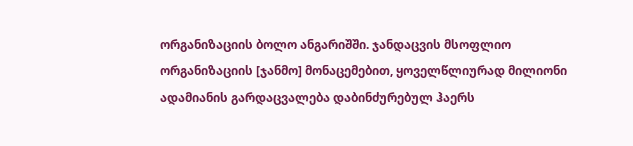ორგანიზაციის ბოლო ანგარიშში. ჯანდაცვის მსოფლიო ორგანიზაციის [ჯანმო] მონაცემებით, ყოველწლიურად მილიონი ადამიანის გარდაცვალება დაბინძურებულ ჰაერს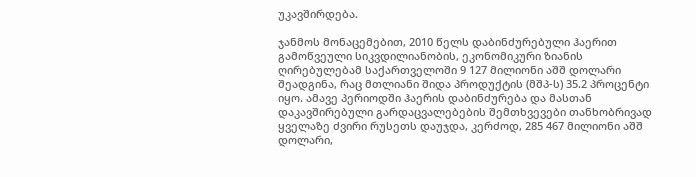უკავშირდება.

ჯანმოს მონაცემებით, 2010 წელს დაბინძურებული ჰაერით გამოწვეული სიკვდილიანობის, ეკონომიკური ზიანის ღირებულებამ საქართველოში 9 127 მილიონი აშშ დოლარი შეადგინა, რაც მთლიანი შიდა პროდუქტის (მშპ-ს) 35.2 პროცენტი იყო. ამავე პერიოდში ჰაერის დაბინძურება და მასთან დაკავშირებული გარდაცვალებების შემთხვევები თანხობრივად ყველაზე ძვირი რუსეთს დაუჯდა, კერძოდ, 285 467 მილიონი აშშ დოლარი,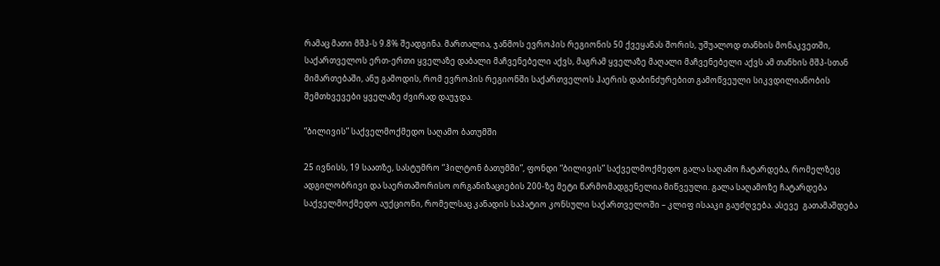რამაც მათი მშპ-ს 9.8% შეადგინა. მართალია, ჯანმოს ევროპის რეგიონის 50 ქვეყანას შორის, უშუალოდ თანხის მონაკვეთში, საქართველოს ერთ-ერთი ყველაზე დაბალი მაჩვენებელი აქვს, მაგრამ ყველაზე მაღალი მაჩვენებელი აქვს ამ თანხის მშპ-სთან მიმართებაში, ანუ გამოდის, რომ ევროპის რეგიონში საქართველოს ჰაერის დაბინძურებით გამოწვეული სიკვდილიანობის შემთხვევები ყველაზე ძვირად დაუჯდა.

“ბილივის” საქველმოქმედო საღამო ბათუმში

25 ივნისს, 19 საათზე, სასტუმრო “ჰილტონ ბათუმში”, ფონდი “ბილივის” საქველმოქმედო გალა საღამო ჩატარდება, რომელზეც ადგილობრივი და საერთაშორისო ორგანიზაციების 200-ზე მეტი წარმომადგენელია მიწვეული. გალა საღამოზე ჩატარდება საქველმოქმედო აუქციონი, რომელსაც კანადის საპატიო კონსული საქართველოში – კლიფ ისააკი გაუძღვება. ასევე  გათამაშდება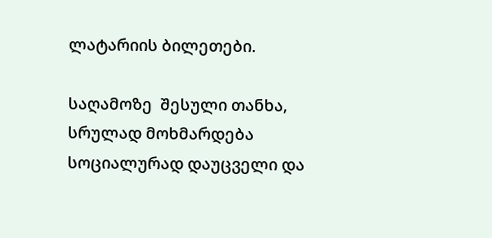ლატარიის ბილეთები.

საღამოზე  შესული თანხა, სრულად მოხმარდება სოციალურად დაუცველი და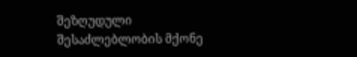შეზღუდული შესაძლებლობის მქონე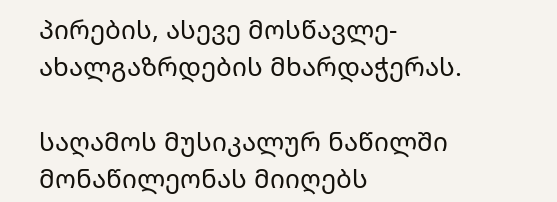პირების, ასევე მოსწავლე-ახალგაზრდების მხარდაჭერას.

საღამოს მუსიკალურ ნაწილში მონაწილეონას მიიღებს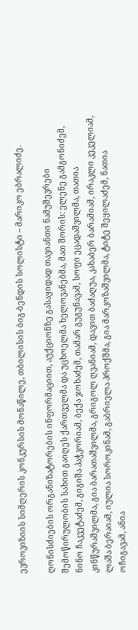ევროვიზიის სიმღერის კონკურსის მონაწილე, თბილისის ბიგ-ბენდის სოლისტი – მარიკო ებრალიძე.

ღონისძიების ორგანიზატორების ინფორმაციით, აუქციონზე გასაყიდად თავიანთი ნამუშევრები შემოწირულობის სახით გაიღეს ქართველმა და უცხოელმა ხელოვანებმა, მათ შორის: ელენე გამგონიძემ, ნინო ჩაკვეტაძემ, გიგიშა პაჭკორიამ, ბექა ჯოხაძემ, თამარ გუგუნავამ, სოფი ეცადაშვილმა, თათია კინწურაშვილმა, გია ბარათაშვილმა, გრიგოლ ღვანიამ, დავით ბაძაღუა, კახაბერ ბარამიამ, ირაკლი კეკელიამ, ლაშა ბერაიამ, იულია სოროკინამ, გაბრიელა პროქშმა, გია მარკოზაშვილმა, ტიტე შეყილაძემ, ნათია ოჩიგავამ, ანია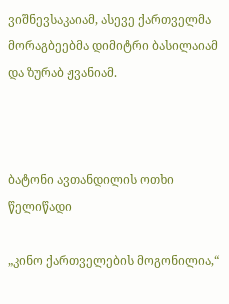ვიშნევსაკაიამ, ასევე ქართველმა მორაგბეებმა დიმიტრი ბასილაიამ და ზურაბ ჟვანიამ.



ბატონი ავთანდილის ოთხი წელიწადი

„კინო ქართველების მოგონილია,“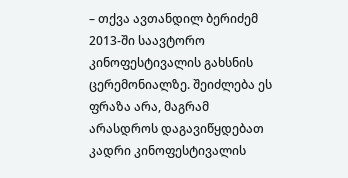– თქვა ავთანდილ ბერიძემ 2013-ში საავტორო კინოფესტივალის გახსნის ცერემონიალზე. შეიძლება ეს ფრაზა არა, მაგრამ არასდროს დაგავიწყდებათ კადრი კინოფესტივალის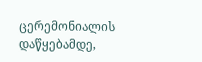ცერემონიალის დაწყებამდე,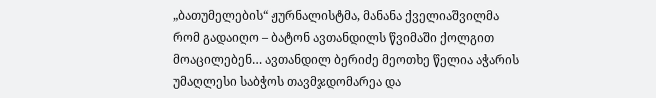„ბათუმელების“ ჟურნალისტმა, მანანა ქველიაშვილმა რომ გადაიღო – ბატონ ავთანდილს წვიმაში ქოლგით მოაცილებენ… ავთანდილ ბერიძე მეოთხე წელია აჭარის უმაღლესი საბჭოს თავმჯდომარეა და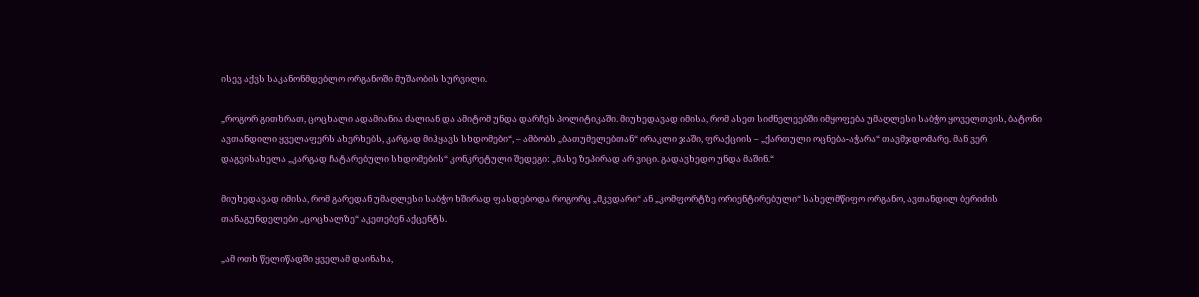ისევ აქვს საკანონმდებლო ორგანოში მუშაობის სურვილი.

„როგორ გითხრათ, ცოცხალი ადამიანია ძალიან და ამიტომ უნდა დარჩეს პოლიტიკაში. მიუხედავად იმისა, რომ ასეთ სიძნელეებში იმყოფება უმაღლესი საბჭო ყოველთვის, ბატონი ავთანდილი ყველაფერს ახერხებს, კარგად მიჰყავს სხდომები“, – ამბობს „ბათუმელებთან“ ირაკლი ჯაში, ფრაქციის – „ქართული ოცნება-აჭარა“ თავმჯდომარე. მან ვერ დაგვისახელა „კარგად ჩატარებული სხდომების“ კონკრეტული შედეგი: „მასე ზეპირად არ ვიცი. გადავხედო უნდა მაშინ.“

მიუხედავად იმისა, რომ გარედან უმაღლესი საბჭო ხშირად ფასდებოდა როგორც „მკვდარი“ ან „კომფორტზე ორიენტირებული“ სახელმწიფო ორგანო, ავთანდილ ბერიძის თანაგუნდელები „ცოცხალზე“ აკეთებენ აქცენტს.

„ამ ოთხ წელიწადში ყველამ დაინახა,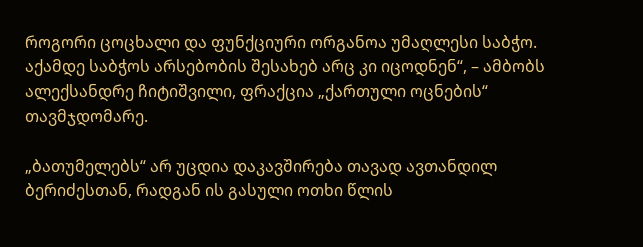როგორი ცოცხალი და ფუნქციური ორგანოა უმაღლესი საბჭო. აქამდე საბჭოს არსებობის შესახებ არც კი იცოდნენ“, – ამბობს ალექსანდრე ჩიტიშვილი, ფრაქცია „ქართული ოცნების“ თავმჯდომარე.

„ბათუმელებს“ არ უცდია დაკავშირება თავად ავთანდილ ბერიძესთან, რადგან ის გასული ოთხი წლის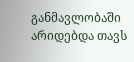განმავლობაში არიდებდა თავს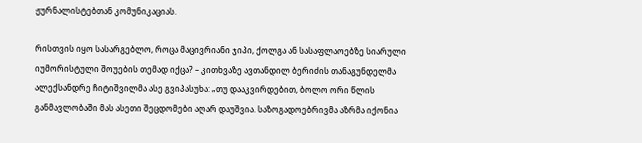ჟურნალისტებთან კომუნიკაციას.

რისთვის იყო სასარგებლო, როცა მაცივრიანი ჯიპი, ქოლგა ან სასაფლაოებზე სიარული იუმორისტული შოუების თემად იქცა? – კითხვაზე ავთანდილ ბერიძის თანაგუნდელმა ალექსანდრე ჩიტიშვილმა ასე გვიპასუხა: „თუ დააკვირდებით, ბოლო ორი წლის განმავლობაში მას ასეთი შეცდომები აღარ დაუშვია. საზოგადოებრივმა აზრმა იქონია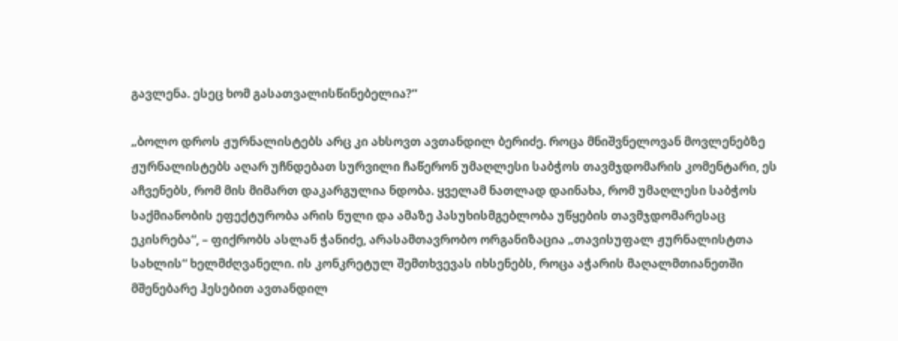გავლენა. ესეც ხომ გასათვალისწინებელია?“

„ბოლო დროს ჟურნალისტებს არც კი ახსოვთ ავთანდილ ბერიძე. როცა მნიშვნელოვან მოვლენებზე ჟურნალისტებს აღარ უჩნდებათ სურვილი ჩაწერონ უმაღლესი საბჭოს თავმჯდომარის კომენტარი, ეს აჩვენებს, რომ მის მიმართ დაკარგულია ნდობა. ყველამ ნათლად დაინახა, რომ უმაღლესი საბჭოს საქმიანობის ეფექტურობა არის ნული და ამაზე პასუხისმგებლობა უწყების თავმჯდომარესაც ეკისრება“, – ფიქრობს ასლან ჭანიძე, არასამთავრობო ორგანიზაცია „თავისუფალ ჟურნალისტთა სახლის“ ხელმძღვანელი. ის კონკრეტულ შემთხვევას იხსენებს, როცა აჭარის მაღალმთიანეთში მშენებარე ჰესებით ავთანდილ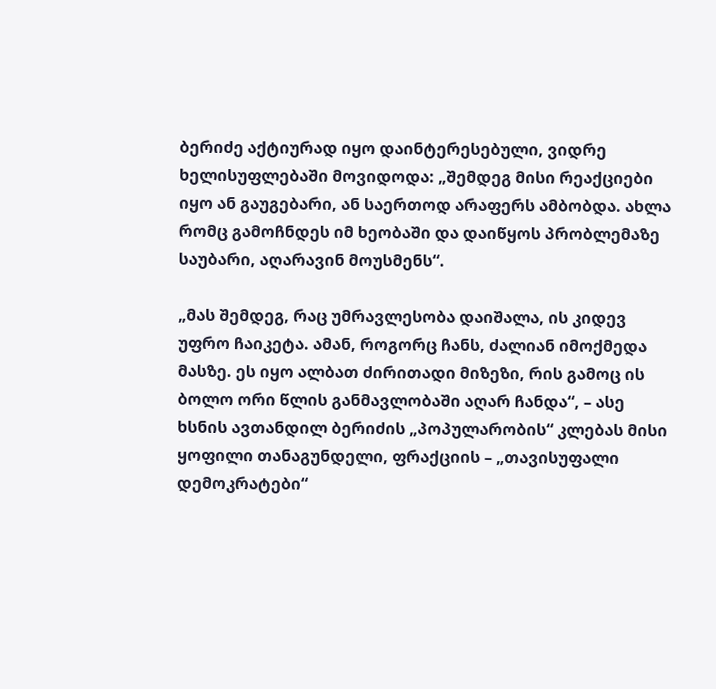ბერიძე აქტიურად იყო დაინტერესებული, ვიდრე ხელისუფლებაში მოვიდოდა: „შემდეგ მისი რეაქციები იყო ან გაუგებარი, ან საერთოდ არაფერს ამბობდა. ახლა რომც გამოჩნდეს იმ ხეობაში და დაიწყოს პრობლემაზე საუბარი, აღარავინ მოუსმენს“.

„მას შემდეგ, რაც უმრავლესობა დაიშალა, ის კიდევ უფრო ჩაიკეტა. ამან, როგორც ჩანს, ძალიან იმოქმედა მასზე. ეს იყო ალბათ ძირითადი მიზეზი, რის გამოც ის ბოლო ორი წლის განმავლობაში აღარ ჩანდა“, – ასე ხსნის ავთანდილ ბერიძის „პოპულარობის“ კლებას მისი ყოფილი თანაგუნდელი, ფრაქციის – „თავისუფალი დემოკრატები“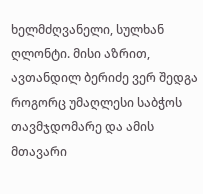ხელმძღვანელი, სულხან ღლონტი. მისი აზრით, ავთანდილ ბერიძე ვერ შედგა როგორც უმაღლესი საბჭოს თავმჯდომარე და ამის მთავარი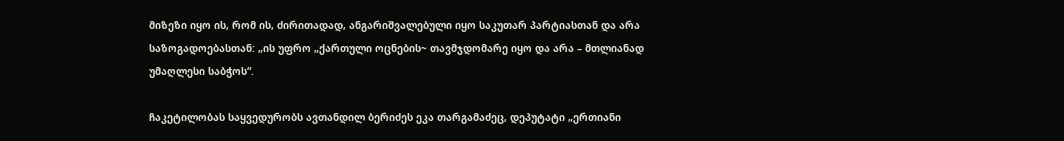მიზეზი იყო ის, რომ ის, ძირითადად, ანგარიშვალებული იყო საკუთარ პარტიასთან და არა საზოგადოებასთან: „ის უფრო „ქართული ოცნების~ თავმჯდომარე იყო და არა – მთლიანად უმაღლესი საბჭოს“.

ჩაკეტილობას საყვედურობს ავთანდილ ბერიძეს ეკა თარგამაძეც, დეპუტატი „ერთიანი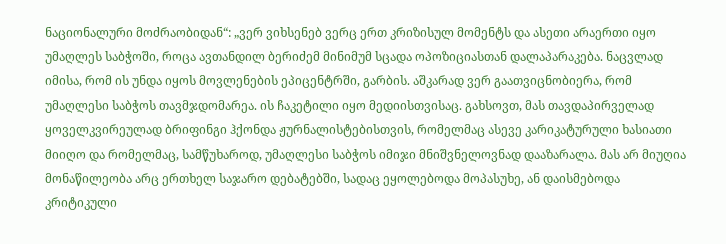ნაციონალური მოძრაობიდან“: „ვერ ვიხსენებ ვერც ერთ კრიზისულ მომენტს და ასეთი არაერთი იყო უმაღლეს საბჭოში, როცა ავთანდილ ბერიძემ მინიმუმ სცადა ოპოზიციასთან დალაპარაკება. ნაცვლად იმისა, რომ ის უნდა იყოს მოვლენების ეპიცენტრში, გარბის. აშკარად ვერ გაათვიცნობიერა, რომ უმაღლესი საბჭოს თავმჯდომარეა. ის ჩაკეტილი იყო მედიისთვისაც. გახსოვთ, მას თავდაპირველად ყოველკვირეულად ბრიფინგი ჰქონდა ჟურნალისტებისთვის, რომელმაც ასევე კარიკატურული ხასიათი მიიღო და რომელმაც, სამწუხაროდ, უმაღლესი საბჭოს იმიჯი მნიშვნელოვნად დააზარალა. მას არ მიუღია მონაწილეობა არც ერთხელ საჯარო დებატებში, სადაც ეყოლებოდა მოპასუხე, ან დაისმებოდა კრიტიკული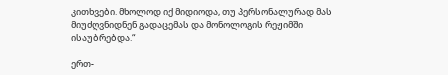კითხვები. მხოლოდ იქ მიდიოდა, თუ პერსონალურად მას მიუძღვნიდნენ გადაცემას და მონოლოგის რეჟიმში ისაუბრებდა.“

ერთ-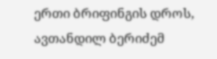ერთი ბრიფინგის დროს, ავთანდილ ბერიძემ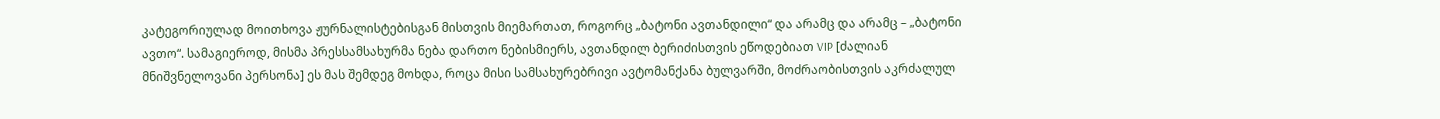კატეგორიულად მოითხოვა ჟურნალისტებისგან მისთვის მიემართათ, როგორც „ბატონი ავთანდილი“ და არამც და არამც – „ბატონი ავთო“. სამაგიეროდ, მისმა პრესსამსახურმა ნება დართო ნებისმიერს, ავთანდილ ბერიძისთვის ეწოდებიათ VIP [ძალიან მნიშვნელოვანი პერსონა] ეს მას შემდეგ მოხდა, როცა მისი სამსახურებრივი ავტომანქანა ბულვარში, მოძრაობისთვის აკრძალულ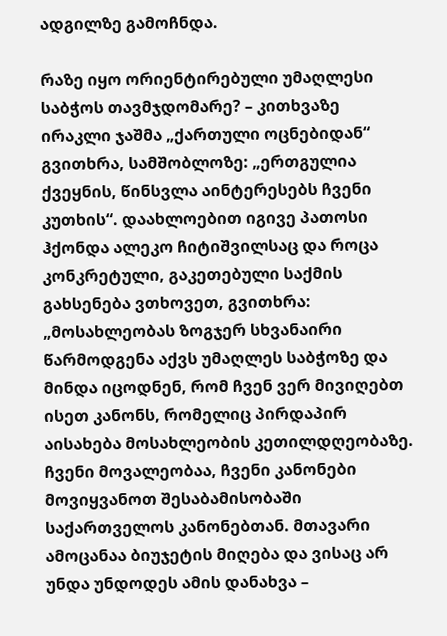ადგილზე გამოჩნდა.

რაზე იყო ორიენტირებული უმაღლესი საბჭოს თავმჯდომარე? – კითხვაზე ირაკლი ჯაშმა „ქართული ოცნებიდან“ გვითხრა, სამშობლოზე: „ერთგულია ქვეყნის, წინსვლა აინტერესებს ჩვენი კუთხის“. დაახლოებით იგივე პათოსი ჰქონდა ალეკო ჩიტიშვილსაც და როცა კონკრეტული, გაკეთებული საქმის გახსენება ვთხოვეთ, გვითხრა: „მოსახლეობას ზოგჯერ სხვანაირი წარმოდგენა აქვს უმაღლეს საბჭოზე და მინდა იცოდნენ, რომ ჩვენ ვერ მივიღებთ ისეთ კანონს, რომელიც პირდაპირ აისახება მოსახლეობის კეთილდღეობაზე. ჩვენი მოვალეობაა, ჩვენი კანონები მოვიყვანოთ შესაბამისობაში საქართველოს კანონებთან. მთავარი ამოცანაა ბიუჯეტის მიღება და ვისაც არ უნდა უნდოდეს ამის დანახვა –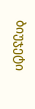ბიუჯეტი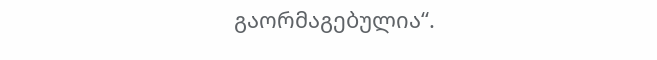გაორმაგებულია“.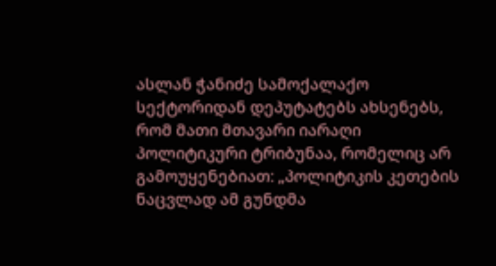ასლან ჭანიძე სამოქალაქო სექტორიდან დეპუტატებს ახსენებს, რომ მათი მთავარი იარაღი პოლიტიკური ტრიბუნაა, რომელიც არ გამოუყენებიათ: „პოლიტიკის კეთების ნაცვლად ამ გუნდმა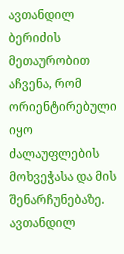ავთანდილ ბერიძის მეთაურობით აჩვენა, რომ ორიენტირებული იყო ძალაუფლების მოხვეჭასა და მის შენარჩუნებაზე. ავთანდილ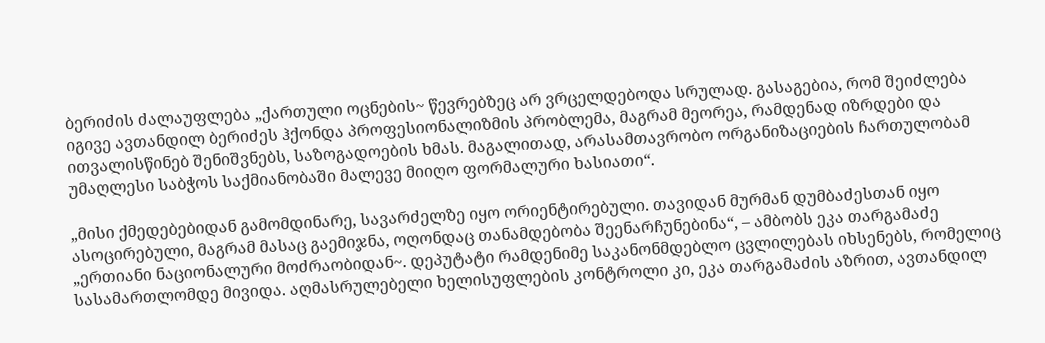ბერიძის ძალაუფლება „ქართული ოცნების~ წევრებზეც არ ვრცელდებოდა სრულად. გასაგებია, რომ შეიძლება იგივე ავთანდილ ბერიძეს ჰქონდა პროფესიონალიზმის პრობლემა, მაგრამ მეორეა, რამდენად იზრდები და ითვალისწინებ შენიშვნებს, საზოგადოების ხმას. მაგალითად, არასამთავრობო ორგანიზაციების ჩართულობამ უმაღლესი საბჭოს საქმიანობაში მალევე მიიღო ფორმალური ხასიათი“.

„მისი ქმედებებიდან გამომდინარე, სავარძელზე იყო ორიენტირებული. თავიდან მურმან დუმბაძესთან იყო ასოცირებული, მაგრამ მასაც გაემიჯნა, ოღონდაც თანამდებობა შეენარჩუნებინა“, – ამბობს ეკა თარგამაძე „ერთიანი ნაციონალური მოძრაობიდან~. დეპუტატი რამდენიმე საკანონმდებლო ცვლილებას იხსენებს, რომელიც სასამართლომდე მივიდა. აღმასრულებელი ხელისუფლების კონტროლი კი, ეკა თარგამაძის აზრით, ავთანდილ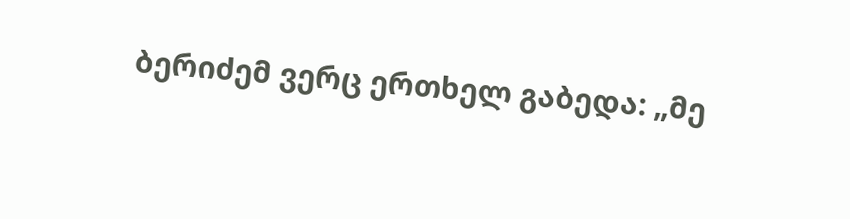ბერიძემ ვერც ერთხელ გაბედა: „მე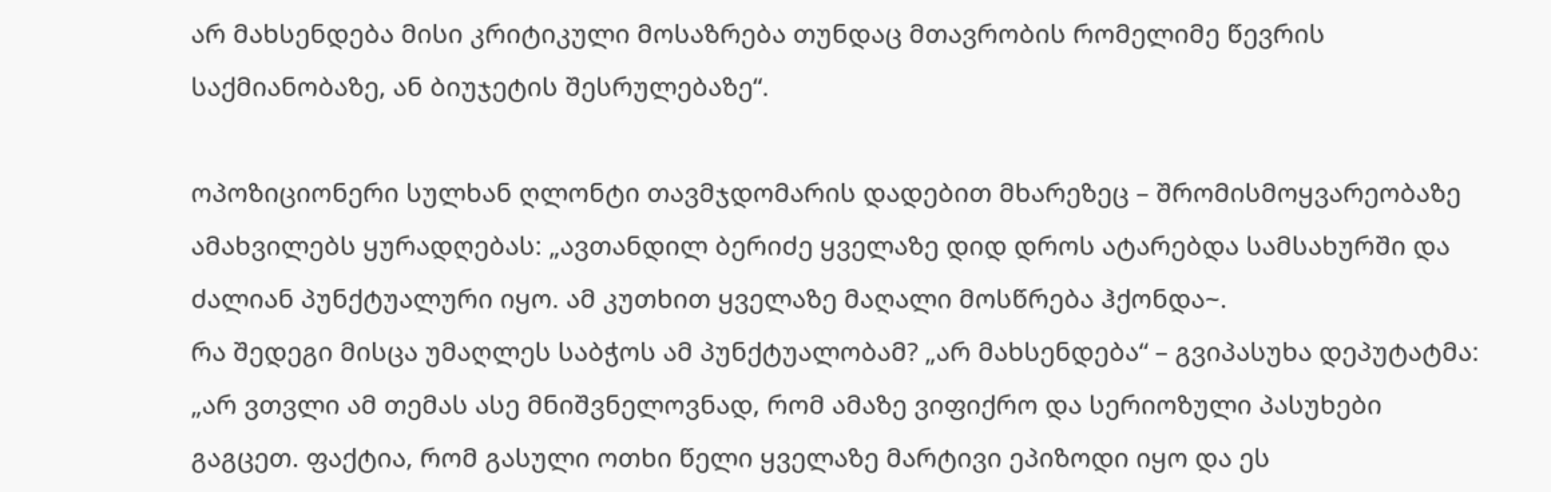არ მახსენდება მისი კრიტიკული მოსაზრება თუნდაც მთავრობის რომელიმე წევრის საქმიანობაზე, ან ბიუჯეტის შესრულებაზე“.

ოპოზიციონერი სულხან ღლონტი თავმჯდომარის დადებით მხარეზეც – შრომისმოყვარეობაზე ამახვილებს ყურადღებას: „ავთანდილ ბერიძე ყველაზე დიდ დროს ატარებდა სამსახურში და ძალიან პუნქტუალური იყო. ამ კუთხით ყველაზე მაღალი მოსწრება ჰქონდა~.
რა შედეგი მისცა უმაღლეს საბჭოს ამ პუნქტუალობამ? „არ მახსენდება“ – გვიპასუხა დეპუტატმა: „არ ვთვლი ამ თემას ასე მნიშვნელოვნად, რომ ამაზე ვიფიქრო და სერიოზული პასუხები გაგცეთ. ფაქტია, რომ გასული ოთხი წელი ყველაზე მარტივი ეპიზოდი იყო და ეს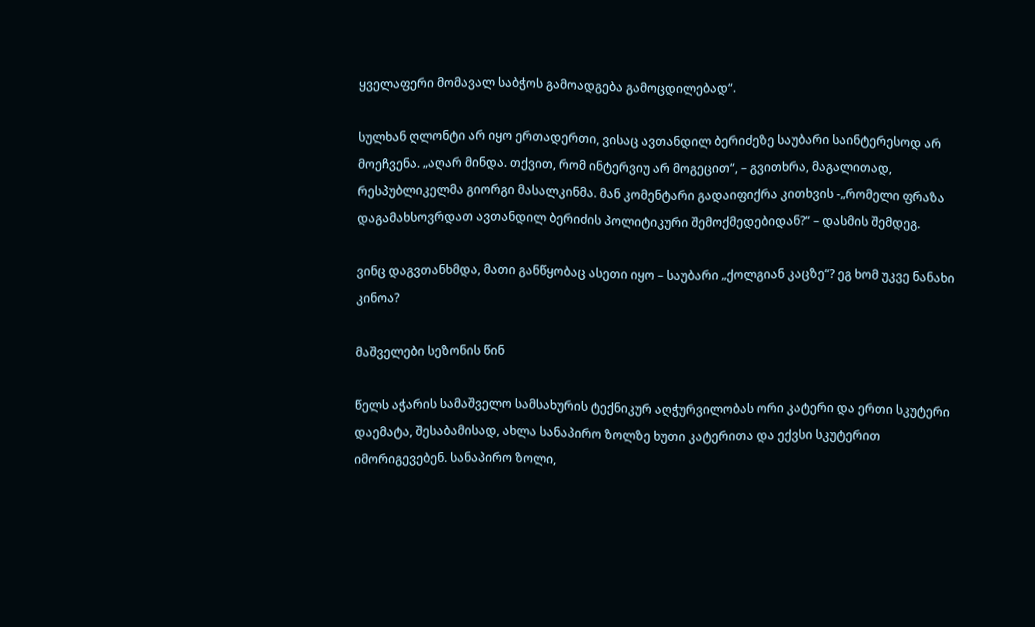ყველაფერი მომავალ საბჭოს გამოადგება გამოცდილებად“.

სულხან ღლონტი არ იყო ერთადერთი, ვისაც ავთანდილ ბერიძეზე საუბარი საინტერესოდ არ მოეჩვენა. „აღარ მინდა. თქვით, რომ ინტერვიუ არ მოგეცით“, – გვითხრა, მაგალითად, რესპუბლიკელმა გიორგი მასალკინმა. მან კომენტარი გადაიფიქრა კითხვის -„რომელი ფრაზა დაგამახსოვრდათ ავთანდილ ბერიძის პოლიტიკური შემოქმედებიდან?“ – დასმის შემდეგ.

ვინც დაგვთანხმდა, მათი განწყობაც ასეთი იყო – საუბარი „ქოლგიან კაცზე“? ეგ ხომ უკვე ნანახი კინოა?

მაშველები სეზონის წინ

წელს აჭარის სამაშველო სამსახურის ტექნიკურ აღჭურვილობას ორი კატერი და ერთი სკუტერი დაემატა, შესაბამისად, ახლა სანაპირო ზოლზე ხუთი კატერითა და ექვსი სკუტერით იმორიგევებენ. სანაპირო ზოლი,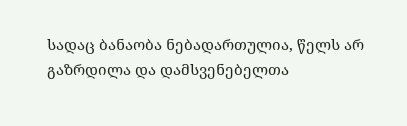სადაც ბანაობა ნებადართულია, წელს არ გაზრდილა და დამსვენებელთა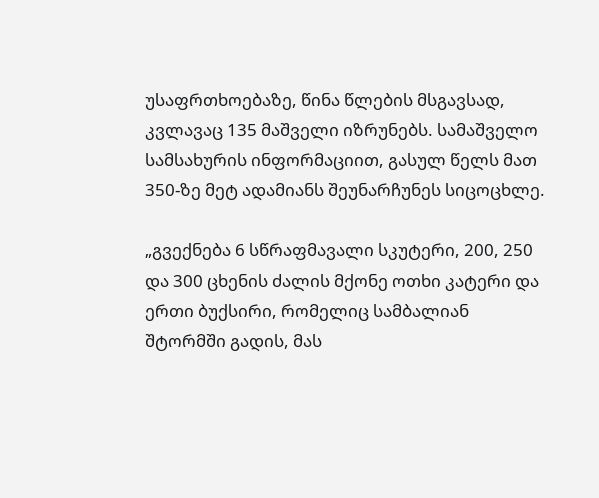უსაფრთხოებაზე, წინა წლების მსგავსად, კვლავაც 135 მაშველი იზრუნებს. სამაშველო სამსახურის ინფორმაციით, გასულ წელს მათ 350-ზე მეტ ადამიანს შეუნარჩუნეს სიცოცხლე.

„გვექნება 6 სწრაფმავალი სკუტერი, 200, 250 და 300 ცხენის ძალის მქონე ოთხი კატერი და ერთი ბუქსირი, რომელიც სამბალიან შტორმში გადის, მას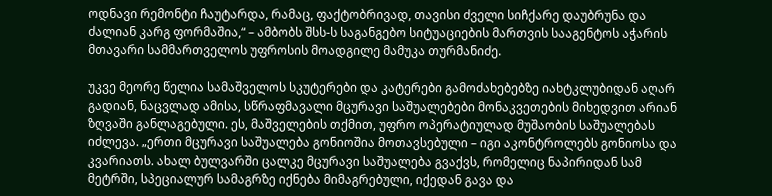ოდნავი რემონტი ჩაუტარდა, რამაც, ფაქტობრივად, თავისი ძველი სიჩქარე დაუბრუნა და ძალიან კარგ ფორმაშია,“ – ამბობს შსს-ს საგანგებო სიტუაციების მართვის სააგენტოს აჭარის მთავარი სამმართველოს უფროსის მოადგილე მამუკა თურმანიძე.

უკვე მეორე წელია სამაშველოს სკუტერები და კატერები გამოძახებებზე იახტკლუბიდან აღარ გადიან, ნაცვლად ამისა, სწრაფმავალი მცურავი საშუალებები მონაკვეთების მიხედვით არიან ზღვაში განლაგებული. ეს, მაშველების თქმით, უფრო ოპერატიულად მუშაობის საშუალებას იძლევა. „ერთი მცურავი საშუალება გონიოშია მოთავსებული – იგი აკონტროლებს გონიოსა და კვარიათს. ახალ ბულვარში ცალკე მცურავი საშუალება გვაქვს, რომელიც ნაპირიდან სამ მეტრში, სპეციალურ სამაგრზე იქნება მიმაგრებული, იქედან გავა და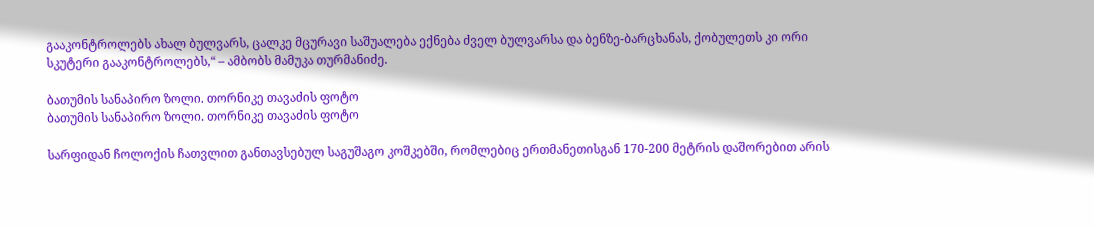გააკონტროლებს ახალ ბულვარს, ცალკე მცურავი საშუალება ექნება ძველ ბულვარსა და ბენზე-ბარცხანას, ქობულეთს კი ორი სკუტერი გააკონტროლებს,“ – ამბობს მამუკა თურმანიძე.

ბათუმის სანაპირო ზოლი. თორნიკე თავაძის ფოტო
ბათუმის სანაპირო ზოლი. თორნიკე თავაძის ფოტო

სარფიდან ჩოლოქის ჩათვლით განთავსებულ საგუშაგო კოშკებში, რომლებიც ერთმანეთისგან 170-200 მეტრის დაშორებით არის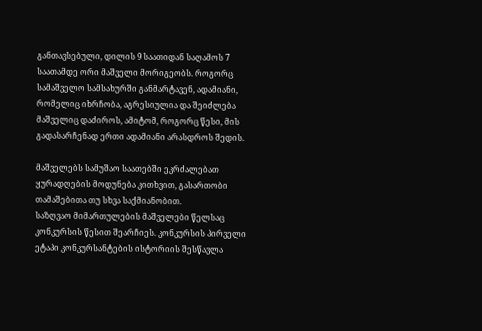განთავსებული, დილის 9 საათიდან საღამოს 7 საათამდე ორი მაშველი მორიგეობს. როგორც სამაშველო სამსახურში განმარტავენ, ადამიანი, რომელიც იხრჩობა, აგრესიულია და შეიძლება მაშველიც დაძიროს, ამიტომ, როგორც წესი, მის გადასარჩენად ერთი ადამიანი არასდროს შედის.

მაშველებს სამუშაო საათებში ეკრძალებათ ყურადღების მოდუნება კითხვით, გასართობი თამაშებითა თუ სხვა საქმიანობით.
საზღვაო მიმართულების მაშველები წელსაც კონკურსის წესით შეარჩიეს. კონკურსის პირველი ეტაპი კონკურსანტების ისტორიის შესწავლა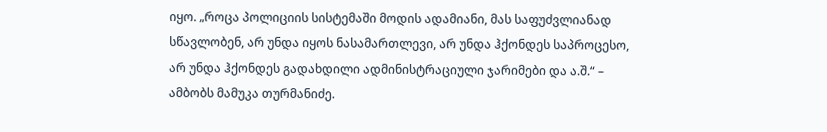იყო. „როცა პოლიციის სისტემაში მოდის ადამიანი, მას საფუძვლიანად სწავლობენ, არ უნდა იყოს ნასამართლევი, არ უნდა ჰქონდეს საპროცესო, არ უნდა ჰქონდეს გადახდილი ადმინისტრაციული ჯარიმები და ა.შ.“ – ამბობს მამუკა თურმანიძე.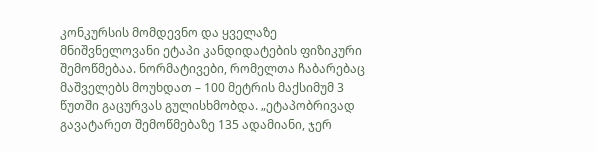კონკურსის მომდევნო და ყველაზე მნიშვნელოვანი ეტაპი კანდიდატების ფიზიკური შემოწმებაა. ნორმატივები, რომელთა ჩაბარებაც მაშველებს მოუხდათ – 100 მეტრის მაქსიმუმ 3 წუთში გაცურვას გულისხმობდა. „ეტაპობრივად გავატარეთ შემოწმებაზე 135 ადამიანი, ჯერ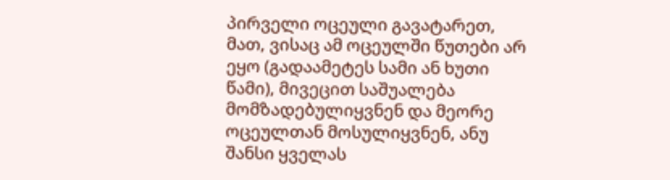პირველი ოცეული გავატარეთ, მათ, ვისაც ამ ოცეულში წუთები არ ეყო (გადაამეტეს სამი ან ხუთი წამი), მივეცით საშუალება მომზადებულიყვნენ და მეორე ოცეულთან მოსულიყვნენ, ანუ შანსი ყველას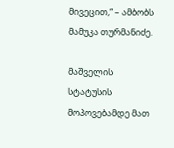მივეცით,“ – ამბობს მამუკა თურმანიძე.

მაშველის სტატუსის მოპოვებამდე მათ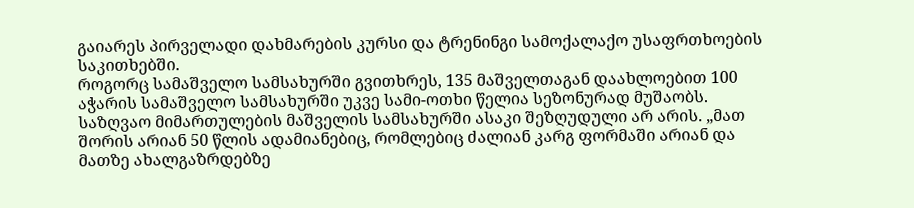გაიარეს პირველადი დახმარების კურსი და ტრენინგი სამოქალაქო უსაფრთხოების საკითხებში.
როგორც სამაშველო სამსახურში გვითხრეს, 135 მაშველთაგან დაახლოებით 100 აჭარის სამაშველო სამსახურში უკვე სამი-ოთხი წელია სეზონურად მუშაობს. საზღვაო მიმართულების მაშველის სამსახურში ასაკი შეზღუდული არ არის. „მათ შორის არიან 50 წლის ადამიანებიც, რომლებიც ძალიან კარგ ფორმაში არიან და მათზე ახალგაზრდებზე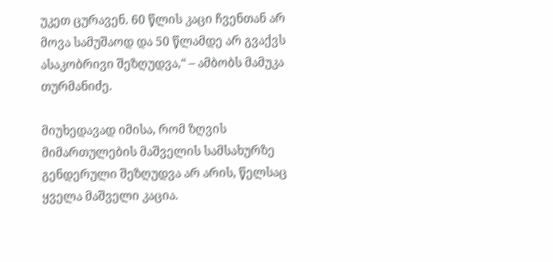უკეთ ცურავენ. 60 წლის კაცი ჩვენთან არ მოვა სამუშაოდ და 50 წლამდე არ გვაქვს ასაკობრივი შეზღუდვა,“ – ამბობს მამუკა თურმანიძე.

მიუხედავად იმისა, რომ ზღვის მიმართულების მაშველის სამსახურზე გენდერული შეზღუდვა არ არის, წელსაც ყველა მაშველი კაცია.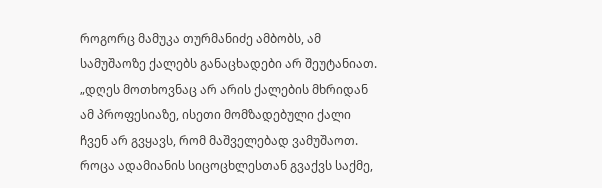როგორც მამუკა თურმანიძე ამბობს, ამ სამუშაოზე ქალებს განაცხადები არ შეუტანიათ. „დღეს მოთხოვნაც არ არის ქალების მხრიდან ამ პროფესიაზე, ისეთი მომზადებული ქალი ჩვენ არ გვყავს, რომ მაშველებად ვამუშაოთ. როცა ადამიანის სიცოცხლესთან გვაქვს საქმე,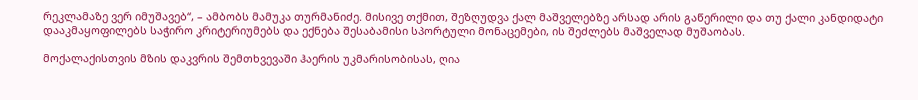რეკლამაზე ვერ იმუშავებ“, – ამბობს მამუკა თურმანიძე. მისივე თქმით, შეზღუდვა ქალ მაშველებზე არსად არის გაწერილი და თუ ქალი კანდიდატი დააკმაყოფილებს საჭირო კრიტერიუმებს და ექნება შესაბამისი სპორტული მონაცემები, ის შეძლებს მაშველად მუშაობას.

მოქალაქისთვის მზის დაკვრის შემთხვევაში ჰაერის უკმარისობისას, ღია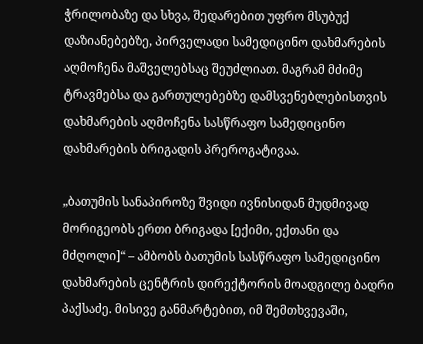ჭრილობაზე და სხვა, შედარებით უფრო მსუბუქ დაზიანებებზე, პირველადი სამედიცინო დახმარების აღმოჩენა მაშველებსაც შეუძლიათ. მაგრამ მძიმე ტრავმებსა და გართულებებზე დამსვენებლებისთვის დახმარების აღმოჩენა სასწრაფო სამედიცინო დახმარების ბრიგადის პრეროგატივაა.

„ბათუმის სანაპიროზე შვიდი ივნისიდან მუდმივად მორიგეობს ერთი ბრიგადა [ექიმი, ექთანი და მძღოლი]“ – ამბობს ბათუმის სასწრაფო სამედიცინო დახმარების ცენტრის დირექტორის მოადგილე ბადრი პაქსაძე. მისივე განმარტებით, იმ შემთხვევაში,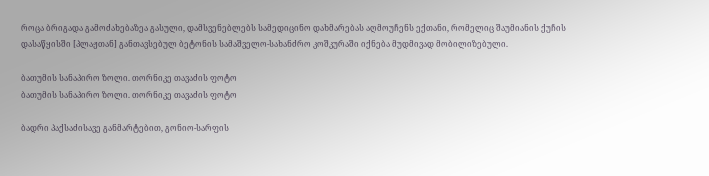როცა ბრიგადა გამოძახებაზეა გასული, დამსვენებლებს სამედიცინო დახმარებას აღმოუჩენს ექთანი, რომელიც შაუმიანის ქუჩის დასაწყისში [პლაჟთან] განთავსებულ ბეტონის სამაშველო-სახანძრო კოშკურაში იქნება მუდმივად მობილიზებული.

ბათუმის სანაპირო ზოლი. თორნიკე თავაძის ფოტო
ბათუმის სანაპირო ზოლი. თორნიკე თავაძის ფოტო

ბადრი პაქსაძისავე განმარტებით, გონიო-სარფის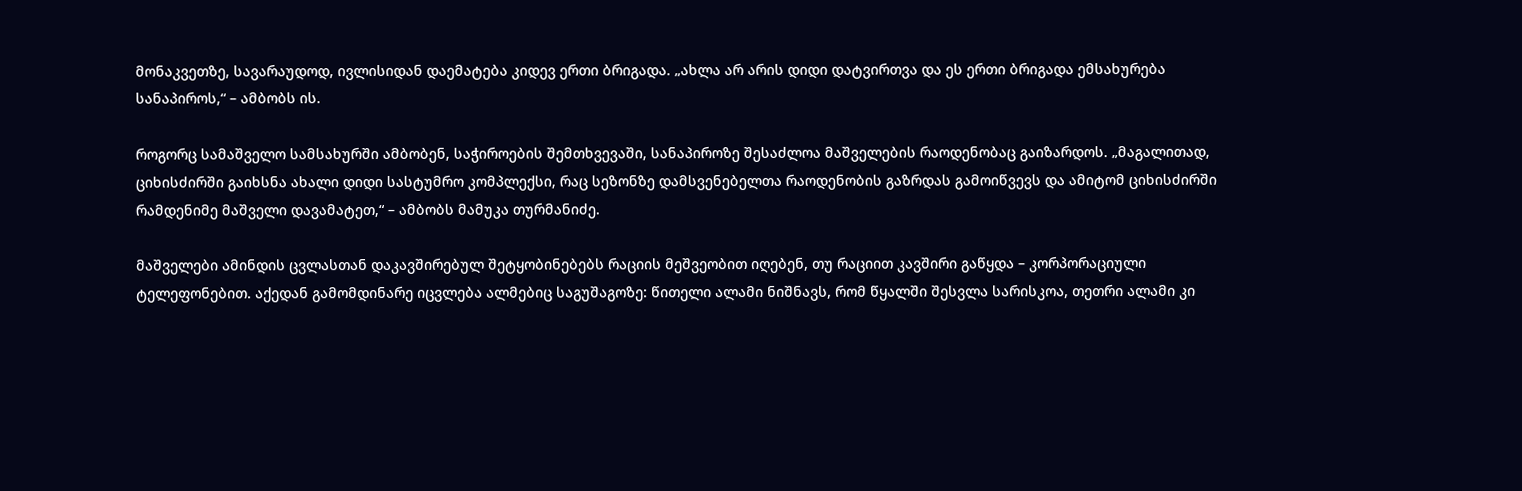მონაკვეთზე, სავარაუდოდ, ივლისიდან დაემატება კიდევ ერთი ბრიგადა. „ახლა არ არის დიდი დატვირთვა და ეს ერთი ბრიგადა ემსახურება სანაპიროს,“ – ამბობს ის.

როგორც სამაშველო სამსახურში ამბობენ, საჭიროების შემთხვევაში, სანაპიროზე შესაძლოა მაშველების რაოდენობაც გაიზარდოს. „მაგალითად, ციხისძირში გაიხსნა ახალი დიდი სასტუმრო კომპლექსი, რაც სეზონზე დამსვენებელთა რაოდენობის გაზრდას გამოიწვევს და ამიტომ ციხისძირში რამდენიმე მაშველი დავამატეთ,“ – ამბობს მამუკა თურმანიძე.

მაშველები ამინდის ცვლასთან დაკავშირებულ შეტყობინებებს რაციის მეშვეობით იღებენ, თუ რაციით კავშირი გაწყდა – კორპორაციული ტელეფონებით. აქედან გამომდინარე იცვლება ალმებიც საგუშაგოზე: წითელი ალამი ნიშნავს, რომ წყალში შესვლა სარისკოა, თეთრი ალამი კი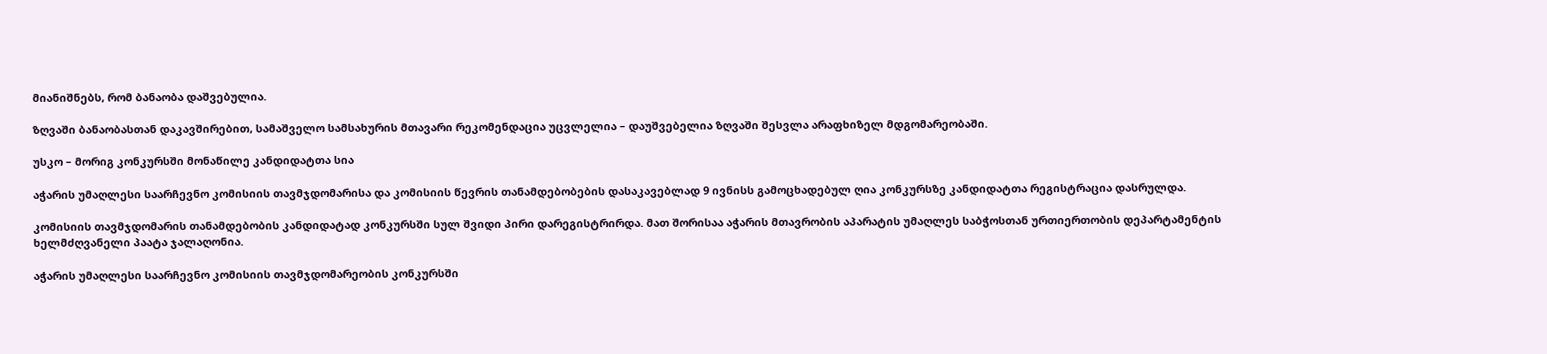მიანიშნებს, რომ ბანაობა დაშვებულია.

ზღვაში ბანაობასთან დაკავშირებით, სამაშველო სამსახურის მთავარი რეკომენდაცია უცვლელია – დაუშვებელია ზღვაში შესვლა არაფხიზელ მდგომარეობაში.

უსკო – მორიგ კონკურსში მონაწილე კანდიდატთა სია

აჭარის უმაღლესი საარჩევნო კომისიის თავმჯდომარისა და კომისიის წევრის თანამდებობების დასაკავებლად 9 ივნისს გამოცხადებულ ღია კონკურსზე კანდიდატთა რეგისტრაცია დასრულდა.

კომისიის თავმჯდომარის თანამდებობის კანდიდატად კონკურსში სულ შვიდი პირი დარეგისტრირდა. მათ შორისაა აჭარის მთავრობის აპარატის უმაღლეს საბჭოსთან ურთიერთობის დეპარტამენტის ხელმძღვანელი პაატა ჯალაღონია.

აჭარის უმაღლესი საარჩევნო კომისიის თავმჯდომარეობის კონკურსში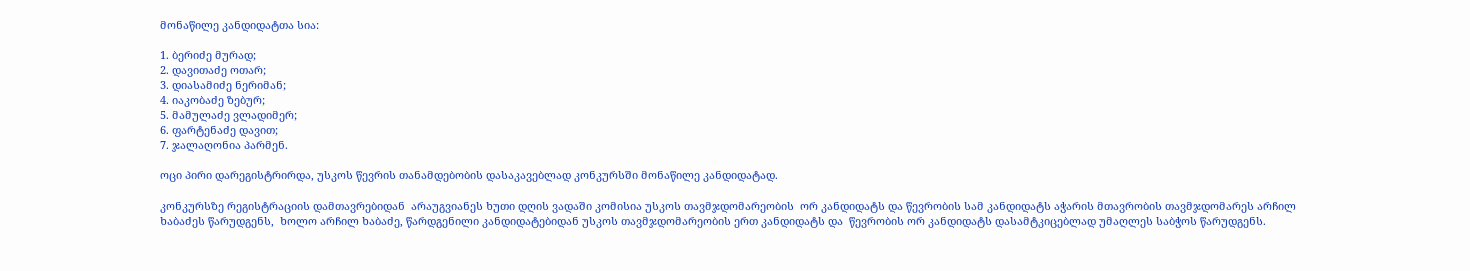მონაწილე კანდიდატთა სია:

1. ბერიძე მურად;
2. დავითაძე ოთარ;
3. დიასამიძე ნერიმან;
4. იაკობაძე ზებურ;
5. მამულაძე ვლადიმერ;
6. ფარტენაძე დავით;
7. ჯალაღონია პარმენ.

ოცი პირი დარეგისტრირდა, უსკოს წევრის თანამდებობის დასაკავებლად კონკურსში მონაწილე კანდიდატად.

კონკურსზე რეგისტრაციის დამთავრებიდან  არაუგვიანეს ხუთი დღის ვადაში კომისია უსკოს თავმჯდომარეობის  ორ კანდიდატს და წევრობის სამ კანდიდატს აჭარის მთავრობის თავმჯდომარეს არჩილ ხაბაძეს წარუდგენს,  ხოლო არჩილ ხაბაძე, წარდგენილი კანდიდატებიდან უსკოს თავმჯდომარეობის ერთ კანდიდატს და  წევრობის ორ კანდიდატს დასამტკიცებლად უმაღლეს საბჭოს წარუდგენს.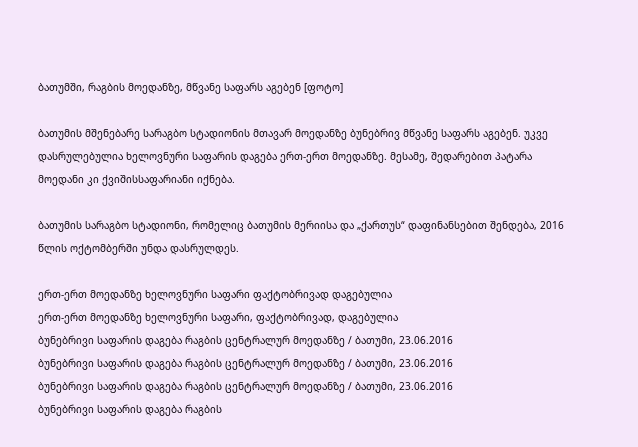ბათუმში, რაგბის მოედანზე, მწვანე საფარს აგებენ [ფოტო]

ბათუმის მშენებარე სარაგბო სტადიონის მთავარ მოედანზე ბუნებრივ მწვანე საფარს აგებენ. უკვე დასრულებულია ხელოვნური საფარის დაგება ერთ-ერთ მოედანზე. მესამე, შედარებით პატარა მოედანი კი ქვიშისსაფარიანი იქნება.

ბათუმის სარაგბო სტადიონი, რომელიც ბათუმის მერიისა და „ქართუს“ დაფინანსებით შენდება, 2016 წლის ოქტომბერში უნდა დასრულდეს.

ერთ-ერთ მოედანზე ხელოვნური საფარი ფაქტობრივად დაგებულია
ერთ-ერთ მოედანზე ხელოვნური საფარი, ფაქტობრივად, დაგებულია
ბუნებრივი საფარის დაგება რაგბის ცენტრალურ მოედანზე / ბათუმი, 23.06.2016
ბუნებრივი საფარის დაგება რაგბის ცენტრალურ მოედანზე / ბათუმი, 23.06.2016
ბუნებრივი საფარის დაგება რაგბის ცენტრალურ მოედანზე / ბათუმი, 23.06.2016
ბუნებრივი საფარის დაგება რაგბის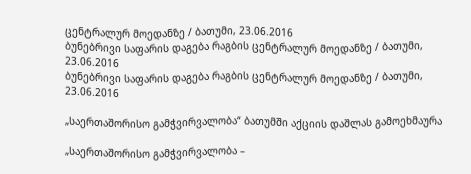ცენტრალურ მოედანზე / ბათუმი, 23.06.2016
ბუნებრივი საფარის დაგება რაგბის ცენტრალურ მოედანზე / ბათუმი, 23.06.2016
ბუნებრივი საფარის დაგება რაგბის ცენტრალურ მოედანზე / ბათუმი, 23.06.2016

„საერთაშორისო გამჭვირვალობა“ ბათუმში აქციის დაშლას გამოეხმაურა

„საერთაშორისო გამჭვირვალობა –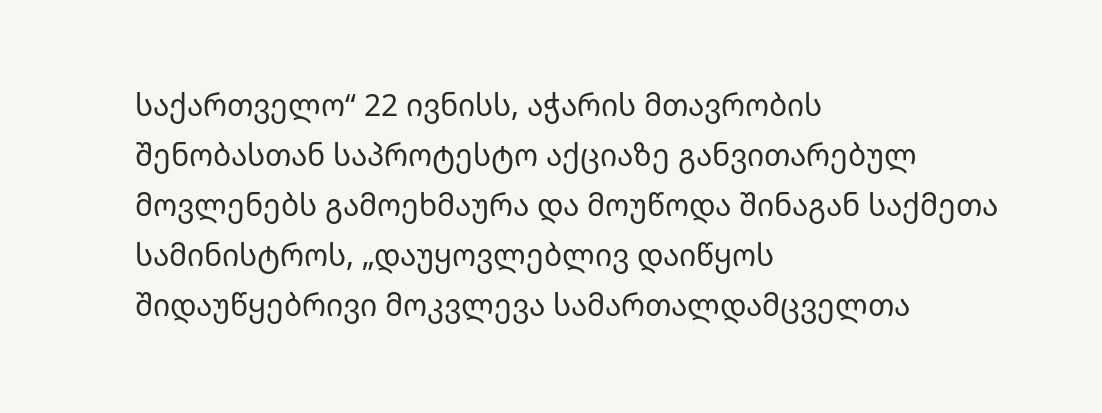საქართველო“ 22 ივნისს, აჭარის მთავრობის შენობასთან საპროტესტო აქციაზე განვითარებულ მოვლენებს გამოეხმაურა და მოუწოდა შინაგან საქმეთა სამინისტროს, „დაუყოვლებლივ დაიწყოს შიდაუწყებრივი მოკვლევა სამართალდამცველთა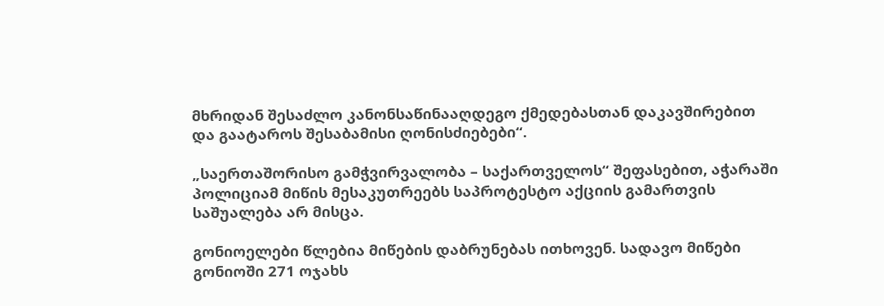მხრიდან შესაძლო კანონსაწინააღდეგო ქმედებასთან დაკავშირებით და გაატაროს შესაბამისი ღონისძიებები“.

„საერთაშორისო გამჭვირვალობა – საქართველოს“ შეფასებით, აჭარაში პოლიციამ მიწის მესაკუთრეებს საპროტესტო აქციის გამართვის საშუალება არ მისცა.

გონიოელები წლებია მიწების დაბრუნებას ითხოვენ. სადავო მიწები გონიოში 271 ოჯახს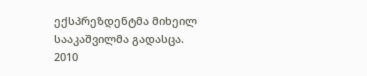ექსპრეზდენტმა მიხეილ სააკაშვილმა გადასცა. 2010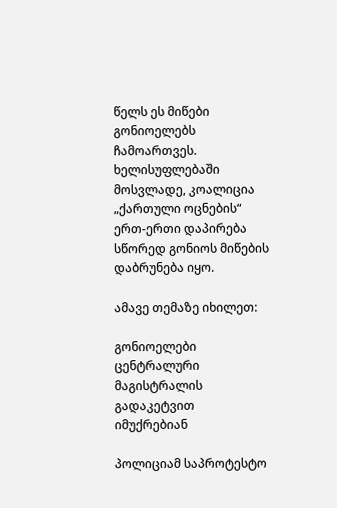წელს ეს მიწები გონიოელებს ჩამოართვეს. ხელისუფლებაში მოსვლადე, კოალიცია „ქართული ოცნების“ ერთ-ერთი დაპირება სწორედ გონიოს მიწების დაბრუნება იყო.

ამავე თემაზე იხილეთ:

გონიოელები ცენტრალური მაგისტრალის გადაკეტვით იმუქრებიან

პოლიციამ საპროტესტო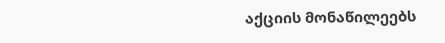აქციის მონაწილეებს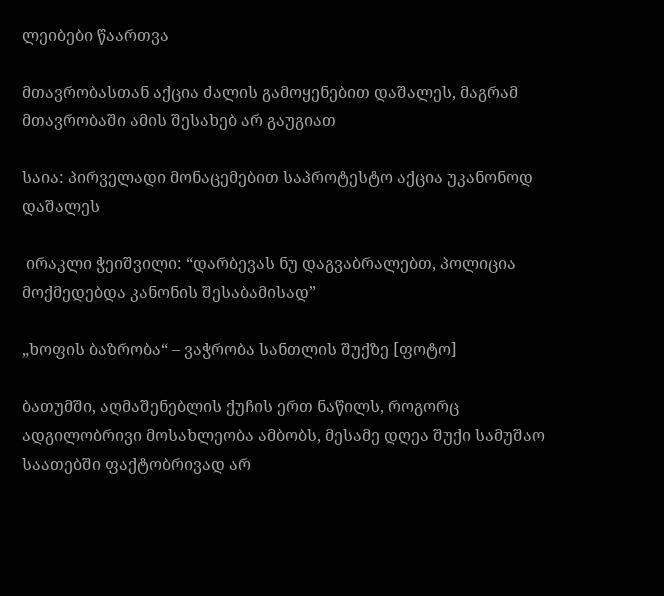ლეიბები წაართვა

მთავრობასთან აქცია ძალის გამოყენებით დაშალეს, მაგრამ მთავრობაში ამის შესახებ არ გაუგიათ

საია: პირველადი მონაცემებით საპროტესტო აქცია უკანონოდ დაშალეს

 ირაკლი ჭეიშვილი: “დარბევას ნუ დაგვაბრალებთ, პოლიცია მოქმედებდა კანონის შესაბამისად”

„ხოფის ბაზრობა“ – ვაჭრობა სანთლის შუქზე [ფოტო]

ბათუმში, აღმაშენებლის ქუჩის ერთ ნაწილს, როგორც ადგილობრივი მოსახლეობა ამბობს, მესამე დღეა შუქი სამუშაო საათებში ფაქტობრივად არ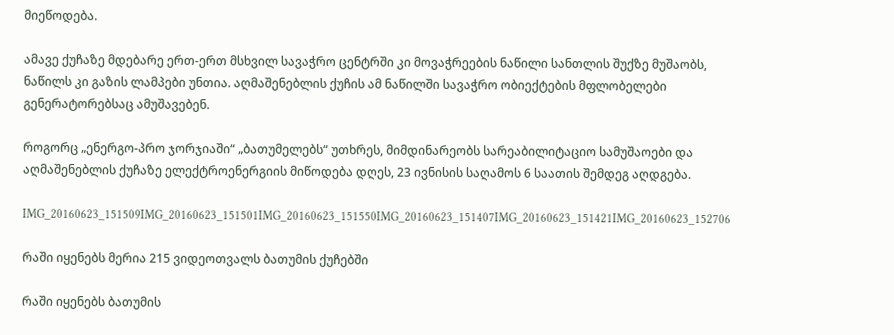მიეწოდება.

ამავე ქუჩაზე მდებარე ერთ-ერთ მსხვილ სავაჭრო ცენტრში კი მოვაჭრეების ნაწილი სანთლის შუქზე მუშაობს, ნაწილს კი გაზის ლამპები უნთია. აღმაშენებლის ქუჩის ამ ნაწილში სავაჭრო ობიექტების მფლობელები გენერატორებსაც ამუშავებენ.

როგორც „ენერგო-პრო ჯორჯიაში“ „ბათუმელებს“ უთხრეს, მიმდინარეობს სარეაბილიტაციო სამუშაოები და აღმაშენებლის ქუჩაზე ელექტროენერგიის მიწოდება დღეს, 23 ივნისის საღამოს 6 საათის შემდეგ აღდგება.

IMG_20160623_151509IMG_20160623_151501IMG_20160623_151550IMG_20160623_151407IMG_20160623_151421IMG_20160623_152706

რაში იყენებს მერია 215 ვიდეოთვალს ბათუმის ქუჩებში

რაში იყენებს ბათუმის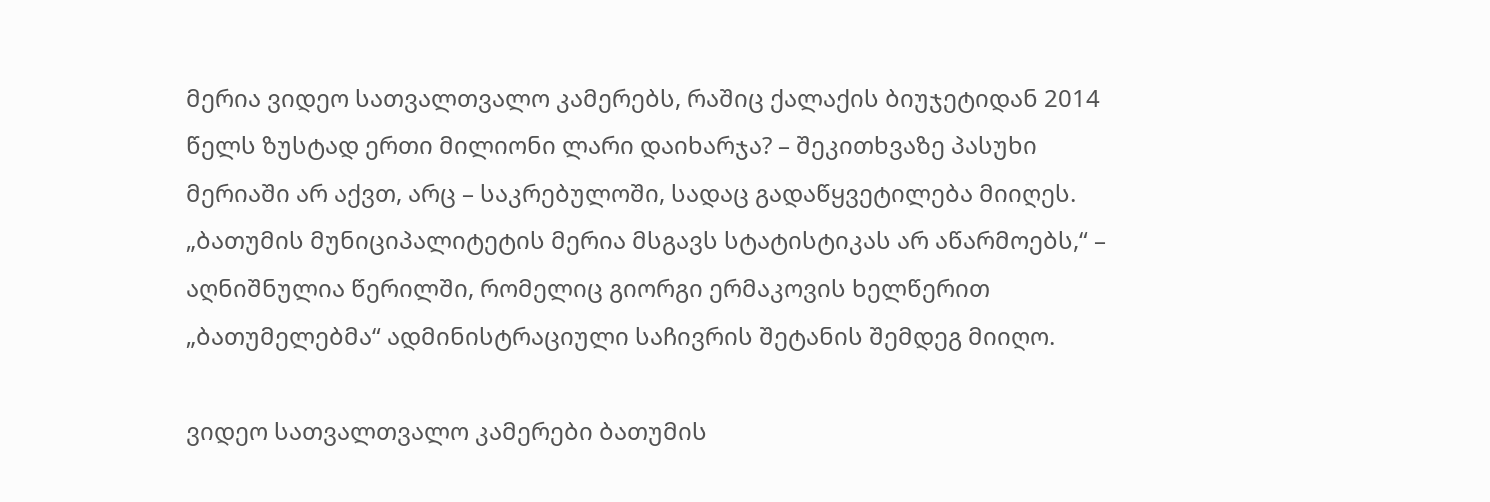მერია ვიდეო სათვალთვალო კამერებს, რაშიც ქალაქის ბიუჯეტიდან 2014 წელს ზუსტად ერთი მილიონი ლარი დაიხარჯა? – შეკითხვაზე პასუხი მერიაში არ აქვთ, არც – საკრებულოში, სადაც გადაწყვეტილება მიიღეს. „ბათუმის მუნიციპალიტეტის მერია მსგავს სტატისტიკას არ აწარმოებს,“ – აღნიშნულია წერილში, რომელიც გიორგი ერმაკოვის ხელწერით „ბათუმელებმა“ ადმინისტრაციული საჩივრის შეტანის შემდეგ მიიღო.

ვიდეო სათვალთვალო კამერები ბათუმის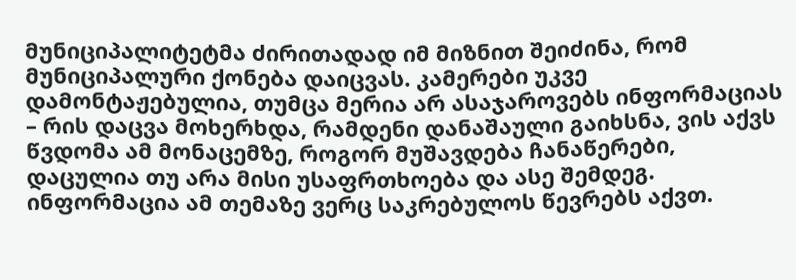მუნიციპალიტეტმა ძირითადად იმ მიზნით შეიძინა, რომ მუნიციპალური ქონება დაიცვას. კამერები უკვე დამონტაჟებულია, თუმცა მერია არ ასაჯაროვებს ინფორმაციას – რის დაცვა მოხერხდა, რამდენი დანაშაული გაიხსნა, ვის აქვს წვდომა ამ მონაცემზე, როგორ მუშავდება ჩანაწერები, დაცულია თუ არა მისი უსაფრთხოება და ასე შემდეგ. ინფორმაცია ამ თემაზე ვერც საკრებულოს წევრებს აქვთ.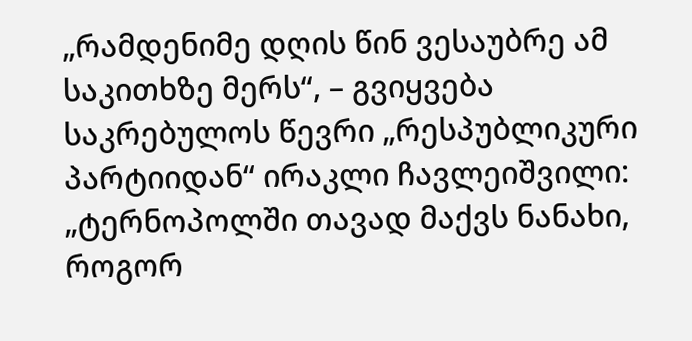„რამდენიმე დღის წინ ვესაუბრე ამ საკითხზე მერს“, – გვიყვება საკრებულოს წევრი „რესპუბლიკური პარტიიდან“ ირაკლი ჩავლეიშვილი: „ტერნოპოლში თავად მაქვს ნანახი, როგორ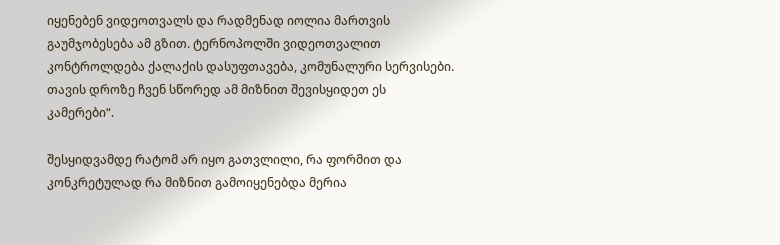იყენებენ ვიდეოთვალს და რადმენად იოლია მართვის გაუმჯობესება ამ გზით. ტერნოპოლში ვიდეოთვალით კონტროლდება ქალაქის დასუფთავება, კომუნალური სერვისები. თავის დროზე ჩვენ სწორედ ამ მიზნით შევისყიდეთ ეს კამერები“.

შესყიდვამდე რატომ არ იყო გათვლილი, რა ფორმით და კონკრეტულად რა მიზნით გამოიყენებდა მერია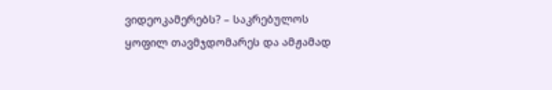ვიდეოკამერებს? – საკრებულოს ყოფილ თავმჯდომარეს და ამჟამად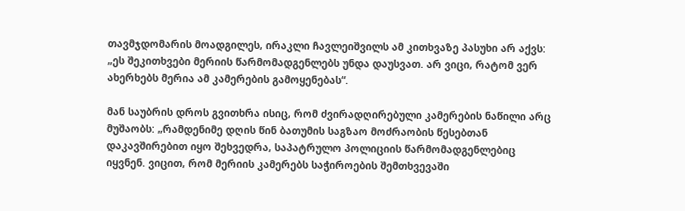თავმჯდომარის მოადგილეს, ირაკლი ჩავლეიშვილს ამ კითხვაზე პასუხი არ აქვს: „ეს შეკითხვები მერიის წარმომადგენლებს უნდა დაუსვათ. არ ვიცი, რატომ ვერ ახერხებს მერია ამ კამერების გამოყენებას“.

მან საუბრის დროს გვითხრა ისიც, რომ ძვირადღირებული კამერების ნაწილი არც მუშაობს: „რამდენიმე დღის წინ ბათუმის საგზაო მოძრაობის წესებთან დაკავშირებით იყო შეხვედრა, საპატრულო პოლიციის წარმომადგენლებიც იყვნენ. ვიცით, რომ მერიის კამერებს საჭიროების შემთხვევაში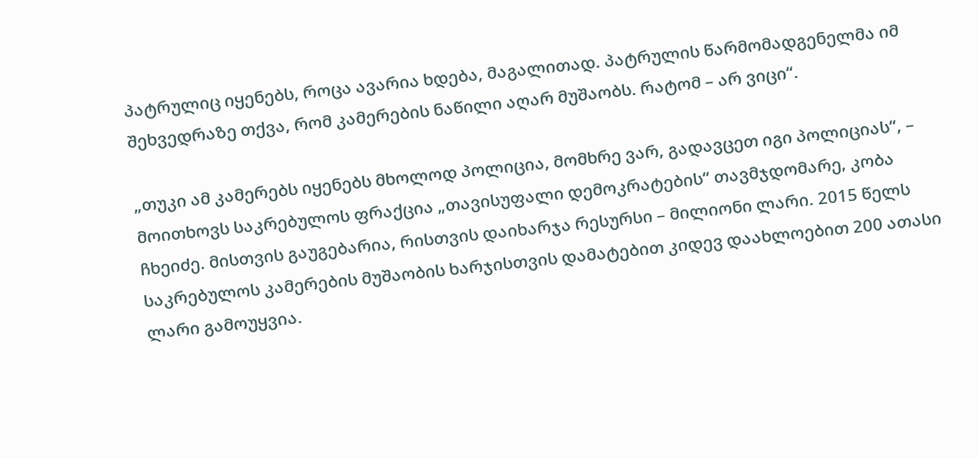პატრულიც იყენებს, როცა ავარია ხდება, მაგალითად. პატრულის წარმომადგენელმა იმ შეხვედრაზე თქვა, რომ კამერების ნაწილი აღარ მუშაობს. რატომ – არ ვიცი“.

„თუკი ამ კამერებს იყენებს მხოლოდ პოლიცია, მომხრე ვარ, გადავცეთ იგი პოლიციას“, – მოითხოვს საკრებულოს ფრაქცია „თავისუფალი დემოკრატების“ თავმჯდომარე, კობა ჩხეიძე. მისთვის გაუგებარია, რისთვის დაიხარჯა რესურსი – მილიონი ლარი. 2015 წელს საკრებულოს კამერების მუშაობის ხარჯისთვის დამატებით კიდევ დაახლოებით 200 ათასი ლარი გამოუყვია.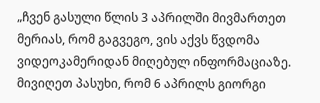„ჩვენ გასული წლის 3 აპრილში მივმართეთ მერიას, რომ გაგვეგო, ვის აქვს წვდომა ვიდეოკამერიდან მიღებულ ინფორმაციაზე. მივიღეთ პასუხი, რომ 6 აპრილს გიორგი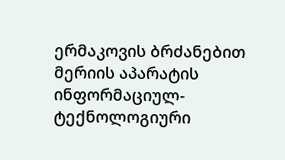ერმაკოვის ბრძანებით მერიის აპარატის ინფორმაციულ-ტექნოლოგიური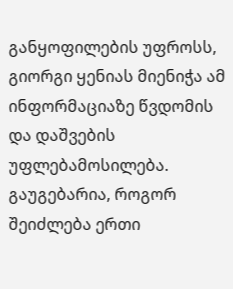განყოფილების უფროსს, გიორგი ყენიას მიენიჭა ამ ინფორმაციაზე წვდომის და დაშვების უფლებამოსილება. გაუგებარია, როგორ შეიძლება ერთი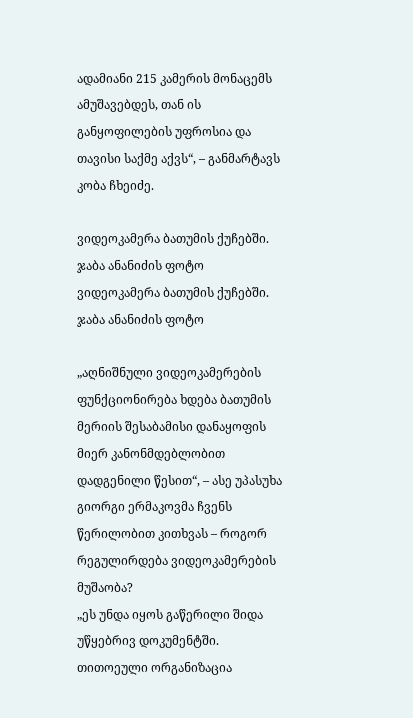ადამიანი 215 კამერის მონაცემს ამუშავებდეს, თან ის განყოფილების უფროსია და თავისი საქმე აქვს“, – განმარტავს კობა ჩხეიძე.

ვიდეოკამერა ბათუმის ქუჩებში. ჯაბა ანანიძის ფოტო
ვიდეოკამერა ბათუმის ქუჩებში. ჯაბა ანანიძის ფოტო

„აღნიშნული ვიდეოკამერების ფუნქციონირება ხდება ბათუმის მერიის შესაბამისი დანაყოფის მიერ კანონმდებლობით დადგენილი წესით“, – ასე უპასუხა გიორგი ერმაკოვმა ჩვენს წერილობით კითხვას – როგორ რეგულირდება ვიდეოკამერების მუშაობა?
„ეს უნდა იყოს გაწერილი შიდა უწყებრივ დოკუმენტში. თითოეული ორგანიზაცია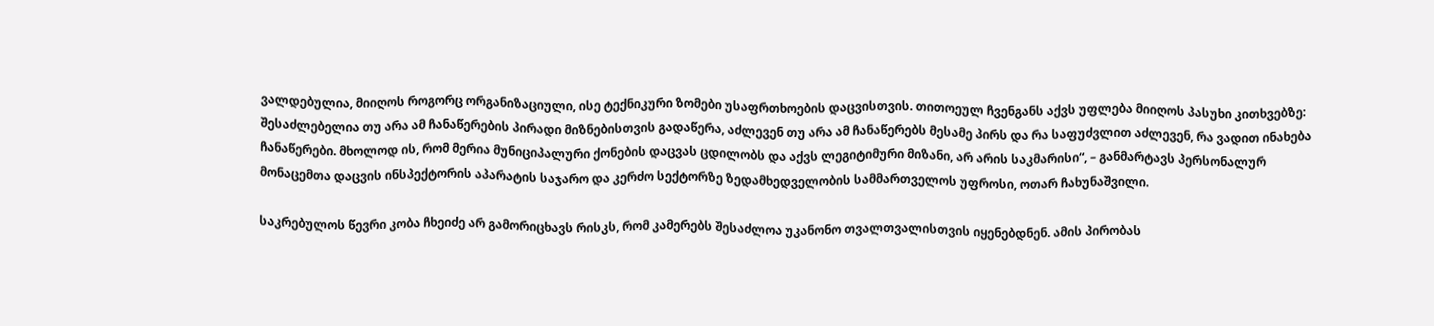ვალდებულია, მიიღოს როგორც ორგანიზაციული, ისე ტექნიკური ზომები უსაფრთხოების დაცვისთვის. თითოეულ ჩვენგანს აქვს უფლება მიიღოს პასუხი კითხვებზე: შესაძლებელია თუ არა ამ ჩანაწერების პირადი მიზნებისთვის გადაწერა, აძლევენ თუ არა ამ ჩანაწერებს მესამე პირს და რა საფუძვლით აძლევენ, რა ვადით ინახება ჩანაწერები. მხოლოდ ის, რომ მერია მუნიციპალური ქონების დაცვას ცდილობს და აქვს ლეგიტიმური მიზანი, არ არის საკმარისი“, – განმარტავს პერსონალურ მონაცემთა დაცვის ინსპექტორის აპარატის საჯარო და კერძო სექტორზე ზედამხედველობის სამმართველოს უფროსი, ოთარ ჩახუნაშვილი.

საკრებულოს წევრი კობა ჩხეიძე არ გამორიცხავს რისკს, რომ კამერებს შესაძლოა უკანონო თვალთვალისთვის იყენებდნენ. ამის პირობას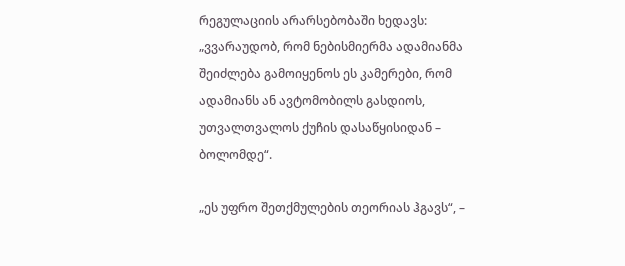რეგულაციის არარსებობაში ხედავს: „ვვარაუდობ, რომ ნებისმიერმა ადამიანმა შეიძლება გამოიყენოს ეს კამერები, რომ ადამიანს ან ავტომობილს გასდიოს, უთვალთვალოს ქუჩის დასაწყისიდან – ბოლომდე“.

„ეს უფრო შეთქმულების თეორიას ჰგავს“, –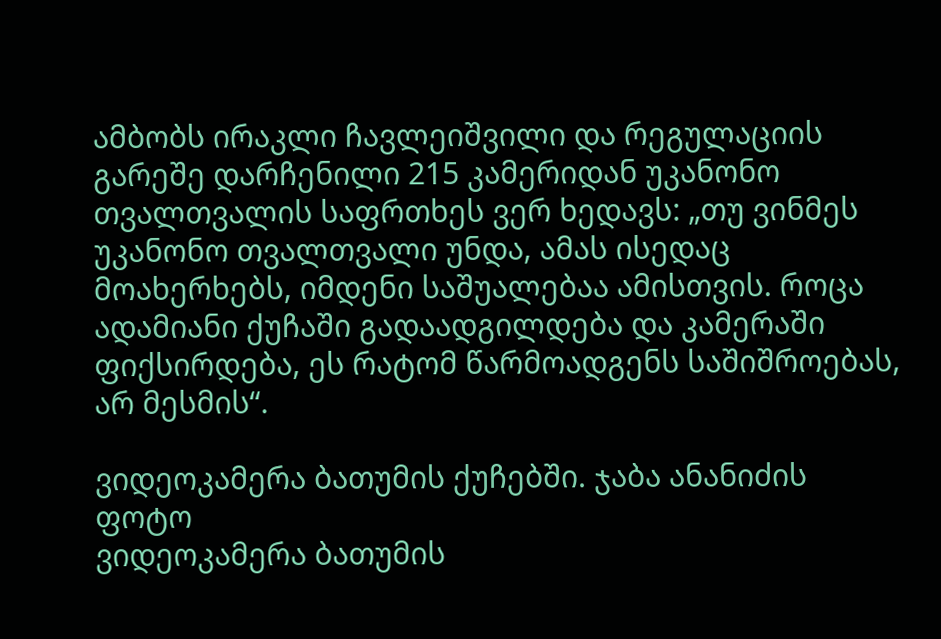ამბობს ირაკლი ჩავლეიშვილი და რეგულაციის გარეშე დარჩენილი 215 კამერიდან უკანონო თვალთვალის საფრთხეს ვერ ხედავს: „თუ ვინმეს უკანონო თვალთვალი უნდა, ამას ისედაც მოახერხებს, იმდენი საშუალებაა ამისთვის. როცა ადამიანი ქუჩაში გადაადგილდება და კამერაში ფიქსირდება, ეს რატომ წარმოადგენს საშიშროებას, არ მესმის“.

ვიდეოკამერა ბათუმის ქუჩებში. ჯაბა ანანიძის ფოტო
ვიდეოკამერა ბათუმის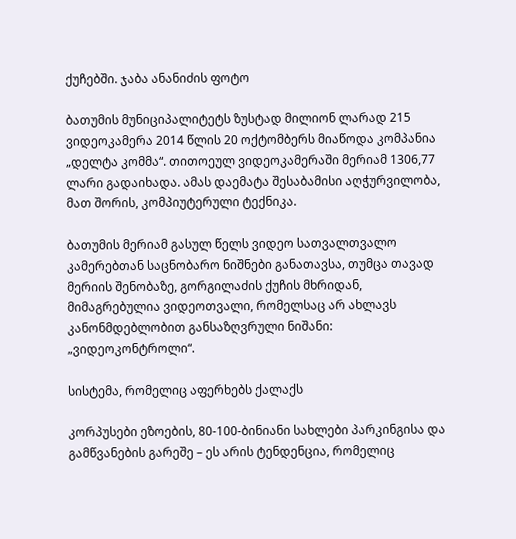ქუჩებში. ჯაბა ანანიძის ფოტო

ბათუმის მუნიციპალიტეტს ზუსტად მილიონ ლარად 215 ვიდეოკამერა 2014 წლის 20 ოქტომბერს მიაწოდა კომპანია „დელტა კომმა“. თითოეულ ვიდეოკამერაში მერიამ 1306,77 ლარი გადაიხადა. ამას დაემატა შესაბამისი აღჭურვილობა, მათ შორის, კომპიუტერული ტექნიკა.

ბათუმის მერიამ გასულ წელს ვიდეო სათვალთვალო კამერებთან საცნობარო ნიშნები განათავსა, თუმცა თავად მერიის შენობაზე, გორგილაძის ქუჩის მხრიდან, მიმაგრებულია ვიდეოთვალი, რომელსაც არ ახლავს კანონმდებლობით განსაზღვრული ნიშანი: „ვიდეოკონტროლი“.

სისტემა, რომელიც აფერხებს ქალაქს

კორპუსები ეზოების, 80-100-ბინიანი სახლები პარკინგისა და გამწვანების გარეშე – ეს არის ტენდენცია, რომელიც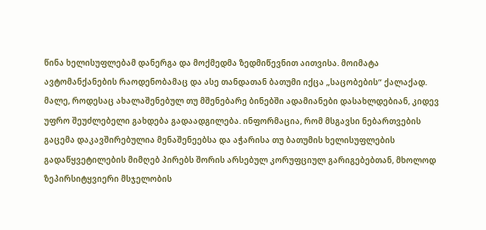წინა ხელისუფლებამ დანერგა და მოქმედმა ზედმიწევნით აითვისა. მოიმატა ავტომანქანების რაოდენობამაც და ასე თანდათან ბათუმი იქცა „საცობების“ ქალაქად. მალე, როდესაც ახალაშენებულ თუ მშენებარე ბინებში ადამიანები დასახლდებიან, კიდევ უფრო შეუძლებელი გახდება გადაადგილება. ინფორმაცია, რომ მსგავსი ნებართვების გაცემა დაკავშირებულია მენაშენეებსა და აჭარისა თუ ბათუმის ხელისუფლების გადაწყვეტილების მიმღებ პირებს შორის არსებულ კორუფციულ გარიგებებთან, მხოლოდ ზეპირსიტყვიერი მსჯელობის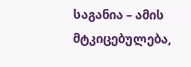საგანია – ამის მტკიცებულება,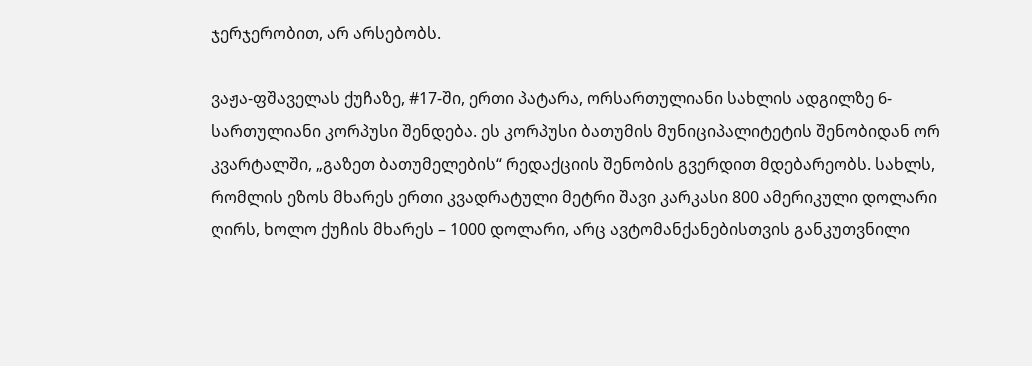ჯერჯერობით, არ არსებობს.

ვაჟა-ფშაველას ქუჩაზე, #17-ში, ერთი პატარა, ორსართულიანი სახლის ადგილზე 6-სართულიანი კორპუსი შენდება. ეს კორპუსი ბათუმის მუნიციპალიტეტის შენობიდან ორ კვარტალში, „გაზეთ ბათუმელების“ რედაქციის შენობის გვერდით მდებარეობს. სახლს, რომლის ეზოს მხარეს ერთი კვადრატული მეტრი შავი კარკასი 800 ამერიკული დოლარი ღირს, ხოლო ქუჩის მხარეს – 1000 დოლარი, არც ავტომანქანებისთვის განკუთვნილი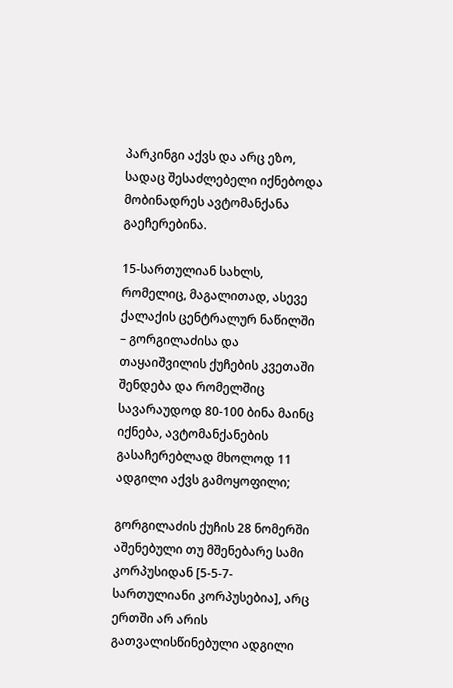პარკინგი აქვს და არც ეზო, სადაც შესაძლებელი იქნებოდა მობინადრეს ავტომანქანა გაეჩერებინა.

15-სართულიან სახლს, რომელიც, მაგალითად, ასევე ქალაქის ცენტრალურ ნაწილში – გორგილაძისა და თაყაიშვილის ქუჩების კვეთაში შენდება და რომელშიც სავარაუდოდ 80-100 ბინა მაინც იქნება, ავტომანქანების გასაჩერებლად მხოლოდ 11 ადგილი აქვს გამოყოფილი;

გორგილაძის ქუჩის 28 ნომერში აშენებული თუ მშენებარე სამი კორპუსიდან [5-5-7-სართულიანი კორპუსებია], არც ერთში არ არის გათვალისწინებული ადგილი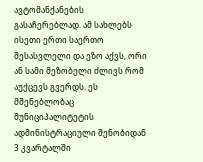ავტომანქანების გასაჩერებლად. ამ სახლებს ისეთი ერთი საერთო შესასვლელი და ეზო აქვს, ორი ან სამი მეზობელი ძლივს რომ აუქცევს გვერდს. ეს მშენებლობაც მუნიციპალიტეტის ადმინისტრაციული შენობიდან 3 კვარტალში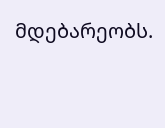მდებარეობს.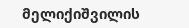მელიქიშვილის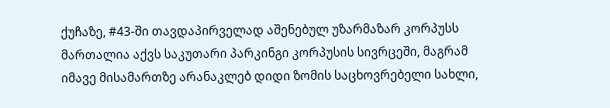ქუჩაზე, #43-ში თავდაპირველად აშენებულ უზარმაზარ კორპუსს მართალია აქვს საკუთარი პარკინგი კორპუსის სივრცეში, მაგრამ იმავე მისამართზე არანაკლებ დიდი ზომის საცხოვრებელი სახლი,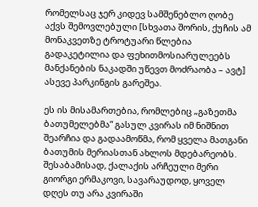რომელსაც ჯერ კიდევ სამშენებლო ღობე აქვს შემოვლებული [სხვათა შორის, ქუჩის ამ მონაკვეთზე ტროტუარი წლებია გადაკეტილია და ფეხითმოსიარულეებს მანქანების ნაკადში უწევთ მოძრაობა – ავტ] ასევე პარკინგის გარეშეა.

ეს ის მისამართებია, რომლებიც „გაზეთმა ბათუმელებმა“ გასულ კვირას იმ ნიშნით შეარჩია და გადაამოწმა, რომ ყველა მათგანი ბათუმის მერიასთან ახლოს მდებარეობს. შესაბამისად, ქალაქის არჩეული მერი გიორგი ერმაკოვი, სავარაუდოდ, ყოველ დღეს თუ არა კვირაში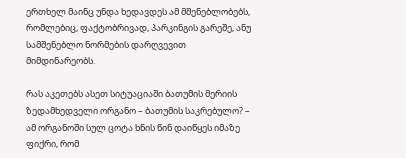ერთხელ მაინც უნდა ხედავდეს ამ მშენებლობებს, რომლებიც, ფაქტობრივად, პარკინგის გარეშე, ანუ სამშენებლო ნორმების დარღვევით მიმდინარეობს.

რას აკეთებს ასეთ სიტუაციაში ბათუმის მერიის ზედამხედველი ორგანო – ბათუმის საკრებულო? – ამ ორგანოში სულ ცოტა ხნის წინ დაიწყეს იმაზე ფიქრი, რომ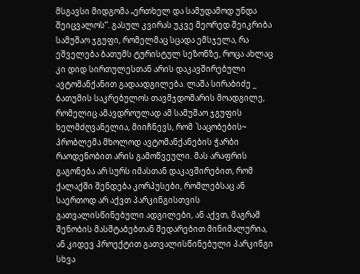მსგავსი მიდგომა „ერთხელ და სამუდამოდ უნდა შეიცვალოს“. გასულ კვირას უკვე მეორედ შეიკრიბა სამუშაო ჯგუფი, რომელმაც სცადა ემსჯელა, რა ეშველება ბათუმს ტურისტულ სეზონზე, როცა ახლაც კი დიდ სირთულესთან არის დაკავშირებული ავტომანქანით გადაადგილება. ლაშა სირაბიძე _ ბათუმის საკრებულოს თავმჯდომარის მოადგილე, რომელიც ამავდროულად ამ სამუშაო ჯგუფის ხელმძღვანელია, მიიჩნევს, რომ `საცობების~ პრობლემა მხოლოდ ავტომანქანების ჭარბი რაოდენობით არის გამოწვეული. მას არაფრის გაგონება არ სურს იმასთან დაკავშირებით, რომ ქალაქში შენდება კორპუსები, რომლებსაც ან საერთოდ არ აქვთ პარკინგისთვის გათვალისწინებული ადგილები, ან აქვთ, მაგრამ შენობის მასშტაბებთან შედარებით მინიმალურია, ან კიდევ პროექტით გათვალისწინებული პარკინგი სხვა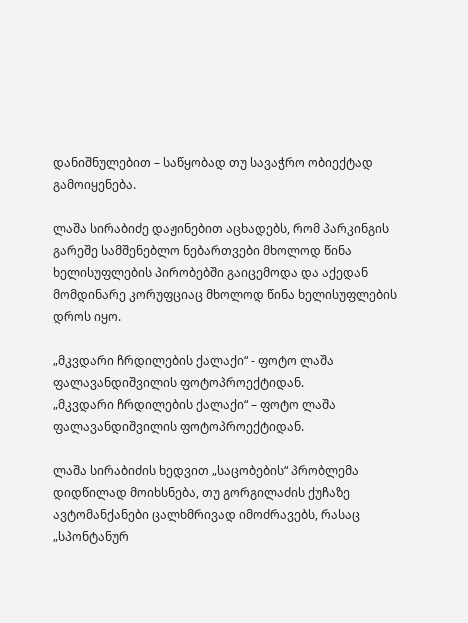დანიშნულებით – საწყობად თუ სავაჭრო ობიექტად გამოიყენება.

ლაშა სირაბიძე დაჟინებით აცხადებს, რომ პარკინგის გარეშე სამშენებლო ნებართვები მხოლოდ წინა ხელისუფლების პირობებში გაიცემოდა და აქედან მომდინარე კორუფციაც მხოლოდ წინა ხელისუფლების დროს იყო.

„მკვდარი ჩრდილების ქალაქი“ - ფოტო ლაშა ფალავანდიშვილის ფოტოპროექტიდან.
„მკვდარი ჩრდილების ქალაქი“ – ფოტო ლაშა ფალავანდიშვილის ფოტოპროექტიდან.

ლაშა სირაბიძის ხედვით „საცობების“ პრობლემა დიდწილად მოიხსნება, თუ გორგილაძის ქუჩაზე ავტომანქანები ცალხმრივად იმოძრავებს, რასაც „სპონტანურ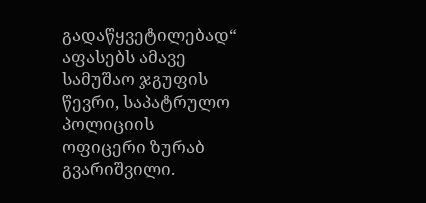გადაწყვეტილებად“ აფასებს ამავე სამუშაო ჯგუფის წევრი, საპატრულო პოლიციის ოფიცერი ზურაბ გვარიშვილი.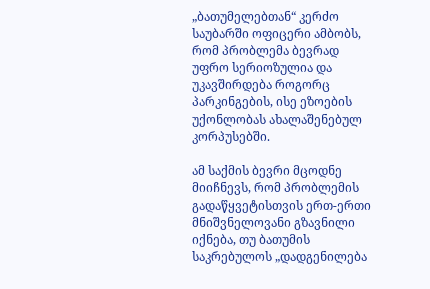„ბათუმელებთან“ კერძო საუბარში ოფიცერი ამბობს, რომ პრობლემა ბევრად უფრო სერიოზულია და უკავშირდება როგორც პარკინგების, ისე ეზოების უქონლობას ახალაშენებულ კორპუსებში.

ამ საქმის ბევრი მცოდნე მიიჩნევს, რომ პრობლემის გადაწყვეტისთვის ერთ-ერთი მნიშვნელოვანი გზავნილი იქნება, თუ ბათუმის საკრებულოს „დადგენილება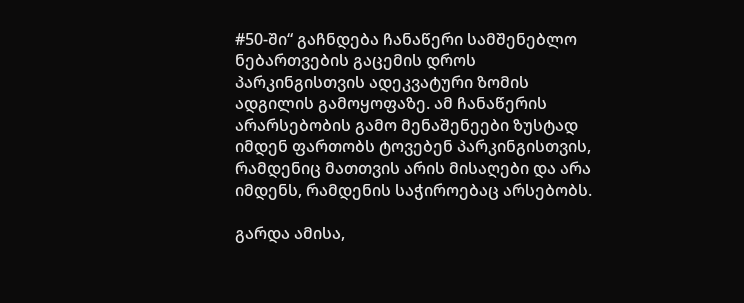#50-ში“ გაჩნდება ჩანაწერი სამშენებლო ნებართვების გაცემის დროს პარკინგისთვის ადეკვატური ზომის ადგილის გამოყოფაზე. ამ ჩანაწერის არარსებობის გამო მენაშენეები ზუსტად იმდენ ფართობს ტოვებენ პარკინგისთვის, რამდენიც მათთვის არის მისაღები და არა იმდენს, რამდენის საჭიროებაც არსებობს.

გარდა ამისა,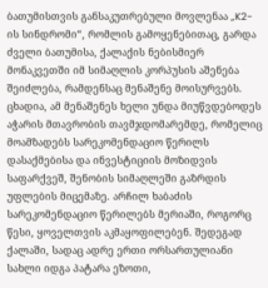ბათუმისთვის განსაკუთრებული მოვლენაა „K2-ის სინდრომი“, რომლის გამოყენებითაც, გარდა ძველი ბათუმისა, ქალაქის ნებისმიერ მონაკვეთში იმ სიმაღლის კორპუსის აშენება შეიძლება, რამდენსაც მენაშენე მოისურვებს. ცხადია, ამ მენაშენეს ხელი უნდა მიუწვდებოდეს აჭარის მთავრობის თავმჯდომარემდე, რომელიც მოამზადებს სარეკომენდაციო წერილს დასაქმებისა და ინვესტიციის მოზიდვის საფარქვეშ, შენობის სიმაღლეში გაზრდის უფლების მიცემაზე. არჩილ ხაბაძის სარეკომენდაციო წერილებს მერიაში, როგორც წესი, ყოველთვის აკმაყოფილებენ. შედეგად ქალაში, სადაც ადრე ერთი ორსართულიანი სახლი იდგა პატარა ეზოთი,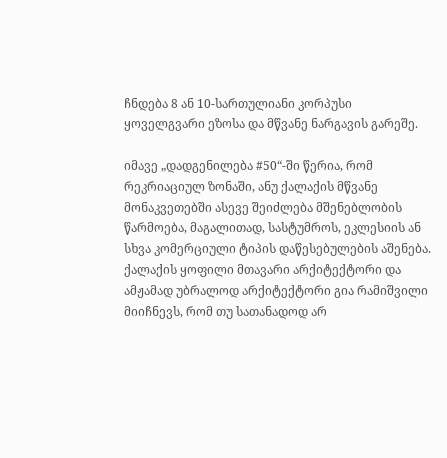ჩნდება 8 ან 10-სართულიანი კორპუსი ყოველგვარი ეზოსა და მწვანე ნარგავის გარეშე.

იმავე „დადგენილება #50“-ში წერია, რომ რეკრიაციულ ზონაში, ანუ ქალაქის მწვანე მონაკვეთებში ასევე შეიძლება მშენებლობის წარმოება, მაგალითად, სასტუმროს, ეკლესიის ან სხვა კომერციული ტიპის დაწესებულების აშენება. ქალაქის ყოფილი მთავარი არქიტექტორი და ამჟამად უბრალოდ არქიტექტორი გია რამიშვილი მიიჩნევს, რომ თუ სათანადოდ არ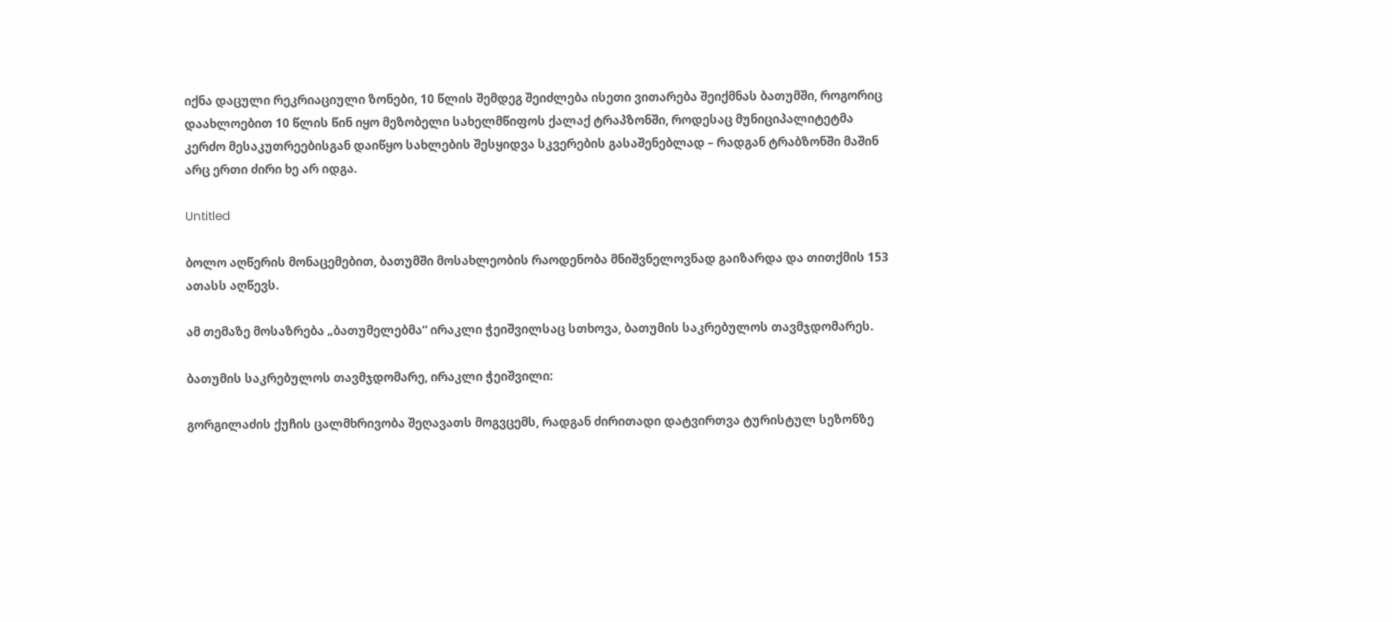იქნა დაცული რეკრიაციული ზონები, 10 წლის შემდეგ შეიძლება ისეთი ვითარება შეიქმნას ბათუმში, როგორიც დაახლოებით 10 წლის წინ იყო მეზობელი სახელმწიფოს ქალაქ ტრაპზონში, როდესაც მუნიციპალიტეტმა კერძო მესაკუთრეებისგან დაიწყო სახლების შესყიდვა სკვერების გასაშენებლად – რადგან ტრაბზონში მაშინ არც ერთი ძირი ხე არ იდგა.

Untitled

ბოლო აღწერის მონაცემებით, ბათუმში მოსახლეობის რაოდენობა მნიშვნელოვნად გაიზარდა და თითქმის 153 ათასს აღწევს.

ამ თემაზე მოსაზრება „ბათუმელებმა“ ირაკლი ჭეიშვილსაც სთხოვა, ბათუმის საკრებულოს თავმჯდომარეს.

ბათუმის საკრებულოს თავმჯდომარე, ირაკლი ჭეიშვილი:

გორგილაძის ქუჩის ცალმხრივობა შეღავათს მოგვცემს, რადგან ძირითადი დატვირთვა ტურისტულ სეზონზე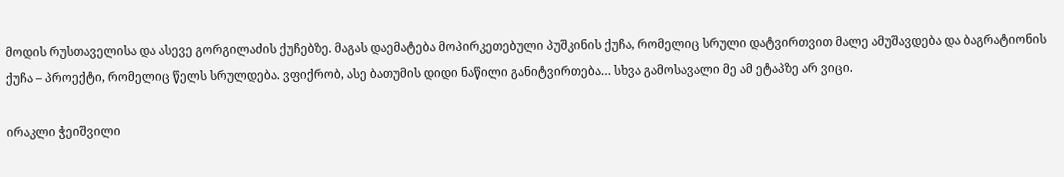მოდის რუსთაველისა და ასევე გორგილაძის ქუჩებზე. მაგას დაემატება მოპირკეთებული პუშკინის ქუჩა, რომელიც სრული დატვირთვით მალე ამუშავდება და ბაგრატიონის ქუჩა – პროექტი, რომელიც წელს სრულდება. ვფიქრობ, ასე ბათუმის დიდი ნაწილი განიტვირთება… სხვა გამოსავალი მე ამ ეტაპზე არ ვიცი.

ირაკლი ჭეიშვილი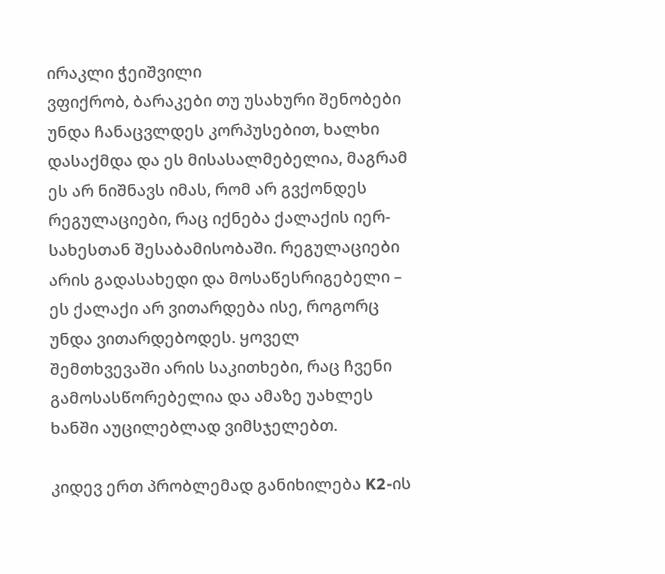ირაკლი ჭეიშვილი
ვფიქრობ, ბარაკები თუ უსახური შენობები უნდა ჩანაცვლდეს კორპუსებით, ხალხი დასაქმდა და ეს მისასალმებელია, მაგრამ ეს არ ნიშნავს იმას, რომ არ გვქონდეს რეგულაციები, რაც იქნება ქალაქის იერ-სახესთან შესაბამისობაში. რეგულაციები არის გადასახედი და მოსაწესრიგებელი – ეს ქალაქი არ ვითარდება ისე, როგორც უნდა ვითარდებოდეს. ყოველ შემთხვევაში არის საკითხები, რაც ჩვენი გამოსასწორებელია და ამაზე უახლეს ხანში აუცილებლად ვიმსჯელებთ.

კიდევ ერთ პრობლემად განიხილება K2-ის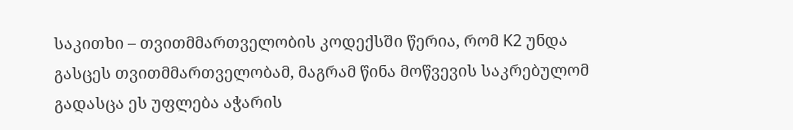საკითხი – თვითმმართველობის კოდექსში წერია, რომ K2 უნდა გასცეს თვითმმართველობამ, მაგრამ წინა მოწვევის საკრებულომ გადასცა ეს უფლება აჭარის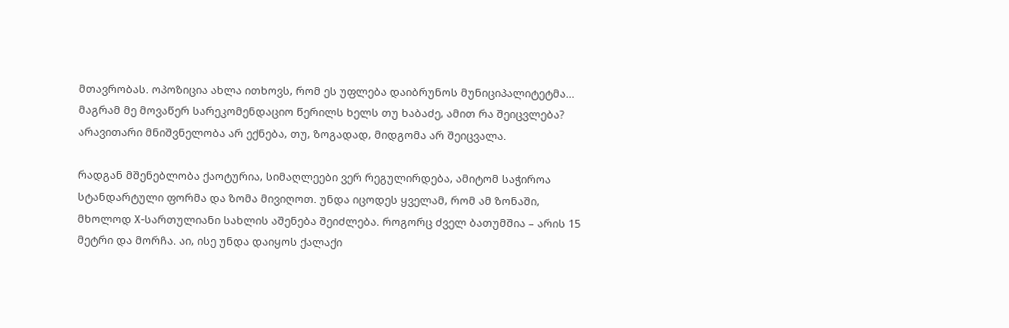მთავრობას. ოპოზიცია ახლა ითხოვს, რომ ეს უფლება დაიბრუნოს მუნიციპალიტეტმა… მაგრამ მე მოვაწერ სარეკომენდაციო წერილს ხელს თუ ხაბაძე, ამით რა შეიცვლება? არავითარი მნიშვნელობა არ ექნება, თუ, ზოგადად, მიდგომა არ შეიცვალა.

რადგან მშენებლობა ქაოტურია, სიმაღლეები ვერ რეგულირდება, ამიტომ საჭიროა სტანდარტული ფორმა და ზომა მივიღოთ. უნდა იცოდეს ყველამ, რომ ამ ზონაში, მხოლოდ X-სართულიანი სახლის აშენება შეიძლება. როგორც ძველ ბათუმშია – არის 15 მეტრი და მორჩა. აი, ისე უნდა დაიყოს ქალაქი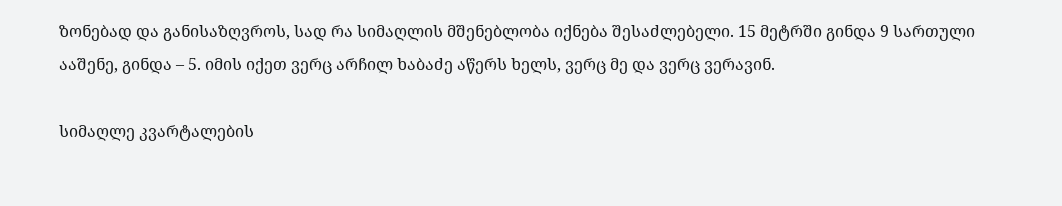ზონებად და განისაზღვროს, სად რა სიმაღლის მშენებლობა იქნება შესაძლებელი. 15 მეტრში გინდა 9 სართული ააშენე, გინდა – 5. იმის იქეთ ვერც არჩილ ხაბაძე აწერს ხელს, ვერც მე და ვერც ვერავინ.

სიმაღლე კვარტალების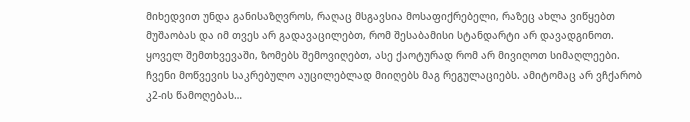მიხედვით უნდა განისაზღვროს, რაღაც მსგავსია მოსაფიქრებელი, რაზეც ახლა ვიწყებთ მუშაობას და იმ თვეს არ გადავაცილებთ, რომ შესაბამისი სტანდარტი არ დავადგინოთ. ყოველ შემთხვევაში, ზომებს შემოვიღებთ, ასე ქაოტურად რომ არ მივიღოთ სიმაღლეები. ჩვენი მოწვევის საკრებულო აუცილებლად მიიღებს მაგ რეგულაციებს. ამიტომაც არ ვჩქარობ კ2-ის წამოღებას…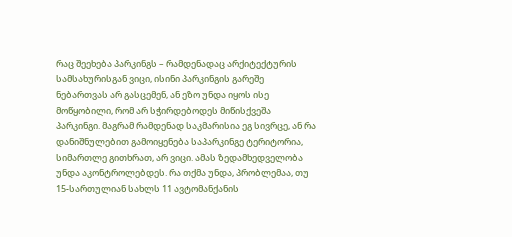რაც შეეხება პარკინგს – რამდენადაც არქიტექტურის სამსახურისგან ვიცი, ისინი პარკინგის გარეშე ნებართვას არ გასცემენ, ან ეზო უნდა იყოს ისე მოწყობილი, რომ არ სჭირდებოდეს მიწისქვეშა პარკინგი. მაგრამ რამდენად საკმარისია ეგ სივრცე, ან რა დანიშნულებით გამოიყენება საპარკინგე ტერიტორია, სიმართლე გითხრათ, არ ვიცი. ამას ზედამხედველობა უნდა აკონტროლებდეს. რა თქმა უნდა, პრობლემაა, თუ 15-სართულიან სახლს 11 ავტომანქანის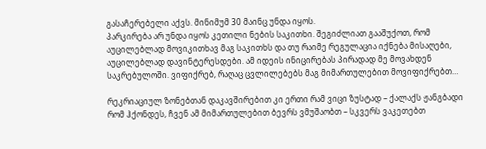გასაჩერებელი აქვს. მინიმუმ 30 მაინც უნდა იყოს.
პარკირება არ უნდა იყოს კეთილი ნების საკითხი. შეგიძლიათ გააშუქოთ, რომ აუცილებლად მოვიკითხავ მაგ საკითხს და თუ რაიმე რეგულაცია იქნება მისაღები, აუცილებლად დავინტერესდები. ამ იდეის ინიცირებას პირადად მე მოვახდენ საკრებულოში. ვიფიქრებ, რაღაც ცვლილებებს მაგ მიმართულებით მოვიფიქრებთ…

რეკრიაციულ ზონებთან დაკავშირებით კი ერთი რამ ვიცი ზუსტად – ქალაქს ჟანგბადი რომ ჰქონდეს, ჩვენ ამ მიმართულებით ბევრს ვმუშაობთ – სკვერს ვაკეთებთ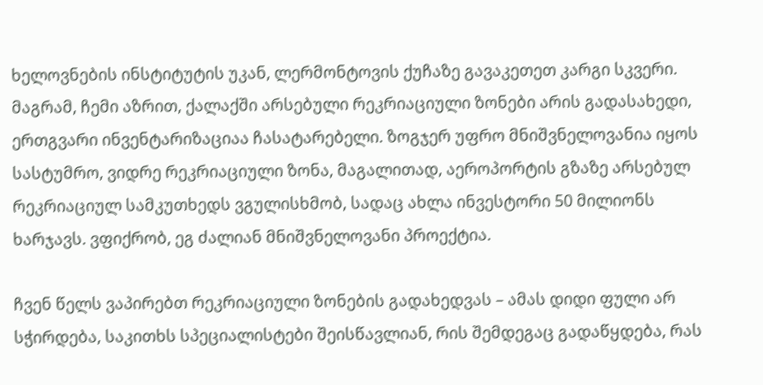ხელოვნების ინსტიტუტის უკან, ლერმონტოვის ქუჩაზე გავაკეთეთ კარგი სკვერი. მაგრამ, ჩემი აზრით, ქალაქში არსებული რეკრიაციული ზონები არის გადასახედი, ერთგვარი ინვენტარიზაციაა ჩასატარებელი. ზოგჯერ უფრო მნიშვნელოვანია იყოს სასტუმრო, ვიდრე რეკრიაციული ზონა, მაგალითად, აეროპორტის გზაზე არსებულ რეკრიაციულ სამკუთხედს ვგულისხმობ, სადაც ახლა ინვესტორი 50 მილიონს ხარჯავს. ვფიქრობ, ეგ ძალიან მნიშვნელოვანი პროექტია.

ჩვენ წელს ვაპირებთ რეკრიაციული ზონების გადახედვას – ამას დიდი ფული არ სჭირდება, საკითხს სპეციალისტები შეისწავლიან, რის შემდეგაც გადაწყდება, რას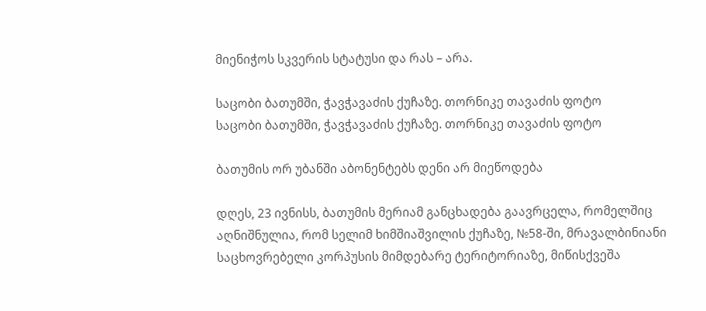მიენიჭოს სკვერის სტატუსი და რას – არა.

საცობი ბათუმში, ჭავჭავაძის ქუჩაზე. თორნიკე თავაძის ფოტო
საცობი ბათუმში, ჭავჭავაძის ქუჩაზე. თორნიკე თავაძის ფოტო

ბათუმის ორ უბანში აბონენტებს დენი არ მიეწოდება

დღეს, 23 ივნისს, ბათუმის მერიამ განცხადება გაავრცელა, რომელშიც აღნიშნულია, რომ სელიმ ხიმშიაშვილის ქუჩაზე, №58-ში, მრავალბინიანი საცხოვრებელი კორპუსის მიმდებარე ტერიტორიაზე, მიწისქვეშა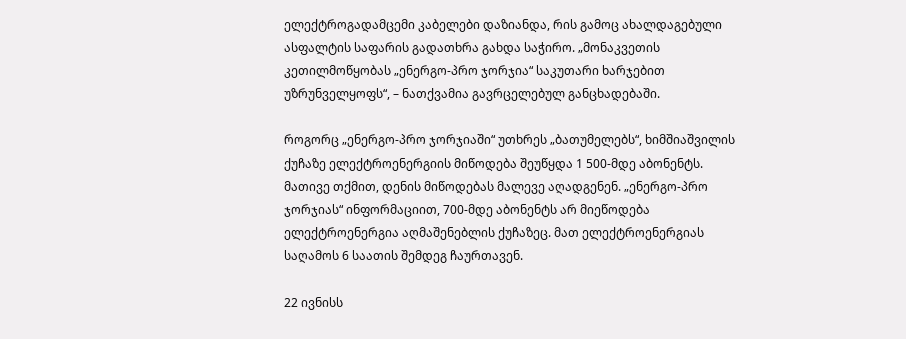ელექტროგადამცემი კაბელები დაზიანდა, რის გამოც ახალდაგებული ასფალტის საფარის გადათხრა გახდა საჭირო. „მონაკვეთის კეთილმოწყობას „ენერგო-პრო ჯორჯია“ საკუთარი ხარჯებით უზრუნველყოფს“, – ნათქვამია გავრცელებულ განცხადებაში.

როგორც „ენერგო-პრო ჯორჯიაში“ უთხრეს „ბათუმელებს“, ხიმშიაშვილის ქუჩაზე ელექტროენერგიის მიწოდება შეუწყდა 1 500-მდე აბონენტს. მათივე თქმით, დენის მიწოდებას მალევე აღადგენენ. „ენერგო-პრო ჯორჯიას“ ინფორმაციით, 700-მდე აბონენტს არ მიეწოდება ელექტროენერგია აღმაშენებლის ქუჩაზეც. მათ ელექტროენერგიას საღამოს 6 საათის შემდეგ ჩაურთავენ.

22 ივნისს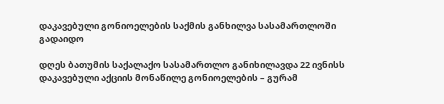დაკავებული გონიოელების საქმის განხილვა სასამართლოში გადაიდო

დღეს ბათუმის საქალაქო სასამართლო განიხილავდა 22 ივნისს დაკავებული აქციის მონაწილე გონიოელების – გურამ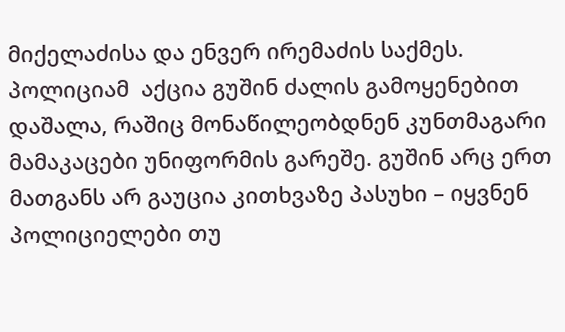მიქელაძისა და ენვერ ირემაძის საქმეს. პოლიციამ  აქცია გუშინ ძალის გამოყენებით დაშალა, რაშიც მონაწილეობდნენ კუნთმაგარი მამაკაცები უნიფორმის გარეშე. გუშინ არც ერთ მათგანს არ გაუცია კითხვაზე პასუხი – იყვნენ პოლიციელები თუ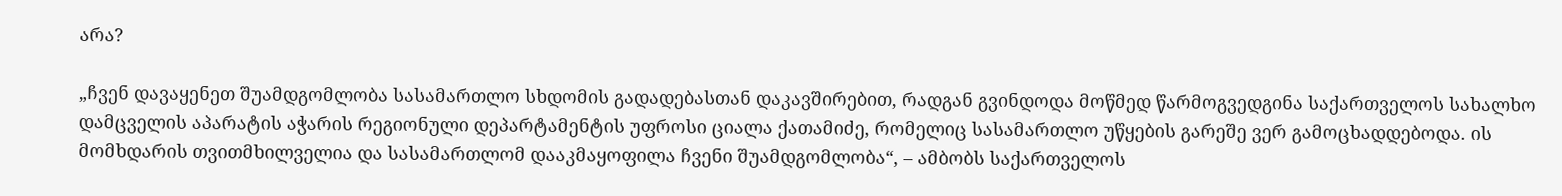არა?

„ჩვენ დავაყენეთ შუამდგომლობა სასამართლო სხდომის გადადებასთან დაკავშირებით, რადგან გვინდოდა მოწმედ წარმოგვედგინა საქართველოს სახალხო დამცველის აპარატის აჭარის რეგიონული დეპარტამენტის უფროსი ციალა ქათამიძე, რომელიც სასამართლო უწყების გარეშე ვერ გამოცხადდებოდა. ის მომხდარის თვითმხილველია და სასამართლომ დააკმაყოფილა ჩვენი შუამდგომლობა“, – ამბობს საქართველოს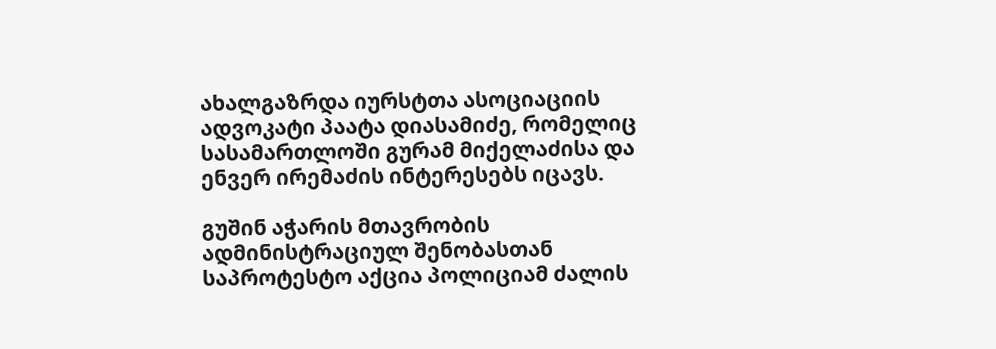ახალგაზრდა იურსტთა ასოციაციის ადვოკატი პაატა დიასამიძე, რომელიც სასამართლოში გურამ მიქელაძისა და ენვერ ირემაძის ინტერესებს იცავს.

გუშინ აჭარის მთავრობის ადმინისტრაციულ შენობასთან საპროტესტო აქცია პოლიციამ ძალის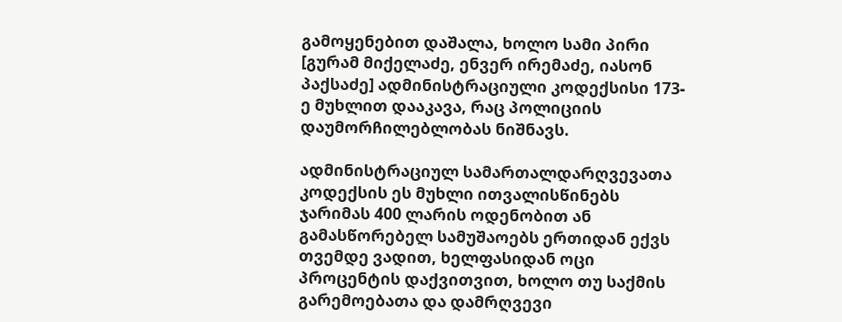გამოყენებით დაშალა, ხოლო სამი პირი  [გურამ მიქელაძე, ენვერ ირემაძე, იასონ პაქსაძე] ადმინისტრაციული კოდექსისი 173-ე მუხლით დააკავა, რაც პოლიციის დაუმორჩილებლობას ნიშნავს.

ადმინისტრაციულ სამართალდარღვევათა კოდექსის ეს მუხლი ითვალისწინებს ჯარიმას 400 ლარის ოდენობით ან გამასწორებელ სამუშაოებს ერთიდან ექვს თვემდე ვადით, ხელფასიდან ოცი პროცენტის დაქვითვით, ხოლო თუ საქმის გარემოებათა და დამრღვევი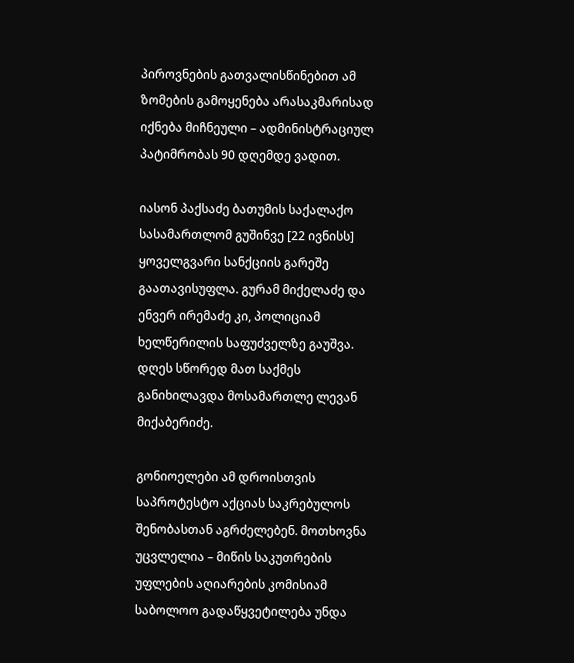პიროვნების გათვალისწინებით ამ ზომების გამოყენება არასაკმარისად იქნება მიჩნეული – ადმინისტრაციულ პატიმრობას 90 დღემდე ვადით.

იასონ პაქსაძე ბათუმის საქალაქო სასამართლომ გუშინვე [22 ივნისს] ყოველგვარი სანქციის გარეშე გაათავისუფლა. გურამ მიქელაძე და ენვერ ირემაძე კი, პოლიციამ ხელწერილის საფუძველზე გაუშვა. დღეს სწორედ მათ საქმეს განიხილავდა მოსამართლე ლევან მიქაბერიძე.

გონიოელები ამ დროისთვის საპროტესტო აქციას საკრებულოს შენობასთან აგრძელებენ. მოთხოვნა უცვლელია – მიწის საკუთრების უფლების აღიარების კომისიამ საბოლოო გადაწყვეტილება უნდა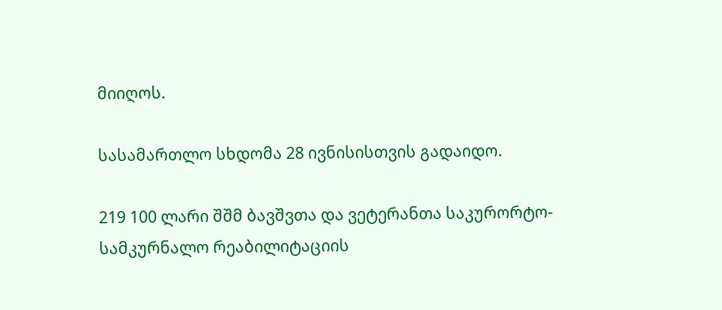მიიღოს.

სასამართლო სხდომა 28 ივნისისთვის გადაიდო.

219 100 ლარი შშმ ბავშვთა და ვეტერანთა საკურორტო-სამკურნალო რეაბილიტაციის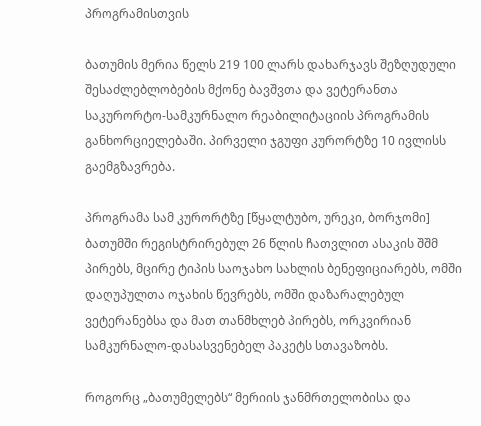პროგრამისთვის

ბათუმის მერია წელს 219 100 ლარს დახარჯავს შეზღუდული შესაძლებლობების მქონე ბავშვთა და ვეტერანთა საკურორტო-სამკურნალო რეაბილიტაციის პროგრამის განხორციელებაში. პირველი ჯგუფი კურორტზე 10 ივლისს გაემგზავრება.

პროგრამა სამ კურორტზე [წყალტუბო, ურეკი, ბორჯომი] ბათუმში რეგისტრირებულ 26 წლის ჩათვლით ასაკის შშმ პირებს, მცირე ტიპის საოჯახო სახლის ბენეფიციარებს, ომში დაღუპულთა ოჯახის წევრებს, ომში დაზარალებულ ვეტერანებსა და მათ თანმხლებ პირებს, ორკვირიან სამკურნალო-დასასვენებელ პაკეტს სთავაზობს.

როგორც „ბათუმელებს“ მერიის ჯანმრთელობისა და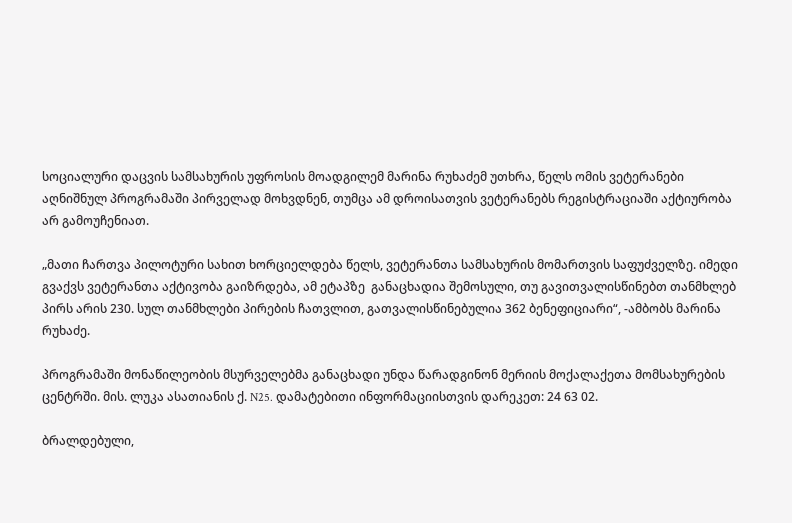სოციალური დაცვის სამსახურის უფროსის მოადგილემ მარინა რუხაძემ უთხრა, წელს ომის ვეტერანები აღნიშნულ პროგრამაში პირველად მოხვდნენ, თუმცა ამ დროისათვის ვეტერანებს რეგისტრაციაში აქტიურობა არ გამოუჩენიათ.

„მათი ჩართვა პილოტური სახით ხორციელდება წელს, ვეტერანთა სამსახურის მომართვის საფუძველზე. იმედი გვაქვს ვეტერანთა აქტივობა გაიზრდება, ამ ეტაპზე  განაცხადია შემოსული, თუ გავითვალისწინებთ თანმხლებ პირს არის 230. სულ თანმხლები პირების ჩათვლით, გათვალისწინებულია 362 ბენეფიციარი“, -ამბობს მარინა რუხაძე.

პროგრამაში მონაწილეობის მსურველებმა განაცხადი უნდა წარადგინონ მერიის მოქალაქეთა მომსახურების ცენტრში. მის. ლუკა ასათიანის ქ. N25. დამატებითი ინფორმაციისთვის დარეკეთ: 24 63 02.

ბრალდებული,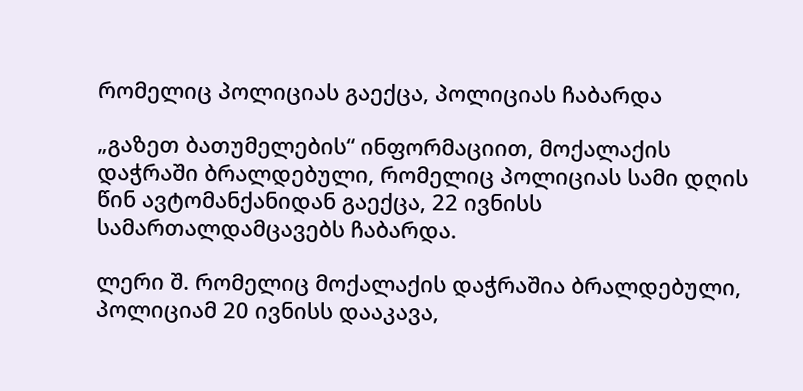რომელიც პოლიციას გაექცა, პოლიციას ჩაბარდა

„გაზეთ ბათუმელების“ ინფორმაციით, მოქალაქის დაჭრაში ბრალდებული, რომელიც პოლიციას სამი დღის წინ ავტომანქანიდან გაექცა, 22 ივნისს სამართალდამცავებს ჩაბარდა.

ლერი შ. რომელიც მოქალაქის დაჭრაშია ბრალდებული, პოლიციამ 20 ივნისს დააკავა,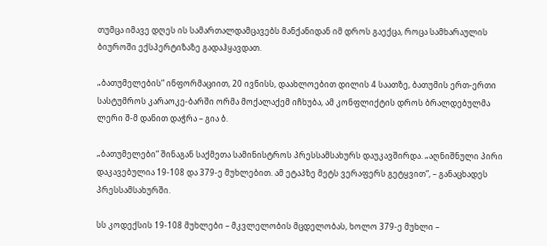თუმცა იმავე დღეს ის სამართალდამცავებს მანქანიდან იმ დროს გაექცა, როცა სამხარაულის ბიუროში ექსპერტიზაზე გადაჰყავდათ.

„ბათუმელების“ ინფორმაციით, 20 ივნისს, დაახლოებით დილის 4 საათზე, ბათუმის ერთ-ერთი სასტუმროს კარაოკე-ბარში ორმა მოქალაქემ იჩხუბა, ამ კონფლიქტის დროს ბრალდებულმა ლერი შ-მ დანით დაჭრა – გია ბ.

„ბათუმელები“ შინაგან საქმეთა სამინისტროს პრესსამსახურს დაუკავშირდა. „აღნიშნული პირი დაკავებულია 19-108 და 379-ე მუხლებით. ამ ეტაპზე მეტს ვერაფერს გეტყვით“, – განაცხადეს პრესსამსახურში.

სს კოდექსის 19-108 მუხლები – მკვლელობის მცდელობას, ხოლო 379-ე მუხლი –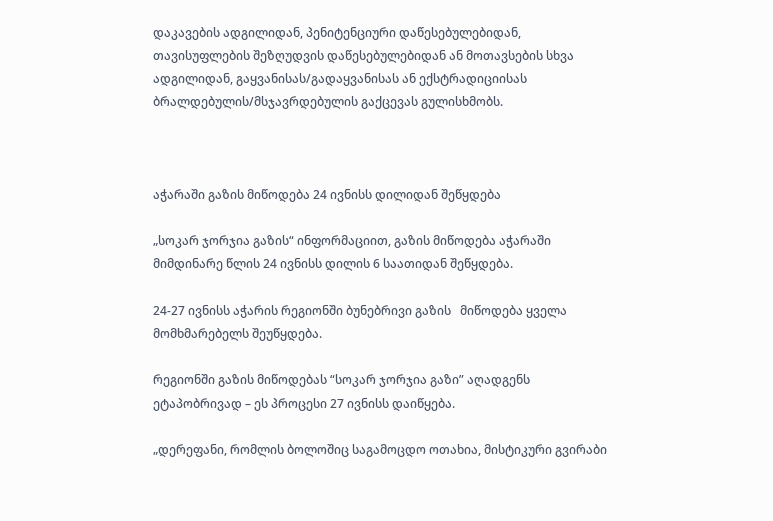დაკავების ადგილიდან, პენიტენციური დაწესებულებიდან, თავისუფლების შეზღუდვის დაწესებულებიდან ან მოთავსების სხვა ადგილიდან, გაყვანისას/გადაყვანისას ან ექსტრადიციისას ბრალდებულის/მსჯავრდებულის გაქცევას გულისხმობს.



აჭარაში გაზის მიწოდება 24 ივნისს დილიდან შეწყდება

„სოკარ ჯორჯია გაზის“ ინფორმაციით, გაზის მიწოდება აჭარაში მიმდინარე წლის 24 ივნისს დილის 6 საათიდან შეწყდება.

24-27 ივნისს აჭარის რეგიონში ბუნებრივი გაზის   მიწოდება ყველა მომხმარებელს შეუწყდება.

რეგიონში გაზის მიწოდებას “სოკარ ჯორჯია გაზი” აღადგენს ეტაპობრივად – ეს პროცესი 27 ივნისს დაიწყება.

„დერეფანი, რომლის ბოლოშიც საგამოცდო ოთახია, მისტიკური გვირაბი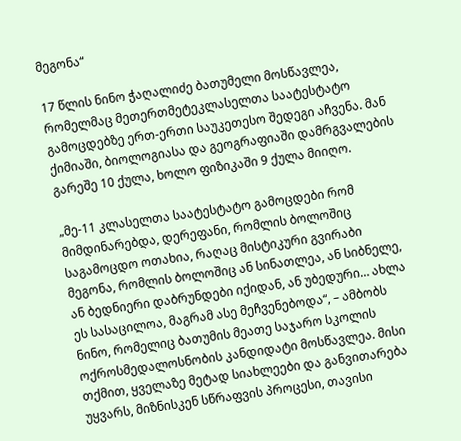მეგონა“

17 წლის ნინო ჭაღალიძე ბათუმელი მოსწავლეა, რომელმაც მეთერთმეტეკლასელთა საატესტატო გამოცდებზე ერთ-ერთი საუკეთესო შედეგი აჩვენა. მან ქიმიაში, ბიოლოგიასა და გეოგრაფიაში დამრგვალების გარეშე 10 ქულა, ხოლო ფიზიკაში 9 ქულა მიიღო.

„მე-11 კლასელთა საატესტატო გამოცდები რომ მიმდინარებდა, დერეფანი, რომლის ბოლოშიც საგამოცდო ოთახია, რაღაც მისტიკური გვირაბი მეგონა, რომლის ბოლოშიც ან სინათლეა, ან სიბნელე, ან ბედნიერი დაბრუნდები იქიდან, ან უბედური… ახლა ეს სასაცილოა, მაგრამ ასე მეჩვენებოდა“, – ამბობს ნინო, რომელიც ბათუმის მეათე საჯარო სკოლის ოქროსმედალოსნობის კანდიდატი მოსწავლეა. მისი თქმით, ყველაზე მეტად სიახლეები და განვითარება უყვარს, მიზნისკენ სწრაფვის პროცესი, თავისი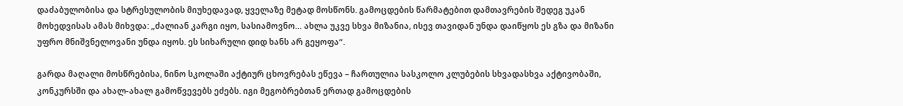დაძაბულობისა და სტრესულობის მიუხედავად, ყველაზე მეტად მოსწონს. გამოცდების წარმატებით დამთავრების შედეგ უკან მოხედვისას ამას მიხვდა: „ძალიან კარგი იყო, სასიამოვნო… ახლა უკვე სხვა მიზანია, ისევ თავიდან უნდა დაიწყოს ეს გზა და მიზანი უფრო მნიშვნელოვანი უნდა იყოს. ეს სიხარული დიდ ხანს არ გეყოფა“.

გარდა მაღალი მოსწრებისა, ნინო სკოლაში აქტიურ ცხოვრებას ეწევა – ჩართულია სასკოლო კლუბების სხვადასხვა აქტივობაში, კონკურსში და ახალ-ახალ გამოწვევებს ეძებს. იგი მეგობრებთან ერთად გამოცდების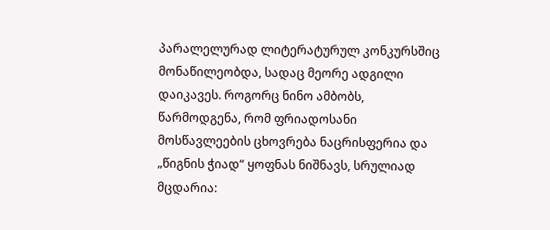პარალელურად ლიტერატურულ კონკურსშიც მონაწილეობდა, სადაც მეორე ადგილი დაიკავეს. როგორც ნინო ამბობს, წარმოდგენა, რომ ფრიადოსანი მოსწავლეების ცხოვრება ნაცრისფერია და „წიგნის ჭიად“ ყოფნას ნიშნავს, სრულიად მცდარია: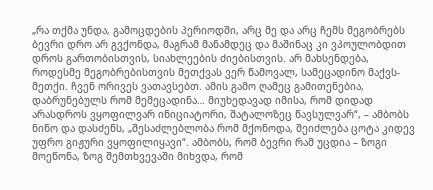„რა თქმა უნდა, გამოცდების პერიოდში, არც მე და არც ჩემს მეგობრებს ბევრი დრო არ გვქონდა, მაგრამ მანამდეც და მაშინაც კი ვპოულობდით დროს გართობისთვის, სიახლეების ძიებისთვის. არ მახსენდება, როდესმე მეგობრებისთვის მეთქვას ვერ წამოვალ, სამეცადინო მაქვს-მეთქი. ჩვენ ორივეს ვათავსებთ. ამის გამო ღამეც გამითენებია, დაბრუნებულს რომ მემეცადინა… მიუხედავად იმისა, რომ დიდად არასდროს ვყოფილვარ ინიციატორი, შატალოზეც წავსულვარ“, – ამბობს ნინო და დასძენს, „შესაძლებლობა რომ მქონოდა, შეიძლება ცოტა კიდევ უფრო გიჟური ვყოფილიყავი“. ამბობს, რომ ბევრი რამ უცდია – ზოგი მოეწონა, ზოგ შემთხვევაში მიხვდა, რომ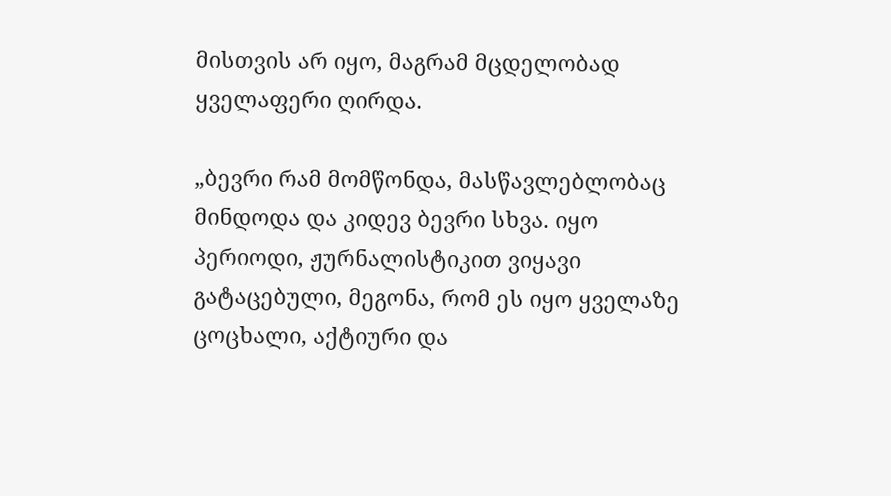მისთვის არ იყო, მაგრამ მცდელობად ყველაფერი ღირდა.

„ბევრი რამ მომწონდა, მასწავლებლობაც მინდოდა და კიდევ ბევრი სხვა. იყო პერიოდი, ჟურნალისტიკით ვიყავი გატაცებული, მეგონა, რომ ეს იყო ყველაზე ცოცხალი, აქტიური და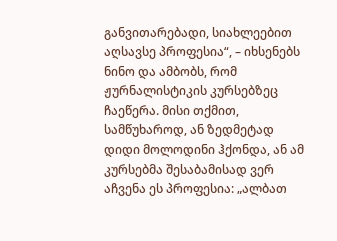განვითარებადი, სიახლეებით აღსავსე პროფესია“, – იხსენებს ნინო და ამბობს, რომ ჟურნალისტიკის კურსებზეც ჩაეწერა. მისი თქმით, სამწუხაროდ, ან ზედმეტად დიდი მოლოდინი ჰქონდა, ან ამ კურსებმა შესაბამისად ვერ აჩვენა ეს პროფესია: „ალბათ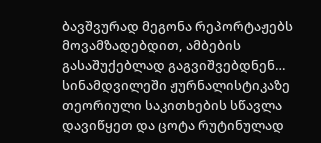ბავშვურად მეგონა რეპორტაჟებს მოვამზადებდით, ამბების გასაშუქებლად გაგვიშვებდნენ… სინამდვილეში ჟურნალისტიკაზე თეორიული საკითხების სწავლა დავიწყეთ და ცოტა რუტინულად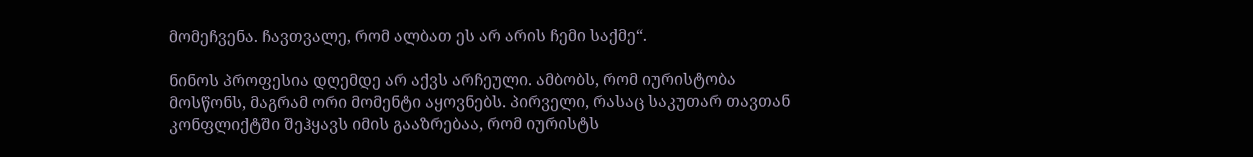მომეჩვენა. ჩავთვალე, რომ ალბათ ეს არ არის ჩემი საქმე“.

ნინოს პროფესია დღემდე არ აქვს არჩეული. ამბობს, რომ იურისტობა მოსწონს, მაგრამ ორი მომენტი აყოვნებს. პირველი, რასაც საკუთარ თავთან კონფლიქტში შეჰყავს იმის გააზრებაა, რომ იურისტს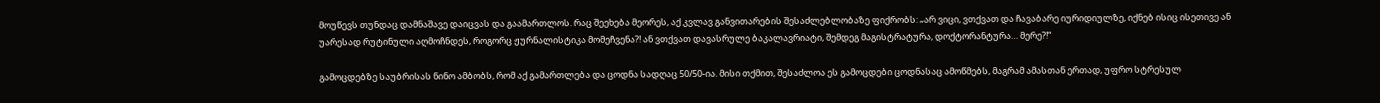მოუწევს თუნდაც დამნაშავე დაიცვას და გაამართლოს. რაც შეეხება მეორეს, აქ კვლავ განვითარების შესაძლებლობაზე ფიქრობს: „არ ვიცი, ვთქვათ და ჩავაბარე იურიდიულზე, იქნებ ისიც ისეთივე ან უარესად რუტინული აღმოჩნდეს, როგორც ჟურნალისტიკა მომეჩვენა?! ან ვთქვათ დავასრულე ბაკალავრიატი, შემდეგ მაგისტრატურა, დოქტორანტურა… მერე?!“

გამოცდებზე საუბრისას ნინო ამბობს, რომ აქ გამართლება და ცოდნა სადღაც 50/50-ია. მისი თქმით, შესაძლოა ეს გამოცდები ცოდნასაც ამოწმებს, მაგრამ ამასთან ერთად, უფრო სტრესულ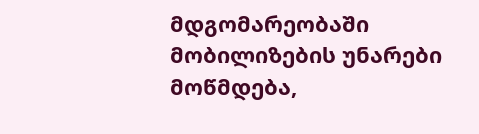მდგომარეობაში მობილიზების უნარები მოწმდება,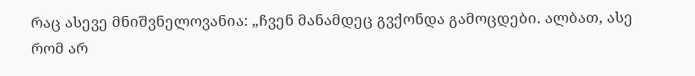რაც ასევე მნიშვნელოვანია: „ჩვენ მანამდეც გვქონდა გამოცდები. ალბათ, ასე რომ არ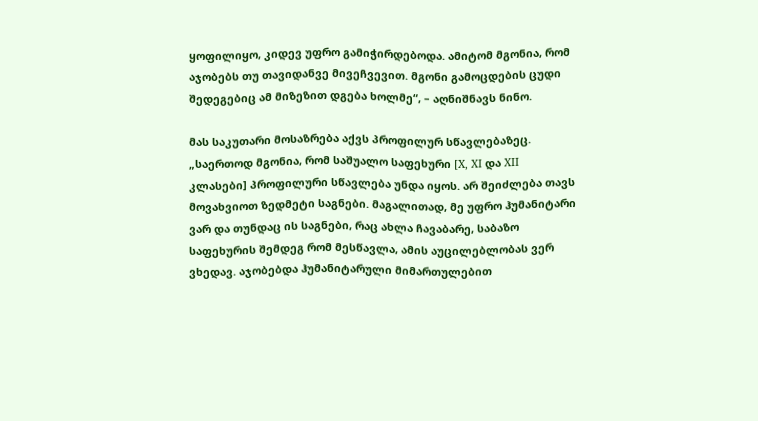ყოფილიყო, კიდევ უფრო გამიჭირდებოდა. ამიტომ მგონია, რომ აჯობებს თუ თავიდანვე მივეჩვევით. მგონი გამოცდების ცუდი შედეგებიც ამ მიზეზით დგება ხოლმე“, – აღნიშნავს ნინო.

მას საკუთარი მოსაზრება აქვს პროფილურ სწავლებაზეც. „საერთოდ მგონია, რომ საშუალო საფეხური [X, XI და XII კლასები] პროფილური სწავლება უნდა იყოს. არ შეიძლება თავს მოვახვიოთ ზედმეტი საგნები. მაგალითად, მე უფრო ჰუმანიტარი ვარ და თუნდაც ის საგნები, რაც ახლა ჩავაბარე, საბაზო საფეხურის შემდეგ რომ მესწავლა, ამის აუცილებლობას ვერ ვხედავ. აჯობებდა ჰუმანიტარული მიმართულებით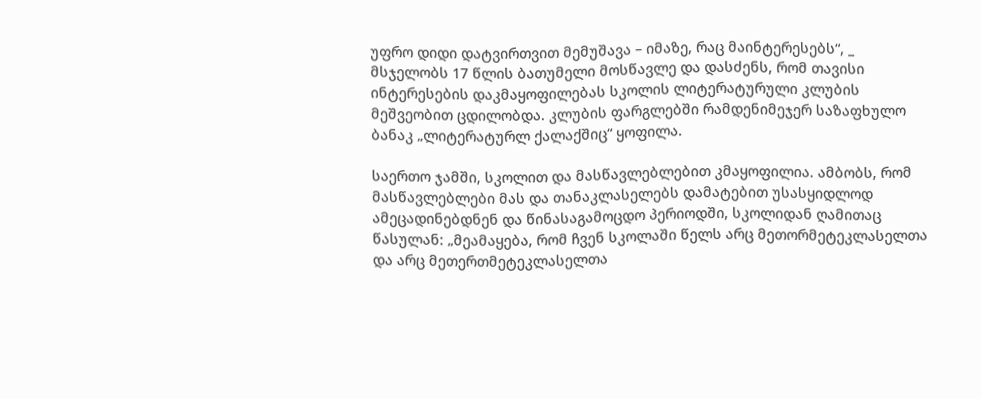უფრო დიდი დატვირთვით მემუშავა – იმაზე, რაც მაინტერესებს“, _ მსჯელობს 17 წლის ბათუმელი მოსწავლე და დასძენს, რომ თავისი ინტერესების დაკმაყოფილებას სკოლის ლიტერატურული კლუბის მეშვეობით ცდილობდა. კლუბის ფარგლებში რამდენიმეჯერ საზაფხულო ბანაკ „ლიტერატურლ ქალაქშიც“ ყოფილა.

საერთო ჯამში, სკოლით და მასწავლებლებით კმაყოფილია. ამბობს, რომ მასწავლებლები მას და თანაკლასელებს დამატებით უსასყიდლოდ ამეცადინებდნენ და წინასაგამოცდო პერიოდში, სკოლიდან ღამითაც წასულან: „მეამაყება, რომ ჩვენ სკოლაში წელს არც მეთორმეტეკლასელთა და არც მეთერთმეტეკლასელთა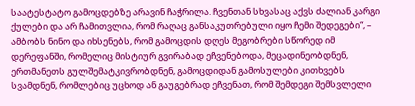საატესტატო გამოცდებზე არავინ ჩაჭრილა. ჩვენთან სხვასაც აქვს ძალიან კარგი ქულები და არ ჩამითვლია, რომ რაღაც განსაკუთრებული იყო ჩემი შედეგები“, – ამბობს ნინო და იხსენებს, რომ გამოცდის დღეს მეგობრები სწორედ იმ დერეფანში, რომელიც მისტიურ გვირაბად ეჩვენებოდა, მეცადინეობდნენ, ერთმანეთს გულშემატკივრობდნენ, გამოცდიდან გამოსულები კითხვებს სვამდნენ, რომლებიც უცხოდ ან გაუგებრად ეჩვენათ, რომ შემდეგი შემსვლელი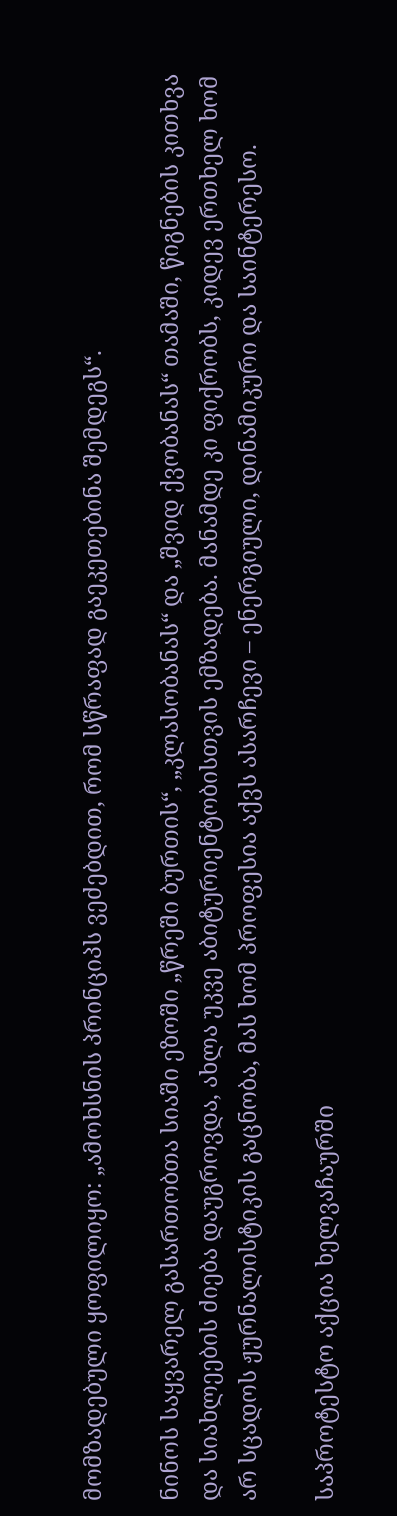მომზადებული ყოფილიყო: „ამოხსნის პრინციპს ვეძებდით, რომ სწრაფად გაეკეთებინა შემდეგს“.

ნინოს საყვარელ გასართობთა სიაში ეზოში „წრეში ბურთის“, „კლასობანას“ და „შვიდ ქვობანას“ თამაში, წიგნების კითხვა და სიახლეების ძიება დაუგროვდა, ახლა უკვე აბიტურიენტობისთვის ემზადება. მანამდე კი ფიქრობს, კიდევ ერთხელ ხომ არ სცადოს ჟურნალისტიკის გაცნობა, მას ხომ პროფესია აქვს ასარჩევი – ენერგიული, დინამიკური და საინტერესო.

საპროტესტო აქცია ხელვაჩაურში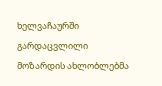ხელვაჩაურში გარდაცვლილი მოზარდის ახლობლებმა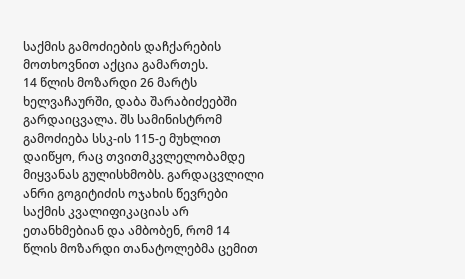საქმის გამოძიების დაჩქარების მოთხოვნით აქცია გამართეს.
14 წლის მოზარდი 26 მარტს ხელვაჩაურში, დაბა შარაბიძეებში გარდაიცვალა. შს სამინისტრომ გამოძიება სსკ-ის 115-ე მუხლით დაიწყო, რაც თვითმკვლელობამდე მიყვანას გულისხმობს. გარდაცვლილი ანრი გოგიტიძის ოჯახის წევრები საქმის კვალიფიკაციას არ ეთანხმებიან და ამბობენ, რომ 14 წლის მოზარდი თანატოლებმა ცემით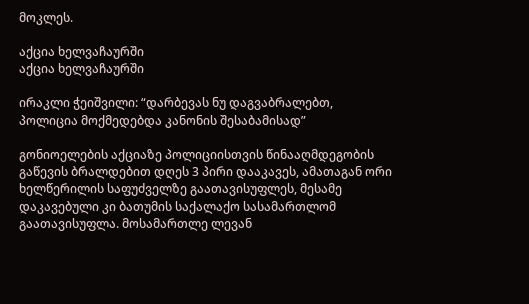მოკლეს.

აქცია ხელვაჩაურში
აქცია ხელვაჩაურში

ირაკლი ჭეიშვილი: “დარბევას ნუ დაგვაბრალებთ, პოლიცია მოქმედებდა კანონის შესაბამისად”

გონიოელების აქციაზე პოლიციისთვის წინააღმდეგობის გაწევის ბრალდებით დღეს 3 პირი დააკავეს, ამათაგან ორი ხელწერილის საფუძველზე გაათავისუფლეს, მესამე დაკავებული კი ბათუმის საქალაქო სასამართლომ გაათავისუფლა. მოსამართლე ლევან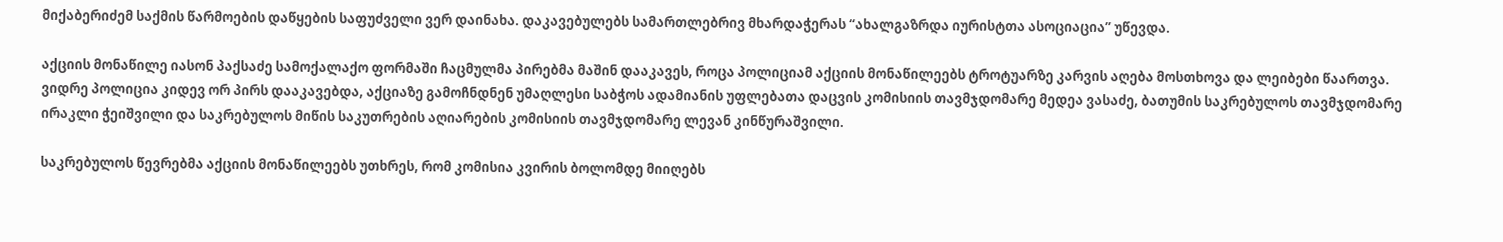მიქაბერიძემ საქმის წარმოების დაწყების საფუძველი ვერ დაინახა. დაკავებულებს სამართლებრივ მხარდაჭერას “ახალგაზრდა იურისტთა ასოციაცია” უწევდა.

აქციის მონაწილე იასონ პაქსაძე სამოქალაქო ფორმაში ჩაცმულმა პირებმა მაშინ დააკავეს, როცა პოლიციამ აქციის მონაწილეებს ტროტუარზე კარვის აღება მოსთხოვა და ლეიბები წაართვა. ვიდრე პოლიცია კიდევ ორ პირს დააკავებდა, აქციაზე გამოჩნდნენ უმაღლესი საბჭოს ადამიანის უფლებათა დაცვის კომისიის თავმჯდომარე მედეა ვასაძე, ბათუმის საკრებულოს თავმჯდომარე ირაკლი ჭეიშვილი და საკრებულოს მიწის საკუთრების აღიარების კომისიის თავმჯდომარე ლევან კინწურაშვილი.

საკრებულოს წევრებმა აქციის მონაწილეებს უთხრეს, რომ კომისია კვირის ბოლომდე მიიღებს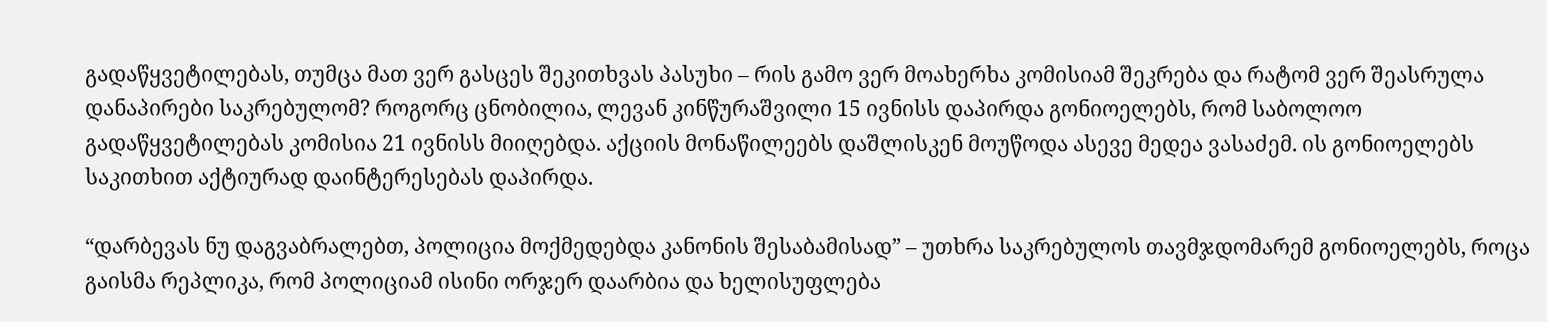გადაწყვეტილებას, თუმცა მათ ვერ გასცეს შეკითხვას პასუხი – რის გამო ვერ მოახერხა კომისიამ შეკრება და რატომ ვერ შეასრულა დანაპირები საკრებულომ? როგორც ცნობილია, ლევან კინწურაშვილი 15 ივნისს დაპირდა გონიოელებს, რომ საბოლოო გადაწყვეტილებას კომისია 21 ივნისს მიიღებდა. აქციის მონაწილეებს დაშლისკენ მოუწოდა ასევე მედეა ვასაძემ. ის გონიოელებს საკითხით აქტიურად დაინტერესებას დაპირდა.

“დარბევას ნუ დაგვაბრალებთ, პოლიცია მოქმედებდა კანონის შესაბამისად” – უთხრა საკრებულოს თავმჯდომარემ გონიოელებს, როცა გაისმა რეპლიკა, რომ პოლიციამ ისინი ორჯერ დაარბია და ხელისუფლება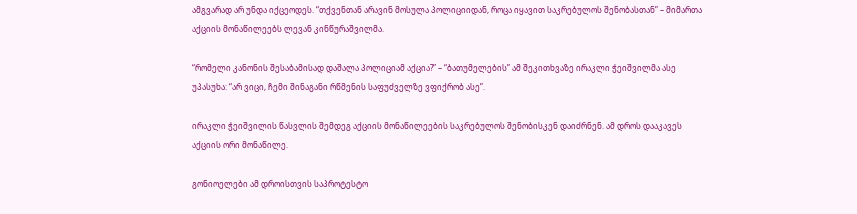ამგვარად არ უნდა იქცეოდეს. “თქვენთან არავინ მოსულა პოლიციიდან, როცა იყავით საკრებულოს შენობასთან” – მიმართა აქციის მონაწილეებს ლევან კინწურაშვილმა.

“რომელი კანონის შესაბამისად დაშალა პოლიციამ აქცია?” – “ბათუმელების” ამ შეკითხვაზე ირაკლი ჭეიშვილმა ასე უპასუხა: “არ ვიცი, ჩემი შინაგანი რწმენის საფუძველზე ვფიქრობ ასე”.

ირაკლი ჭეიშვილის წასვლის შემდეგ აქციის მონაწილეების საკრებულოს შენობისკენ დაიძრნენ. ამ დროს დააკავეს აქციის ორი მონაწილე.

გონიოელები ამ დროისთვის საპროტესტო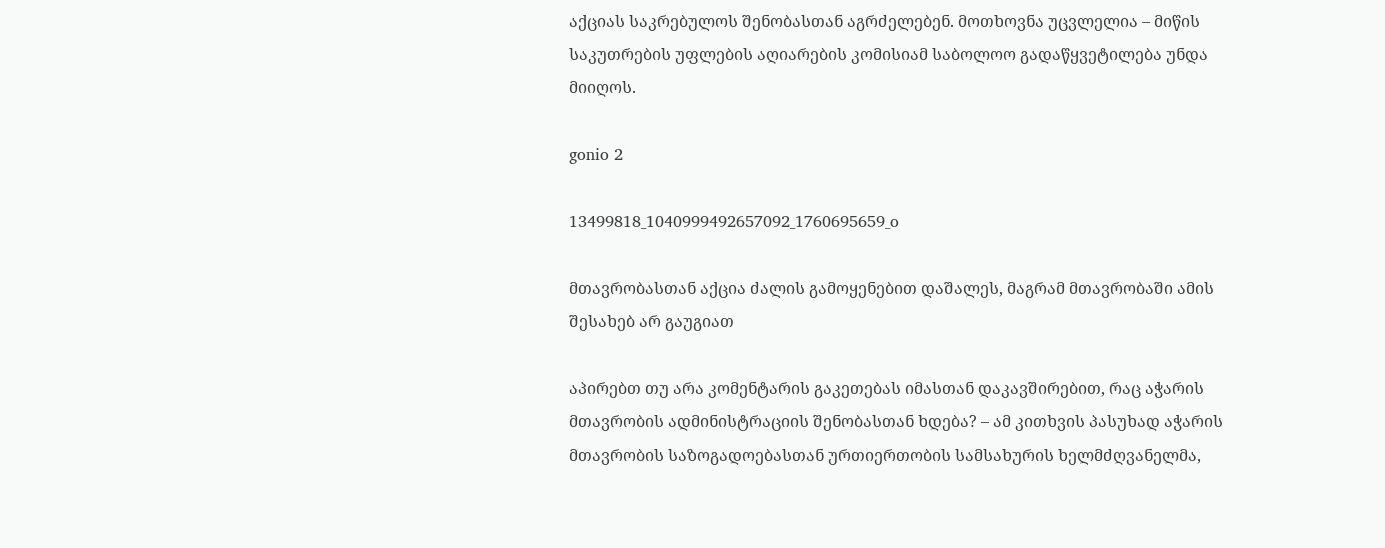აქციას საკრებულოს შენობასთან აგრძელებენ. მოთხოვნა უცვლელია – მიწის საკუთრების უფლების აღიარების კომისიამ საბოლოო გადაწყვეტილება უნდა მიიღოს.

gonio 2

13499818_1040999492657092_1760695659_o

მთავრობასთან აქცია ძალის გამოყენებით დაშალეს, მაგრამ მთავრობაში ამის შესახებ არ გაუგიათ

აპირებთ თუ არა კომენტარის გაკეთებას იმასთან დაკავშირებით, რაც აჭარის მთავრობის ადმინისტრაციის შენობასთან ხდება? – ამ კითხვის პასუხად აჭარის მთავრობის საზოგადოებასთან ურთიერთობის სამსახურის ხელმძღვანელმა,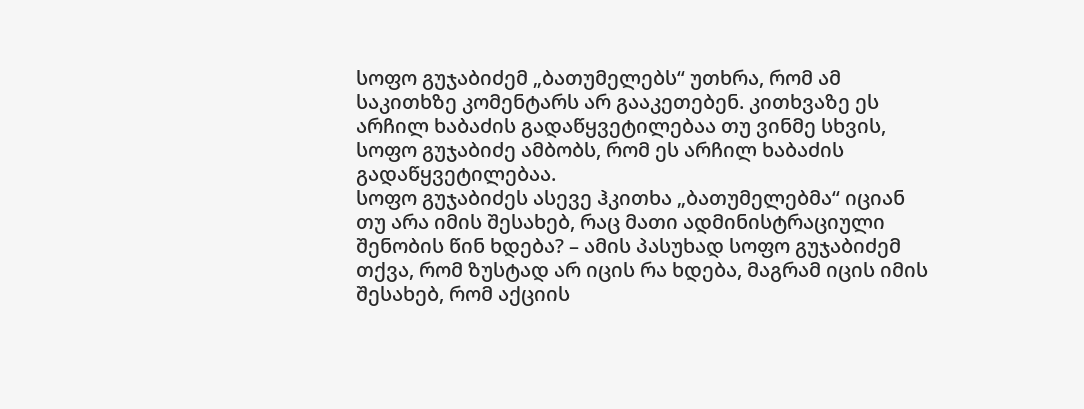სოფო გუჯაბიძემ „ბათუმელებს“ უთხრა, რომ ამ საკითხზე კომენტარს არ გააკეთებენ. კითხვაზე ეს არჩილ ხაბაძის გადაწყვეტილებაა თუ ვინმე სხვის, სოფო გუჯაბიძე ამბობს, რომ ეს არჩილ ხაბაძის გადაწყვეტილებაა.
სოფო გუჯაბიძეს ასევე ჰკითხა „ბათუმელებმა“ იციან თუ არა იმის შესახებ, რაც მათი ადმინისტრაციული შენობის წინ ხდება? – ამის პასუხად სოფო გუჯაბიძემ თქვა, რომ ზუსტად არ იცის რა ხდება, მაგრამ იცის იმის შესახებ, რომ აქციის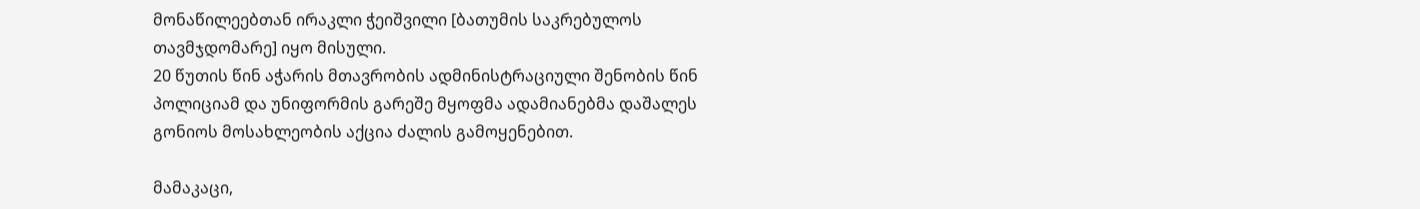მონაწილეებთან ირაკლი ჭეიშვილი [ბათუმის საკრებულოს თავმჯდომარე] იყო მისული.
20 წუთის წინ აჭარის მთავრობის ადმინისტრაციული შენობის წინ პოლიციამ და უნიფორმის გარეშე მყოფმა ადამიანებმა დაშალეს გონიოს მოსახლეობის აქცია ძალის გამოყენებით.

მამაკაცი,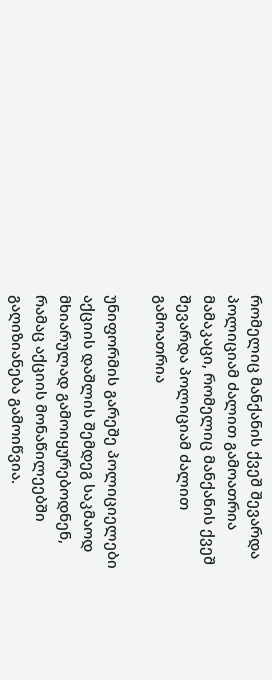რომელიც მანქანის ქვეშ შევარდა პოლიციამ ძალით გამოათრია
მამაკაცი, რომელიც მანქანის ქვეშ შევარდა პოლიციამ ძალით გამოათრია

უნიფორმის გარეშე პოლიციელები აქციის დაშლის შემდეგ საკმაოდ მხიარულად გამოიყურებოდნენ, რამაც აქციის მონაწილეებში გაღიზიანება გამოიწვია.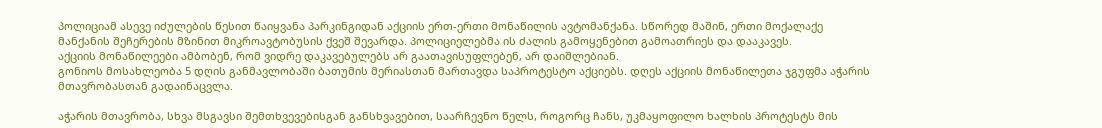პოლიციამ ასევე იძულების წესით წაიყვანა პარკინგიდან აქციის ერთ-ერთი მონაწილის ავტომანქანა. სწორედ მაშინ, ერთი მოქალაქე მანქანის შეჩერების მზინით მიკროავტობუსის ქვეშ შევარდა. პოლიციელებმა ის ძალის გამოყენებით გამოათრიეს და დააკავეს.
აქციის მონაწილეები ამბობენ, რომ ვიდრე დაკავებულებს არ გაათავისუფლებენ, არ დაიშლებიან.
გონიოს მოსახლეობა 5 დღის განმავლობაში ბათუმის მერიასთან მართავდა საპროტესტო აქციებს. დღეს აქციის მონაწილეთა ჯგუფმა აჭარის მთავრობასთან გადაინაცვლა.

აჭარის მთავრობა, სხვა მსგავსი შემთხვევებისგან განსხვავებით, საარჩევნო წელს, როგორც ჩანს, უკმაყოფილო ხალხის პროტესტს მის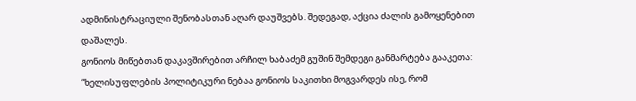ადმინისტრაციული შენობასთან აღარ დაუშვებს. შედეგად, აქცია ძალის გამოყენებით დაშალეს.
გონიოს მიწებთან დაკავშირებით არჩილ ხაბაძემ გუშინ შემდეგი განმარტება გააკეთა: “ხელისუფლების პოლიტიკური ნებაა გონიოს საკითხი მოგვარდეს ისე, რომ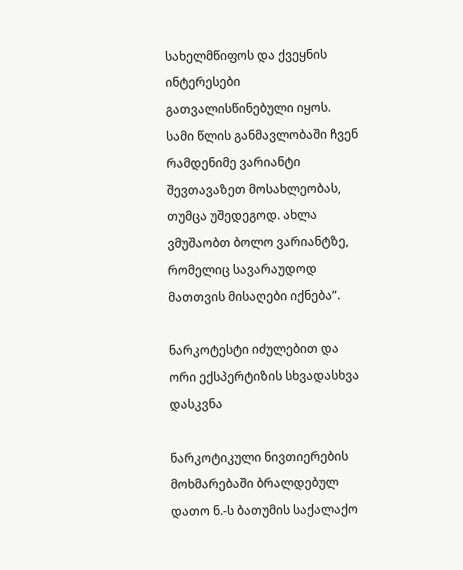სახელმწიფოს და ქვეყნის ინტერესები გათვალისწინებული იყოს. სამი წლის განმავლობაში ჩვენ რამდენიმე ვარიანტი შევთავაზეთ მოსახლეობას, თუმცა უშედეგოდ. ახლა ვმუშაობთ ბოლო ვარიანტზე, რომელიც სავარაუდოდ მათთვის მისაღები იქნება”.

ნარკოტესტი იძულებით და ორი ექსპერტიზის სხვადასხვა დასკვნა

ნარკოტიკული ნივთიერების მოხმარებაში ბრალდებულ დათო ნ.-ს ბათუმის საქალაქო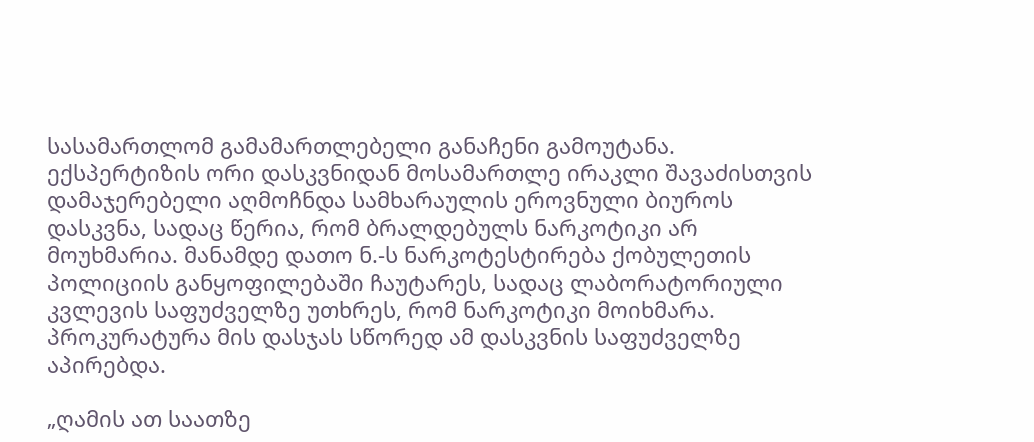სასამართლომ გამამართლებელი განაჩენი გამოუტანა. ექსპერტიზის ორი დასკვნიდან მოსამართლე ირაკლი შავაძისთვის დამაჯერებელი აღმოჩნდა სამხარაულის ეროვნული ბიუროს დასკვნა, სადაც წერია, რომ ბრალდებულს ნარკოტიკი არ მოუხმარია. მანამდე დათო ნ.-ს ნარკოტესტირება ქობულეთის პოლიციის განყოფილებაში ჩაუტარეს, სადაც ლაბორატორიული კვლევის საფუძველზე უთხრეს, რომ ნარკოტიკი მოიხმარა. პროკურატურა მის დასჯას სწორედ ამ დასკვნის საფუძველზე აპირებდა.

„ღამის ათ საათზე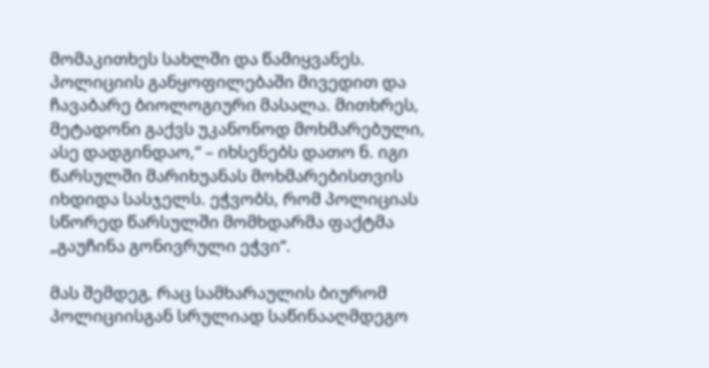მომაკითხეს სახლში და წამიყვანეს. პოლიციის განყოფილებაში მივედით და ჩავაბარე ბიოლოგიური მასალა. მითხრეს, მეტადონი გაქვს უკანონოდ მოხმარებული, ასე დადგინდაო,“ – იხსენებს დათო ნ. იგი წარსულში მარიხუანას მოხმარებისთვის იხდიდა სასჯელს. ეჭვობს, რომ პოლიციას სწორედ წარსულში მომხდარმა ფაქტმა „გაუჩინა გონივრული ეჭვი“.

მას შემდეგ, რაც სამხარაულის ბიურომ პოლიციისგან სრულიად საწინააღმდეგო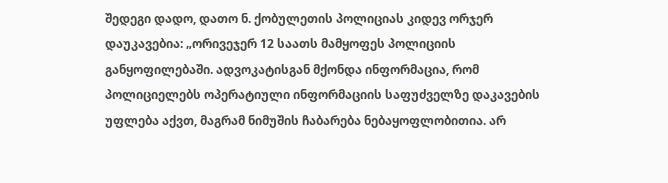შედეგი დადო, დათო ნ. ქობულეთის პოლიციას კიდევ ორჯერ დაუკავებია: „ორივეჯერ 12 საათს მამყოფეს პოლიციის განყოფილებაში. ადვოკატისგან მქონდა ინფორმაცია, რომ პოლიციელებს ოპერატიული ინფორმაციის საფუძველზე დაკავების უფლება აქვთ, მაგრამ ნიმუშის ჩაბარება ნებაყოფლობითია. არ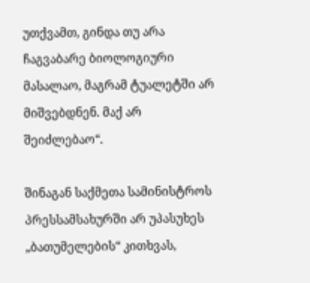უთქვამთ, გინდა თუ არა ჩაგვაბარე ბიოლოგიური მასალაო, მაგრამ ტუალეტში არ მიშვებდნენ. მაქ არ შეიძლებაო“.

შინაგან საქმეთა სამინისტროს პრესსამსახურში არ უპასუხეს „ბათუმელების“ კითხვას,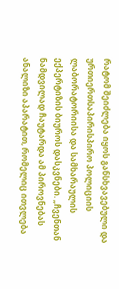რატომ შეიძლება იყოს განსხვავებული და ურთიერთსაპირისპირო პოლიციის ლაბორატორიისა და სამხარაულის ექპერტიზის ბიუროს დასკვნები. „ჩვენთან ნამდვილად ჩაუტარდა ამ პიროვნებას ანალიზი აპარატით, რომელიც ითვლება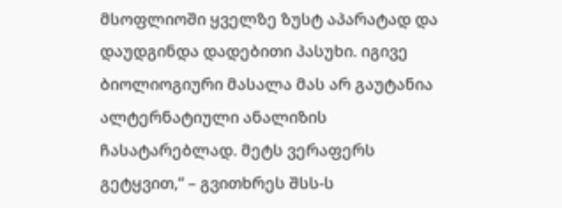მსოფლიოში ყველზე ზუსტ აპარატად და დაუდგინდა დადებითი პასუხი. იგივე ბიოლიოგიური მასალა მას არ გაუტანია ალტერნატიული ანალიზის ჩასატარებლად. მეტს ვერაფერს გეტყვით,“ – გვითხრეს შსს-ს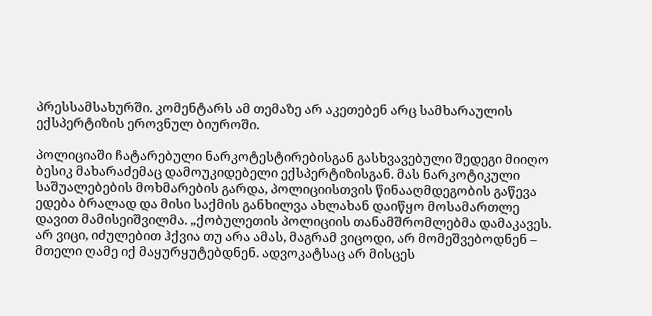პრესსამსახურში. კომენტარს ამ თემაზე არ აკეთებენ არც სამხარაულის ექსპერტიზის ეროვნულ ბიუროში.

პოლიციაში ჩატარებული ნარკოტესტირებისგან გასხვავებული შედეგი მიიღო ბესიკ მახარაძემაც დამოუკიდებელი ექსპერტიზისგან. მას ნარკოტიკული საშუალებების მოხმარების გარდა, პოლიციისთვის წინააღმდეგობის გაწევა ედება ბრალად და მისი საქმის განხილვა ახლახან დაიწყო მოსამართლე დავით მამისეიშვილმა. „ქობულეთის პოლიციის თანამშრომლებმა დამაკავეს. არ ვიცი, იძულებით ჰქვია თუ არა ამას, მაგრამ ვიცოდი, არ მომეშვებოდნენ – მთელი ღამე იქ მაყურყუტებდნენ. ადვოკატსაც არ მისცეს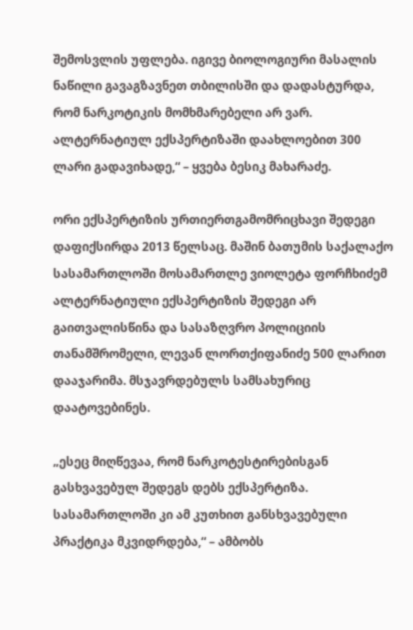შემოსვლის უფლება. იგივე ბიოლოგიური მასალის ნაწილი გავაგზავნეთ თბილისში და დადასტურდა, რომ ნარკოტიკის მომხმარებელი არ ვარ. ალტერნატიულ ექსპერტიზაში დაახლოებით 300 ლარი გადავიხადე,“ – ყვება ბესიკ მახარაძე.

ორი ექსპერტიზის ურთიერთგამომრიცხავი შედეგი დაფიქსირდა 2013 წელსაც. მაშინ ბათუმის საქალაქო სასამართლოში მოსამართლე ვიოლეტა ფორჩხიძემ ალტერნატიული ექსპერტიზის შედეგი არ გაითვალისწინა და სასაზღვრო პოლიციის თანამშრომელი, ლევან ლორთქიფანიძე 500 ლარით დააჯარიმა. მსჯავრდებულს სამსახურიც დაატოვებინეს.

„ესეც მიღწევაა, რომ ნარკოტესტირებისგან გასხვავებულ შედეგს დებს ექსპერტიზა. სასამართლოში კი ამ კუთხით განსხვავებული პრაქტიკა მკვიდრდება,“ – ამბობს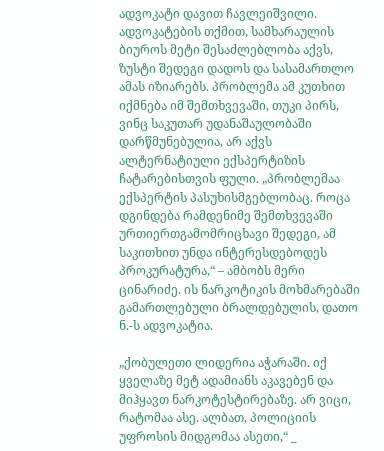ადვოკატი დავით ჩავლეიშვილი. ადვოკატების თქმით, სამხარაულის ბიუროს მეტი შესაძლებლობა აქვს, ზუსტი შედეგი დადოს და სასამართლო ამას იზიარებს. პრობლემა ამ კუთხით იქმნება იმ შემთხვევაში, თუკი პირს, ვინც საკუთარ უდანაშაულობაში დარწმუნებულია, არ აქვს ალტერნატიული ექსპერტიზის ჩატარებისთვის ფული. „პრობლემაა ექსპერტის პასუხისმგებლობაც. როცა დგინდება რამდენიმე შემთხვევაში ურთიერთგამომრიცხავი შედეგი, ამ საკითხით უნდა ინტერესდებოდეს პროკურატურა,“ – ამბობს მერი ცინარიძე. ის ნარკოტიკის მოხმარებაში გამართლებული ბრალდებულის, დათო ნ.-ს ადვოკატია.

„ქობულეთი ლიდერია აჭარაში. იქ ყველაზე მეტ ადამიანს აკავებენ და მიჰყავთ ნარკოტესტირებაზე. არ ვიცი, რატომაა ასე. ალბათ, პოლიციის უფროსის მიდგომაა ასეთი,“ _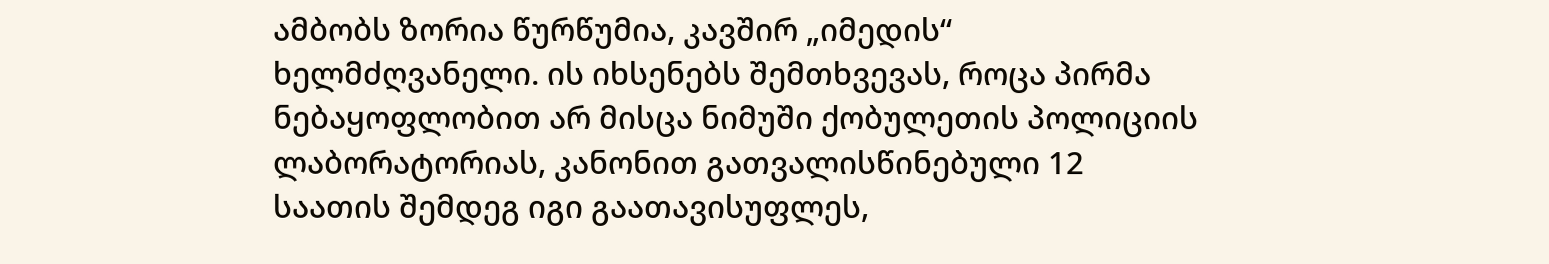ამბობს ზორია წურწუმია, კავშირ „იმედის“ ხელმძღვანელი. ის იხსენებს შემთხვევას, როცა პირმა ნებაყოფლობით არ მისცა ნიმუში ქობულეთის პოლიციის ლაბორატორიას, კანონით გათვალისწინებული 12 საათის შემდეგ იგი გაათავისუფლეს,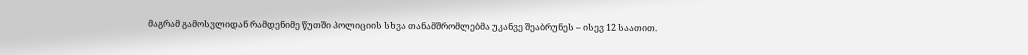მაგრამ გამოსვლიდან რამდენიმე წუთში პოლიციის სხვა თანამშრომლებმა უკანვე შეაბრუნეს – ისევ 12 საათით.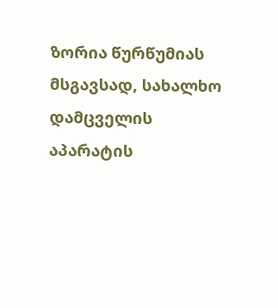ზორია წურწუმიას მსგავსად, სახალხო დამცველის აპარატის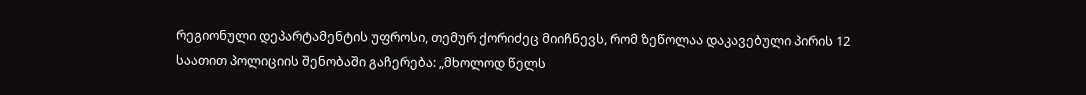რეგიონული დეპარტამენტის უფროსი, თემურ ქორიძეც მიიჩნევს, რომ ზეწოლაა დაკავებული პირის 12 საათით პოლიციის შენობაში გაჩერება: „მხოლოდ წელს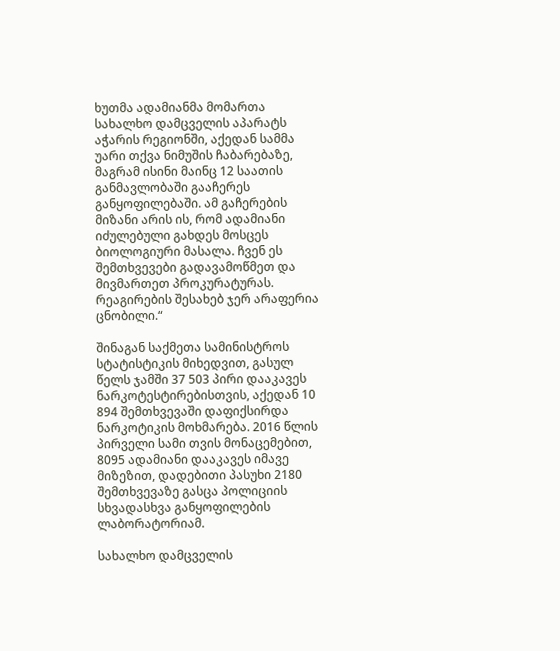ხუთმა ადამიანმა მომართა სახალხო დამცველის აპარატს აჭარის რეგიონში, აქედან სამმა უარი თქვა ნიმუშის ჩაბარებაზე, მაგრამ ისინი მაინც 12 საათის განმავლობაში გააჩერეს განყოფილებაში. ამ გაჩერების მიზანი არის ის, რომ ადამიანი იძულებული გახდეს მოსცეს ბიოლოგიური მასალა. ჩვენ ეს შემთხვევები გადავამოწმეთ და მივმართეთ პროკურატურას. რეაგირების შესახებ ჯერ არაფერია ცნობილი.“

შინაგან საქმეთა სამინისტროს სტატისტიკის მიხედვით, გასულ წელს ჯამში 37 503 პირი დააკავეს ნარკოტესტირებისთვის, აქედან 10 894 შემთხვევაში დაფიქსირდა ნარკოტიკის მოხმარება. 2016 წლის პირველი სამი თვის მონაცემებით, 8095 ადამიანი დააკავეს იმავე მიზეზით, დადებითი პასუხი 2180 შემთხვევაზე გასცა პოლიციის სხვადასხვა განყოფილების ლაბორატორიამ.

სახალხო დამცველის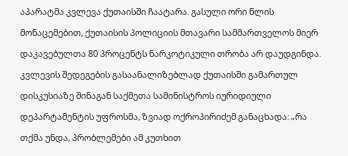აპარატმა კვლევა ქუთაისში ჩაატარა. გასული ორი წლის მონაცემებით, ქუთაისის პოლიციის მთავარი სამმართველოს მიერ დაკავებულთა 80 პროცენტს ნარკოტიკული თრობა არ დაუდგინდა. კვლევის შედეგების გასაანალიზებლად ქუთაისში გამართულ დისკუსიაზე შინაგან საქმეთა სამინისტროს იურიდიული დეპარტამენტის უფროსმა, ზვიად ოქროპირიძემ განაცხადა: „რა თქმა უნდა, პრობლემები ამ კუთხით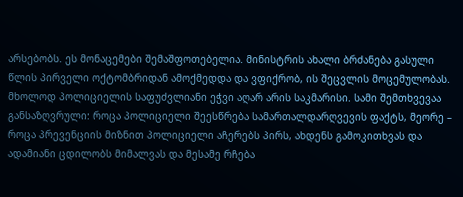არსებობს. ეს მონაცემები შემაშფოთებელია. მინისტრის ახალი ბრძანება გასული წლის პირველი ოქტომბრიდან ამოქმედდა და ვფიქრობ, ის შეცვლის მოცემულობას. მხოლოდ პოლიციელის საფუძვლიანი ეჭვი აღარ არის საკმარისი. სამი შემთხვევაა განსაზღვრული: როცა პოლიციელი შეესწრება სამართალდარღვევის ფაქტს, მეორე – როცა პრევენციის მიზნით პოლიციელი აჩერებს პირს, ახდენს გამოკითხვას და ადამიანი ცდილობს მიმალვას და მესამე რჩება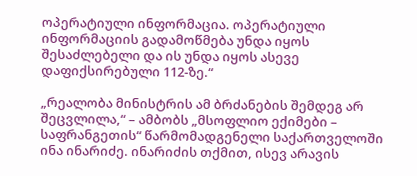ოპერატიული ინფორმაცია. ოპერატიული ინფორმაციის გადამოწმება უნდა იყოს შესაძლებელი და ის უნდა იყოს ასევე დაფიქსირებული 112-ზე.“

„რეალობა მინისტრის ამ ბრძანების შემდეგ არ შეცვლილა,“ – ამბობს „მსოფლიო ექიმები – საფრანგეთის“ წარმომადგენელი საქართველოში ინა ინარიძე. ინარიძის თქმით, ისევ არავის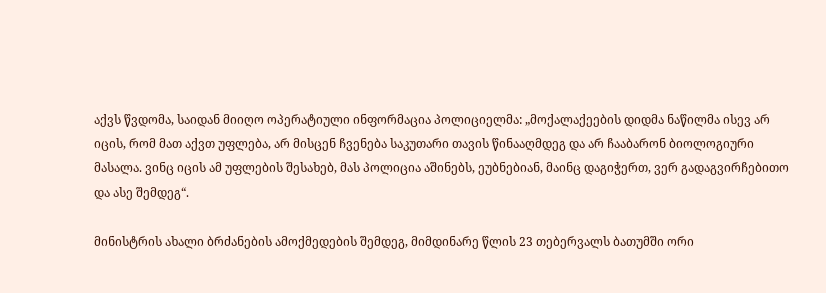აქვს წვდომა, საიდან მიიღო ოპერატიული ინფორმაცია პოლიციელმა: „მოქალაქეების დიდმა ნაწილმა ისევ არ იცის, რომ მათ აქვთ უფლება, არ მისცენ ჩვენება საკუთარი თავის წინააღმდეგ და არ ჩააბარონ ბიოლოგიური მასალა. ვინც იცის ამ უფლების შესახებ, მას პოლიცია აშინებს, ეუბნებიან, მაინც დაგიჭერთ, ვერ გადაგვირჩებითო და ასე შემდეგ“.

მინისტრის ახალი ბრძანების ამოქმედების შემდეგ, მიმდინარე წლის 23 თებერვალს ბათუმში ორი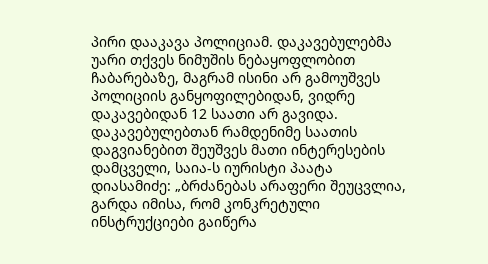პირი დააკავა პოლიციამ. დაკავებულებმა უარი თქვეს ნიმუშის ნებაყოფლობით ჩაბარებაზე, მაგრამ ისინი არ გამოუშვეს პოლიციის განყოფილებიდან, ვიდრე დაკავებიდან 12 საათი არ გავიდა. დაკავებულებთან რამდენიმე საათის დაგვიანებით შეუშვეს მათი ინტერესების დამცველი, საია-ს იურისტი პაატა დიასამიძე: „ბრძანებას არაფერი შეუცვლია, გარდა იმისა, რომ კონკრეტული ინსტრუქციები გაიწერა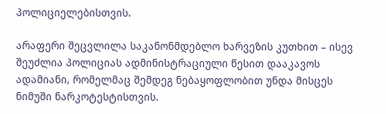პოლიციელებისთვის.

არაფერი შეცვლილა საკანონმდებლო ხარვეზის კუთხით – ისევ შეუძლია პოლიციას ადმინისტრაციული წესით დააკავოს ადამიანი, რომელმაც შემდეგ ნებაყოფლობით უნდა მისცეს ნიმუში ნარკოტესტისთვის.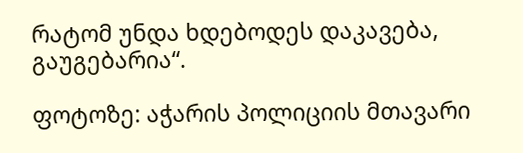რატომ უნდა ხდებოდეს დაკავება, გაუგებარია“.

ფოტოზე: აჭარის პოლიციის მთავარი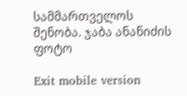სამმართველოს შენობა. ჯაბა ანანიძის ფოტო

Exit mobile version